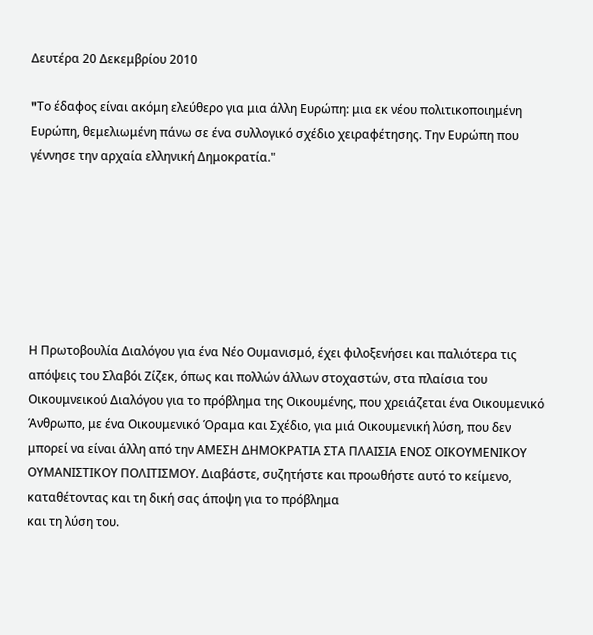Δευτέρα 20 Δεκεμβρίου 2010

"Tο έδαφος είναι ακόμη ελεύθερο για μια άλλη Ευρώπη: μια εκ νέου πολιτικοποιημένη Ευρώπη, θεμελιωμένη πάνω σε ένα συλλογικό σχέδιο χειραφέτησης. Την Ευρώπη που γέννησε την αρχαία ελληνική Δημοκρατία."







Η Πρωτοβουλία Διαλόγου για ένα Νέο Ουμανισμό, έχει φιλοξενήσει και παλιότερα τις απόψεις του Σλαβόι Ζίζεκ, όπως και πολλών άλλων στοχαστών, στα πλαίσια του Οικουμνεικού Διαλόγου για το πρόβλημα της Οικουμένης, που χρειάζεται ένα Οικουμενικό Άνθρωπο, με ένα Οικουμενικό Όραμα και Σχέδιο, για μιά Οικουμενική λύση, που δεν μπορεί να είναι άλλη από την ΑΜΕΣΗ ΔΗΜΟΚΡΑΤΙΑ ΣΤΑ ΠΛΑΙΣΙΑ ΕΝΟΣ ΟΙΚΟΥΜΕΝΙΚΟΥ ΟΥΜΑΝΙΣΤΙΚΟΥ ΠΟΛΙΤΙΣΜΟΥ. Διαβάστε, συζητήστε και προωθήστε αυτό το κείμενο, καταθέτοντας και τη δική σας άποψη για το πρόβλημα
και τη λύση του.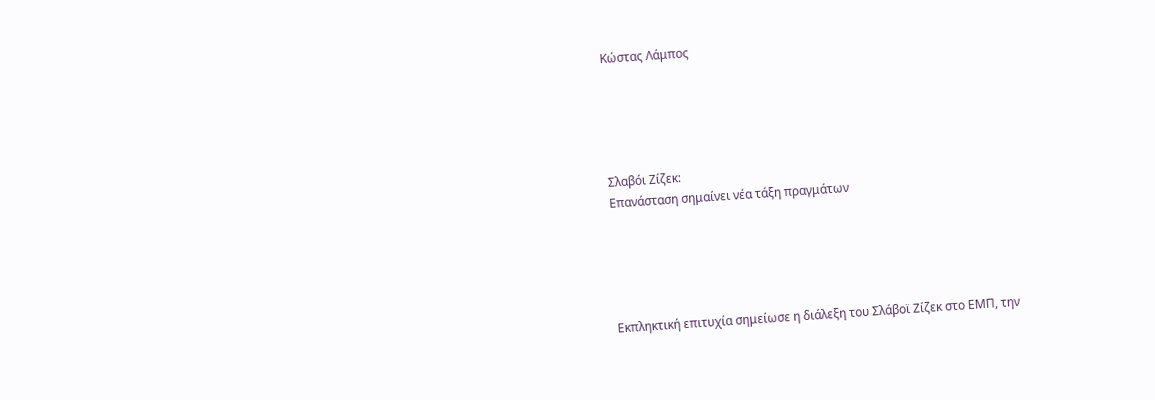Κώστας Λάμπος





Σλαβόι Ζίζεκ:
Επανάσταση σημαίνει νέα τάξη πραγμάτων





Εκπληκτική επιτυχία σημείωσε η διάλεξη του Σλάβοϊ Ζίζεκ στο ΕΜΠ, την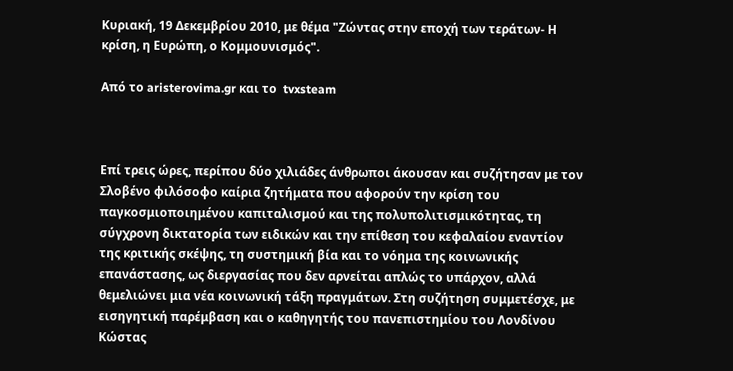Κυριακή, 19 Δεκεμβρίου 2010, με θέμα "Ζώντας στην εποχή των τεράτων- Η κρίση, η Ευρώπη, ο Κομμουνισμός".

Από το aristerovima.gr και το  tvxsteam



Επί τρεις ώρες, περίπου δύο χιλιάδες άνθρωποι άκουσαν και συζήτησαν με τον Σλοβένο φιλόσοφο καίρια ζητήματα που αφορούν την κρίση του παγκοσμιοποιημένου καπιταλισμού και της πολυπολιτισμικότητας, τη σύγχρονη δικτατορία των ειδικών και την επίθεση του κεφαλαίου εναντίον της κριτικής σκέψης, τη συστημική βία και το νόημα της κοινωνικής επανάστασης, ως διεργασίας που δεν αρνείται απλώς το υπάρχον, αλλά θεμελιώνει μια νέα κοινωνική τάξη πραγμάτων. Στη συζήτηση συμμετέσχε, με εισηγητική παρέμβαση και ο καθηγητής του πανεπιστημίου του Λονδίνου Κώστας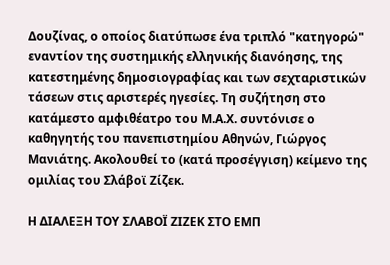Δουζίνας, ο οποίος διατύπωσε ένα τριπλό "κατηγορώ" εναντίον της συστημικής ελληνικής διανόησης, της κατεστημένης δημοσιογραφίας και των σεχταριστικών τάσεων στις αριστερές ηγεσίες. Τη συζήτηση στο κατάμεστο αμφιθέατρο του Μ.Α.Χ. συντόνισε ο καθηγητής του πανεπιστημίου Αθηνών, Γιώργος Μανιάτης. Ακολουθεί το (κατά προσέγγιση) κείμενο της ομιλίας του Σλάβοϊ Ζίζεκ.

Η ΔΙΑΛΕΞΗ ΤΟΥ ΣΛΑΒΟΪ ΖΙΖΕΚ ΣΤΟ ΕΜΠ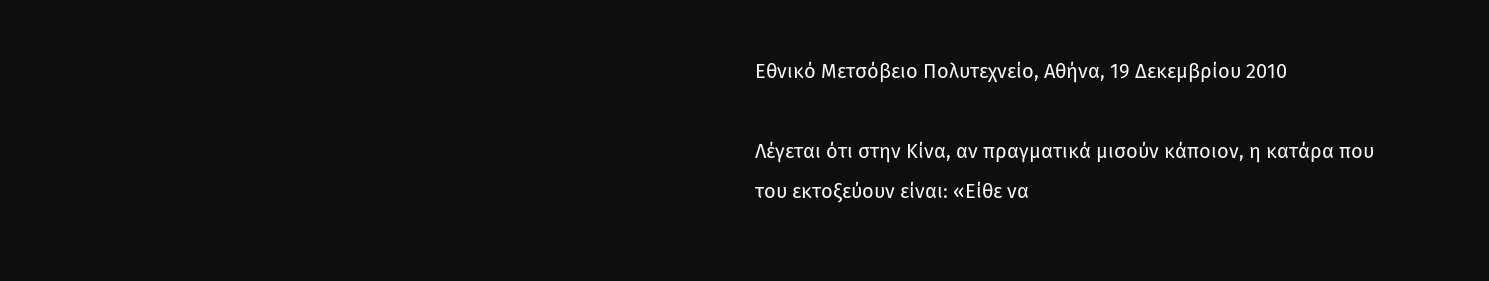Εθνικό Μετσόβειο Πολυτεχνείο, Αθήνα, 19 Δεκεμβρίου 2010

Λέγεται ότι στην Κίνα, αν πραγματικά μισούν κάποιον, η κατάρα που του εκτοξεύουν είναι: «Είθε να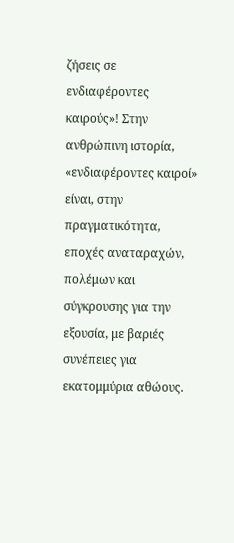ζήσεις σε ενδιαφέροντες καιρούς»! Στην ανθρώπινη ιστορία, «ενδιαφέροντες καιροί» είναι, στην πραγματικότητα, εποχές αναταραχών, πολέμων και σύγκρουσης για την εξουσία, με βαριές συνέπειες για εκατομμύρια αθώους.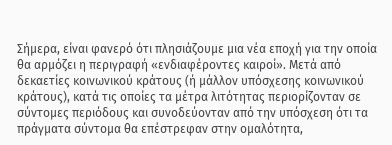Σήμερα, είναι φανερό ότι πλησιάζουμε μια νέα εποχή για την οποία θα αρμόζει η περιγραφή «ενδιαφέροντες καιροί». Μετά από δεκαετίες κοινωνικού κράτους (ή μάλλον υπόσχεσης κοινωνικού κράτους), κατά τις οποίες τα μέτρα λιτότητας περιορίζονταν σε σύντομες περιόδους και συνοδεύονταν από την υπόσχεση ότι τα πράγματα σύντομα θα επέστρεφαν στην ομαλότητα,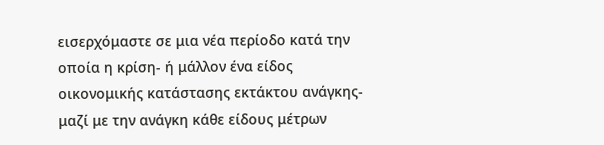εισερχόμαστε σε μια νέα περίοδο κατά την οποία η κρίση- ή μάλλον ένα είδος οικονομικής κατάστασης εκτάκτου ανάγκης- μαζί με την ανάγκη κάθε είδους μέτρων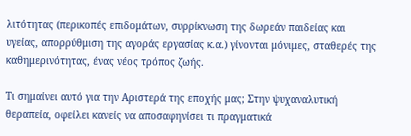λιτότητας (περικοπές επιδομάτων, συρρίκνωση της δωρεάν παιδείας και υγείας, απορρύθμιση της αγοράς εργασίας κ.α.) γίνονται μόνιμες, σταθερές της καθημερινότητας, ένας νέος τρόπος ζωής.

Τι σημαίνει αυτό για την Αριστερά της εποχής μας; Στην ψυχαναλυτική θεραπεία, οφείλει κανείς να αποσαφηνίσει τι πραγματικά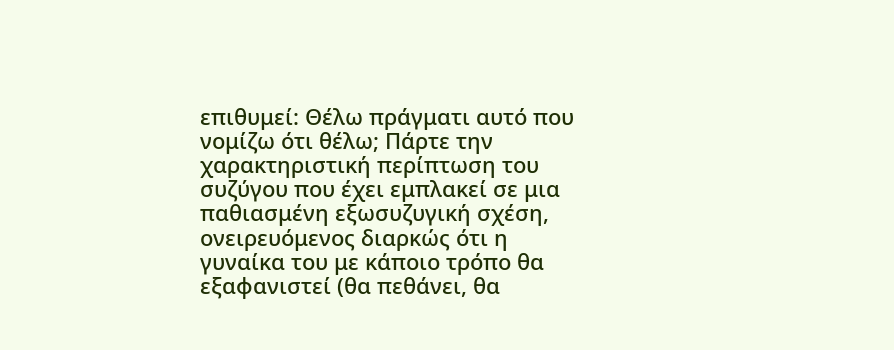επιθυμεί: Θέλω πράγματι αυτό που νομίζω ότι θέλω; Πάρτε την χαρακτηριστική περίπτωση του συζύγου που έχει εμπλακεί σε μια παθιασμένη εξωσυζυγική σχέση, ονειρευόμενος διαρκώς ότι η γυναίκα του με κάποιο τρόπο θα εξαφανιστεί (θα πεθάνει, θα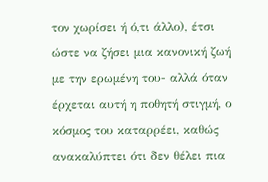τον χωρίσει ή ό,τι άλλο), έτσι ώστε να ζήσει μια κανονική ζωή με την ερωμένη του- αλλά όταν έρχεται αυτή η ποθητή στιγμή, ο κόσμος του καταρρέει, καθώς ανακαλύπτει ότι δεν θέλει πια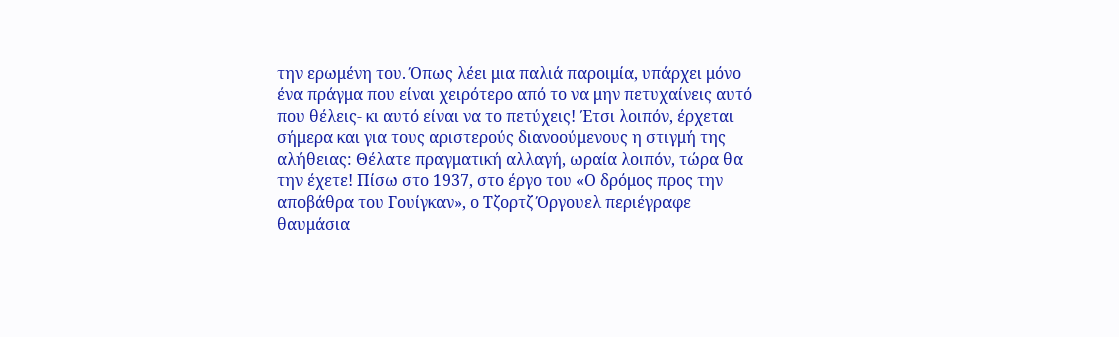την ερωμένη του. Όπως λέει μια παλιά παροιμία, υπάρχει μόνο ένα πράγμα που είναι χειρότερο από το να μην πετυχαίνεις αυτό που θέλεις- κι αυτό είναι να το πετύχεις! Έτσι λοιπόν, έρχεται σήμερα και για τους αριστερούς διανοούμενους η στιγμή της αλήθειας: Θέλατε πραγματική αλλαγή, ωραία λοιπόν, τώρα θα την έχετε! Πίσω στο 1937, στο έργο του «Ο δρόμος προς την αποβάθρα του Γουίγκαν», ο Τζορτζ Όργουελ περιέγραφε θαυμάσια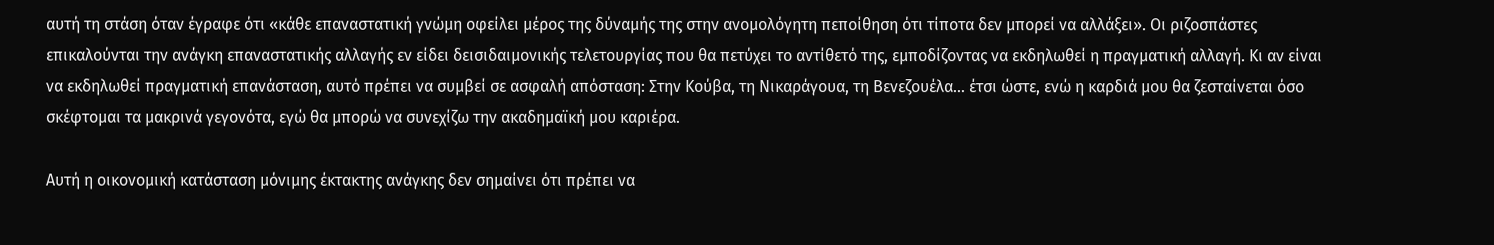αυτή τη στάση όταν έγραφε ότι «κάθε επαναστατική γνώμη οφείλει μέρος της δύναμής της στην ανομολόγητη πεποίθηση ότι τίποτα δεν μπορεί να αλλάξει». Οι ριζοσπάστες επικαλούνται την ανάγκη επαναστατικής αλλαγής εν είδει δεισιδαιμονικής τελετουργίας που θα πετύχει το αντίθετό της, εμποδίζοντας να εκδηλωθεί η πραγματική αλλαγή. Κι αν είναι να εκδηλωθεί πραγματική επανάσταση, αυτό πρέπει να συμβεί σε ασφαλή απόσταση: Στην Κούβα, τη Νικαράγουα, τη Βενεζουέλα… έτσι ώστε, ενώ η καρδιά μου θα ζεσταίνεται όσο σκέφτομαι τα μακρινά γεγονότα, εγώ θα μπορώ να συνεχίζω την ακαδημαϊκή μου καριέρα.

Αυτή η οικονομική κατάσταση μόνιμης έκτακτης ανάγκης δεν σημαίνει ότι πρέπει να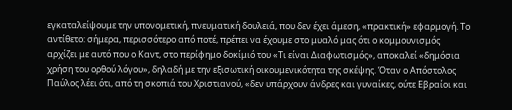εγκαταλείψουμε την υπονομετική, πνευματική δουλειά, που δεν έχει άμεση, «πρακτική» εφαρμογή. Το αντίθετο: σήμερα, περισσότερο από ποτέ, πρέπει να έχουμε στο μυαλό μας ότι ο κομμουνισμός αρχίζει με αυτό που ο Καντ, στο περίφημο δοκίμιό του «Τι είναι Διαφωτισμός», αποκαλεί «δημόσια χρήση του ορθού λόγου», δηλαδή με την εξισωτική οικουμενικότητα της σκέψης. Όταν ο Απόστολος Παύλος λέει ότι, από τη σκοπιά του Χριστιανού, «δεν υπάρχουν άνδρες και γυναίκες, ούτε Εβραίοι και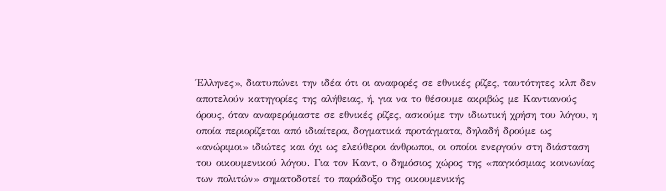Έλληνες», διατυπώνει την ιδέα ότι οι αναφορές σε εθνικές ρίζες, ταυτότητες κλπ δεν αποτελούν κατηγορίες της αλήθειας, ή, για να το θέσουμε ακριβώς με Καντιανούς όρους, όταν αναφερόμαστε σε εθνικές ρίζες, ασκούμε την ιδιωτική χρήση του λόγου, η οποία περιορίζεται από ιδιαίτερα, δογματικά προτάγματα, δηλαδή δρούμε ως «ανώριμοι» ιδιώτες και όχι ως ελεύθεροι άνθρωποι, οι οποίοι ενεργούν στη διάσταση του οικουμενικού λόγου. Για τον Καντ, ο δημόσιος χώρος της «παγκόσμιας κοινωνίας των πολιτών» σηματοδοτεί το παράδοξο της οικουμενικής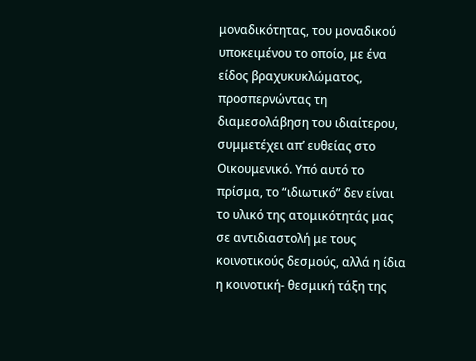μοναδικότητας, του μοναδικού υποκειμένου το οποίο, με ένα είδος βραχυκυκλώματος, προσπερνώντας τη διαμεσολάβηση του ιδιαίτερου, συμμετέχει απ’ ευθείας στο Οικουμενικό. Υπό αυτό το πρίσμα, το “ιδιωτικό” δεν είναι το υλικό της ατομικότητάς μας σε αντιδιαστολή με τους κοινοτικούς δεσμούς, αλλά η ίδια η κοινοτική- θεσμική τάξη της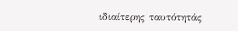ιδιαίτερης ταυτότητάς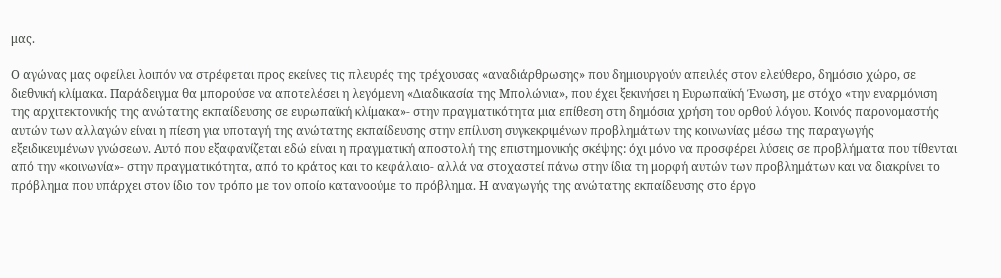μας.

Ο αγώνας μας οφείλει λοιπόν να στρέφεται προς εκείνες τις πλευρές της τρέχουσας «αναδιάρθρωσης» που δημιουργούν απειλές στον ελεύθερο, δημόσιο χώρο, σε διεθνική κλίμακα. Παράδειγμα θα μπορούσε να αποτελέσει η λεγόμενη «Διαδικασία της Μπολώνια», που έχει ξεκινήσει η Ευρωπαϊκή Ένωση, με στόχο «την εναρμόνιση της αρχιτεκτονικής της ανώτατης εκπαίδευσης σε ευρωπαϊκή κλίμακα»- στην πραγματικότητα μια επίθεση στη δημόσια χρήση του ορθού λόγου. Κοινός παρονομαστής αυτών των αλλαγών είναι η πίεση για υποταγή της ανώτατης εκπαίδευσης στην επίλυση συγκεκριμένων προβλημάτων της κοινωνίας μέσω της παραγωγής εξειδικευμένων γνώσεων. Αυτό που εξαφανίζεται εδώ είναι η πραγματική αποστολή της επιστημονικής σκέψης: όχι μόνο να προσφέρει λύσεις σε προβλήματα που τίθενται από την «κοινωνία»- στην πραγματικότητα, από το κράτος και το κεφάλαιο- αλλά να στοχαστεί πάνω στην ίδια τη μορφή αυτών των προβλημάτων και να διακρίνει το πρόβλημα που υπάρχει στον ίδιο τον τρόπο με τον οποίο κατανοούμε το πρόβλημα. Η αναγωγής της ανώτατης εκπαίδευσης στο έργο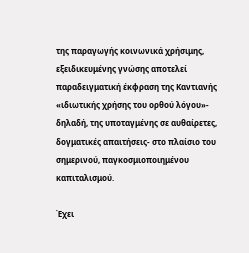της παραγωγής κοινωνικά χρήσιμης, εξειδικευμένης γνώσης αποτελεί παραδειγματική έκφραση της Καντιανής «ιδιωτικής χρήσης του ορθού λόγου»- δηλαδή, της υποταγμένης σε αυθαίρετες, δογματικές απαιτήσεις- στο πλαίσιο του σημερινού, παγκοσμιοποιημένου καπιταλισμού.

Έχει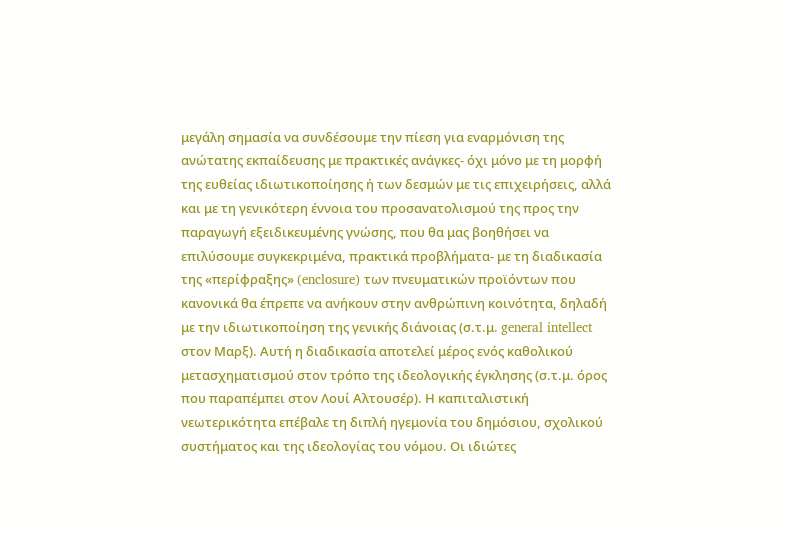μεγάλη σημασία να συνδέσουμε την πίεση για εναρμόνιση της ανώτατης εκπαίδευσης με πρακτικές ανάγκες- όχι μόνο με τη μορφή της ευθείας ιδιωτικοποίησης ή των δεσμών με τις επιχειρήσεις, αλλά και με τη γενικότερη έννοια του προσανατολισμού της προς την παραγωγή εξειδικευμένης γνώσης, που θα μας βοηθήσει να επιλύσουμε συγκεκριμένα, πρακτικά προβλήματα- με τη διαδικασία της «περίφραξης» (enclosure) των πνευματικών προϊόντων που κανονικά θα έπρεπε να ανήκουν στην ανθρώπινη κοινότητα, δηλαδή με την ιδιωτικοποίηση της γενικής διάνοιας (σ.τ.μ. general intellect στον Μαρξ). Αυτή η διαδικασία αποτελεί μέρος ενός καθολικού μετασχηματισμού στον τρόπο της ιδεολογικής έγκλησης (σ.τ.μ. όρος που παραπέμπει στον Λουί Αλτουσέρ). Η καπιταλιστική νεωτερικότητα επέβαλε τη διπλή ηγεμονία του δημόσιου, σχολικού συστήματος και της ιδεολογίας του νόμου. Οι ιδιώτες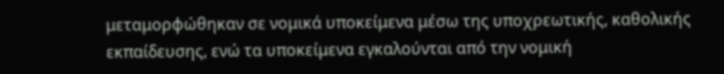μεταμορφώθηκαν σε νομικά υποκείμενα μέσω της υποχρεωτικής, καθολικής εκπαίδευσης, ενώ τα υποκείμενα εγκαλούνται από την νομική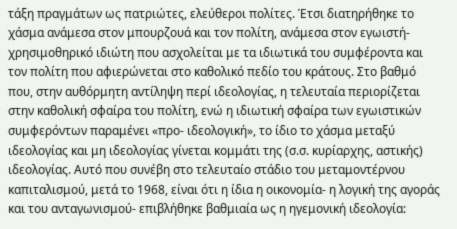τάξη πραγμάτων ως πατριώτες, ελεύθεροι πολίτες. Έτσι διατηρήθηκε το χάσμα ανάμεσα στον μπουρζουά και τον πολίτη, ανάμεσα στον εγωιστή- χρησιμοθηρικό ιδιώτη που ασχολείται με τα ιδιωτικά του συμφέροντα και τον πολίτη που αφιερώνεται στο καθολικό πεδίο του κράτους. Στο βαθμό που, στην αυθόρμητη αντίληψη περί ιδεολογίας, η τελευταία περιορίζεται στην καθολική σφαίρα του πολίτη, ενώ η ιδιωτική σφαίρα των εγωιστικών συμφερόντων παραμένει «προ- ιδεολογική», το ίδιο το χάσμα μεταξύ ιδεολογίας και μη ιδεολογίας γίνεται κομμάτι της (σ.σ. κυρίαρχης, αστικής) ιδεολογίας. Αυτό που συνέβη στο τελευταίο στάδιο του μεταμοντέρνου καπιταλισμού, μετά το 1968, είναι ότι η ίδια η οικονομία- η λογική της αγοράς και του ανταγωνισμού- επιβλήθηκε βαθμιαία ως η ηγεμονική ιδεολογία: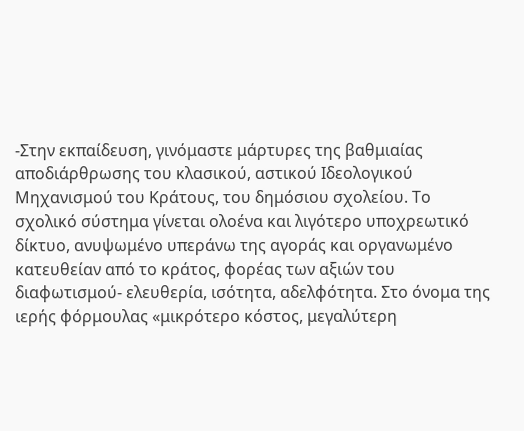-Στην εκπαίδευση, γινόμαστε μάρτυρες της βαθμιαίας αποδιάρθρωσης του κλασικού, αστικού Ιδεολογικού Μηχανισμού του Κράτους, του δημόσιου σχολείου. Το σχολικό σύστημα γίνεται ολοένα και λιγότερο υποχρεωτικό δίκτυο, ανυψωμένο υπεράνω της αγοράς και οργανωμένο κατευθείαν από το κράτος, φορέας των αξιών του διαφωτισμού- ελευθερία, ισότητα, αδελφότητα. Στο όνομα της ιερής φόρμουλας «μικρότερο κόστος, μεγαλύτερη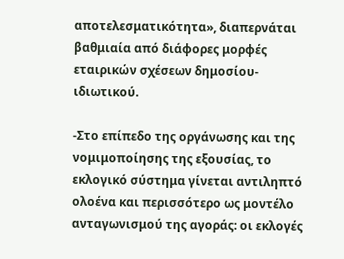αποτελεσματικότητα», διαπερνάται βαθμιαία από διάφορες μορφές εταιρικών σχέσεων δημοσίου- ιδιωτικού.

-Στο επίπεδο της οργάνωσης και της νομιμοποίησης της εξουσίας, το εκλογικό σύστημα γίνεται αντιληπτό ολοένα και περισσότερο ως μοντέλο ανταγωνισμού της αγοράς: οι εκλογές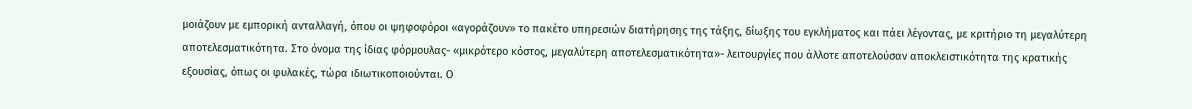μοιάζουν με εμπορική ανταλλαγή, όπου οι ψηφοφόροι «αγοράζουν» το πακέτο υπηρεσιών διατήρησης της τάξης, δίωξης του εγκλήματος και πάει λέγοντας, με κριτήριο τη μεγαλύτερη αποτελεσματικότητα. Στο όνομα της ίδιας φόρμουλας- «μικρότερο κόστος, μεγαλύτερη αποτελεσματικότητα»- λειτουργίες που άλλοτε αποτελούσαν αποκλειστικότητα της κρατικής εξουσίας, όπως οι φυλακές, τώρα ιδιωτικοποιούνται. Ο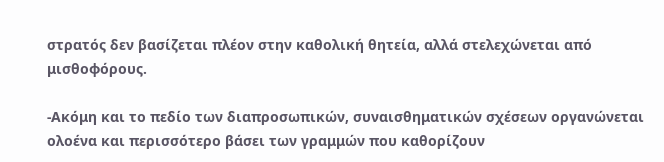στρατός δεν βασίζεται πλέον στην καθολική θητεία, αλλά στελεχώνεται από μισθοφόρους.

-Ακόμη και το πεδίο των διαπροσωπικών, συναισθηματικών σχέσεων οργανώνεται ολοένα και περισσότερο βάσει των γραμμών που καθορίζουν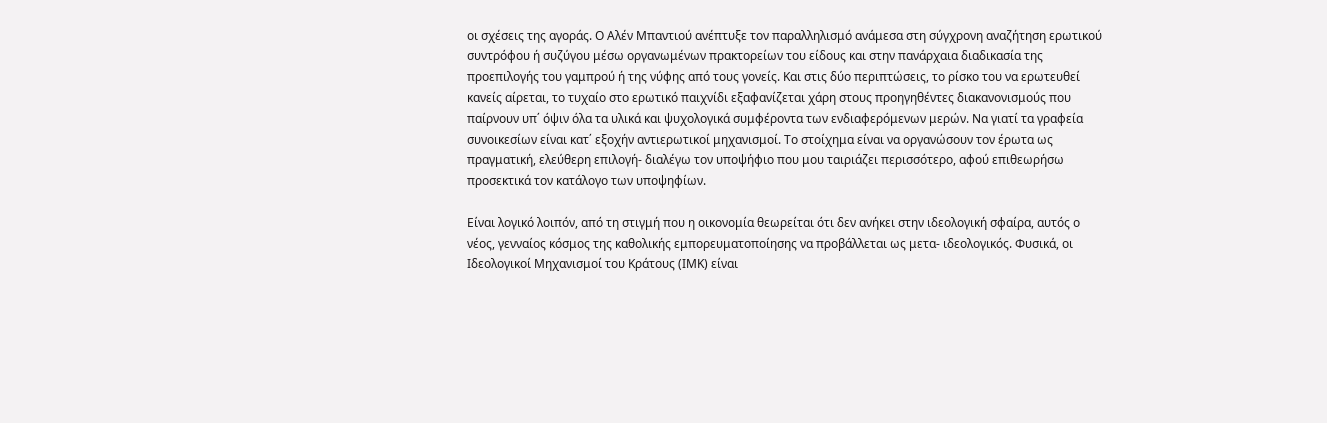οι σχέσεις της αγοράς. Ο Αλέν Μπαντιού ανέπτυξε τον παραλληλισμό ανάμεσα στη σύγχρονη αναζήτηση ερωτικού συντρόφου ή συζύγου μέσω οργανωμένων πρακτορείων του είδους και στην πανάρχαια διαδικασία της προεπιλογής του γαμπρού ή της νύφης από τους γονείς. Και στις δύο περιπτώσεις, το ρίσκο του να ερωτευθεί κανείς αίρεται, το τυχαίο στο ερωτικό παιχνίδι εξαφανίζεται χάρη στους προηγηθέντες διακανονισμούς που παίρνουν υπ΄ όψιν όλα τα υλικά και ψυχολογικά συμφέροντα των ενδιαφερόμενων μερών. Να γιατί τα γραφεία συνοικεσίων είναι κατ΄ εξοχήν αντιερωτικοί μηχανισμοί. Το στοίχημα είναι να οργανώσουν τον έρωτα ως πραγματική, ελεύθερη επιλογή- διαλέγω τον υποψήφιο που μου ταιριάζει περισσότερο, αφού επιθεωρήσω προσεκτικά τον κατάλογο των υποψηφίων.

Είναι λογικό λοιπόν, από τη στιγμή που η οικονομία θεωρείται ότι δεν ανήκει στην ιδεολογική σφαίρα, αυτός ο νέος, γενναίος κόσμος της καθολικής εμπορευματοποίησης να προβάλλεται ως μετα- ιδεολογικός. Φυσικά, οι Ιδεολογικοί Μηχανισμοί του Κράτους (ΙΜΚ) είναι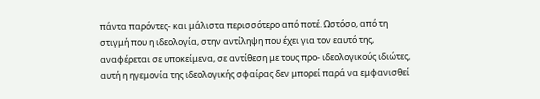πάντα παρόντες- και μάλιστα περισσότερο από ποτέ. Ωστόσο, από τη στιγμή που η ιδεολογία, στην αντίληψη που έχει για τον εαυτό της, αναφέρεται σε υποκείμενα, σε αντίθεση με τους προ- ιδεολογικούς ιδιώτες, αυτή η ηγεμονία της ιδεολογικής σφαίρας δεν μπορεί παρά να εμφανισθεί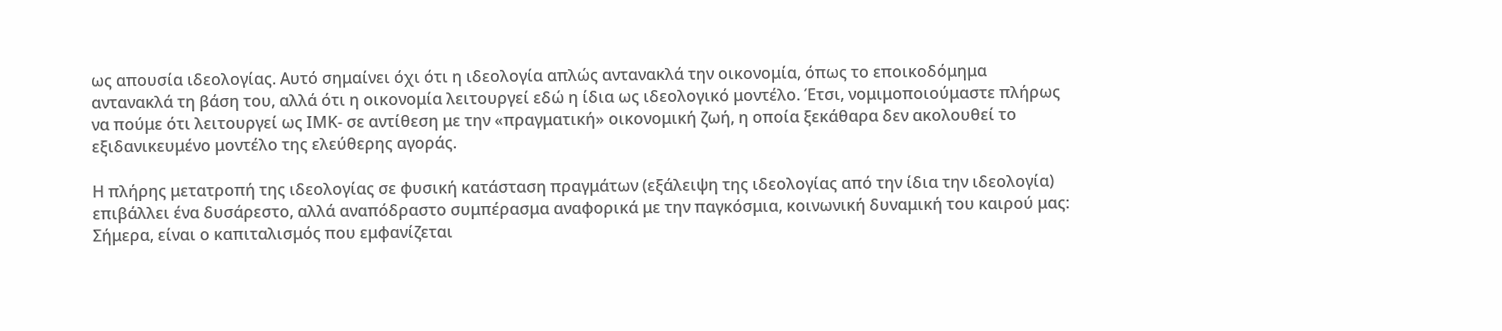ως απουσία ιδεολογίας. Αυτό σημαίνει όχι ότι η ιδεολογία απλώς αντανακλά την οικονομία, όπως το εποικοδόμημα αντανακλά τη βάση του, αλλά ότι η οικονομία λειτουργεί εδώ η ίδια ως ιδεολογικό μοντέλο. Έτσι, νομιμοποιούμαστε πλήρως να πούμε ότι λειτουργεί ως ΙΜΚ- σε αντίθεση με την «πραγματική» οικονομική ζωή, η οποία ξεκάθαρα δεν ακολουθεί το εξιδανικευμένο μοντέλο της ελεύθερης αγοράς.

Η πλήρης μετατροπή της ιδεολογίας σε φυσική κατάσταση πραγμάτων (εξάλειψη της ιδεολογίας από την ίδια την ιδεολογία) επιβάλλει ένα δυσάρεστο, αλλά αναπόδραστο συμπέρασμα αναφορικά με την παγκόσμια, κοινωνική δυναμική του καιρού μας: Σήμερα, είναι ο καπιταλισμός που εμφανίζεται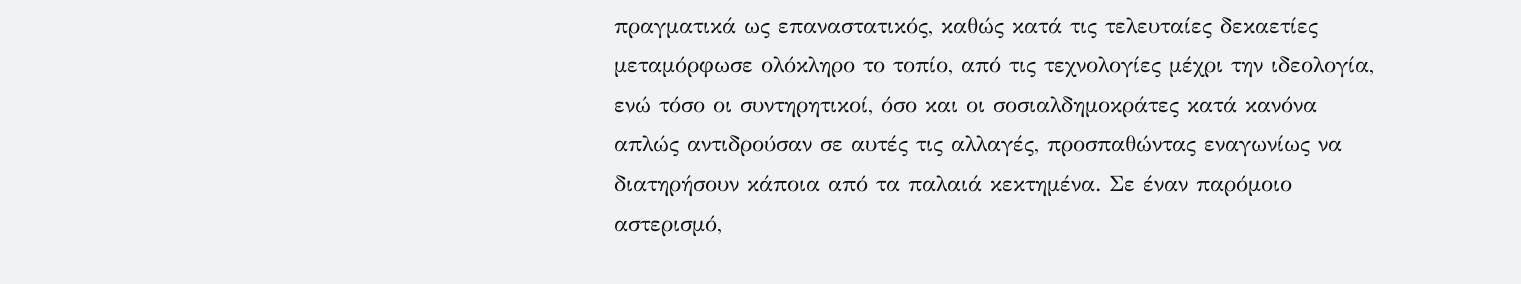πραγματικά ως επαναστατικός, καθώς κατά τις τελευταίες δεκαετίες μεταμόρφωσε ολόκληρο το τοπίο, από τις τεχνολογίες μέχρι την ιδεολογία, ενώ τόσο οι συντηρητικοί, όσο και οι σοσιαλδημοκράτες κατά κανόνα απλώς αντιδρούσαν σε αυτές τις αλλαγές, προσπαθώντας εναγωνίως να διατηρήσουν κάποια από τα παλαιά κεκτημένα. Σε έναν παρόμοιο αστερισμό,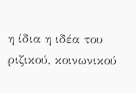η ίδια η ιδέα του ριζικού, κοινωνικού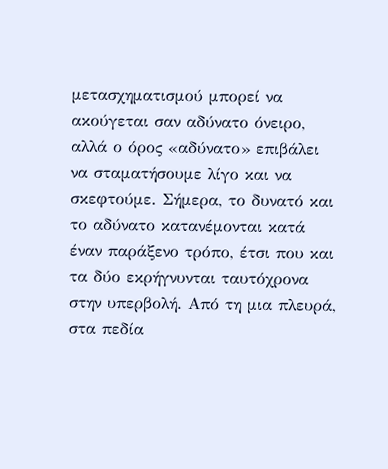μετασχηματισμού μπορεί να ακούγεται σαν αδύνατο όνειρο, αλλά ο όρος «αδύνατο» επιβάλει να σταματήσουμε λίγο και να σκεφτούμε. Σήμερα, το δυνατό και το αδύνατο κατανέμονται κατά έναν παράξενο τρόπο, έτσι που και τα δύο εκρήγνυνται ταυτόχρονα στην υπερβολή. Από τη μια πλευρά, στα πεδία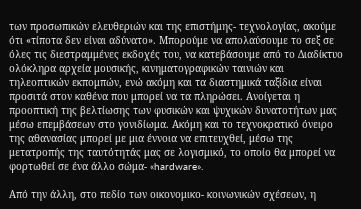των προσωπικών ελευθεριών και της επιστήμης- τεχνολογίας, ακούμε ότι «τίποτα δεν είναι αδύνατο». Μπορούμε να απολαύσουμε το σεξ σε όλες τις διεστραμμένες εκδοχές του, να κατεβάσουμε από το Διαδίκτυο ολόκληρα αρχεία μουσικής, κινηματογραφικών ταινιών και τηλεοπτικών εκπομπών, ενώ ακόμη και τα διαστημικά ταξίδια είναι προσιτά στον καθένα που μπορεί να τα πληρώσει. Ανοίγεται η προοπτική της βελτίωσης των φυσικών και ψυχικών δυνατοτήτων μας μέσω επεμβάσεων στο γονιδίωμα. Ακόμη και το τεχνοκρατικό όνειρο της αθανασίας μπορεί με μια έννοια να επιτευχθεί, μέσω της μετατροπής της ταυτότητάς μας σε λογισμικό, το οποίο θα μπορεί να φορτωθεί σε ένα άλλο σώμα- «hardware».

Από την άλλη, στο πεδίο των οικονομικο- κοινωνικών σχέσεων, η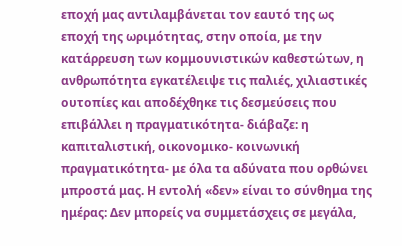εποχή μας αντιλαμβάνεται τον εαυτό της ως εποχή της ωριμότητας, στην οποία, με την κατάρρευση των κομμουνιστικών καθεστώτων, η ανθρωπότητα εγκατέλειψε τις παλιές, χιλιαστικές ουτοπίες και αποδέχθηκε τις δεσμεύσεις που επιβάλλει η πραγματικότητα- διάβαζε: η καπιταλιστική, οικονομικο- κοινωνική πραγματικότητα- με όλα τα αδύνατα που ορθώνει μπροστά μας. Η εντολή «δεν» είναι το σύνθημα της ημέρας: Δεν μπορείς να συμμετάσχεις σε μεγάλα,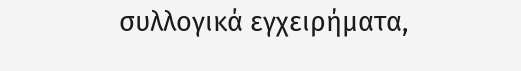συλλογικά εγχειρήματα,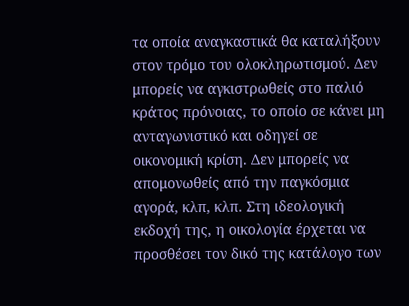τα οποία αναγκαστικά θα καταλήξουν στον τρόμο του ολοκληρωτισμού. Δεν μπορείς να αγκιστρωθείς στο παλιό κράτος πρόνοιας, το οποίο σε κάνει μη ανταγωνιστικό και οδηγεί σε οικονομική κρίση. Δεν μπορείς να απομονωθείς από την παγκόσμια αγορά, κλπ, κλπ. Στη ιδεολογική εκδοχή της, η οικολογία έρχεται να προσθέσει τον δικό της κατάλογο των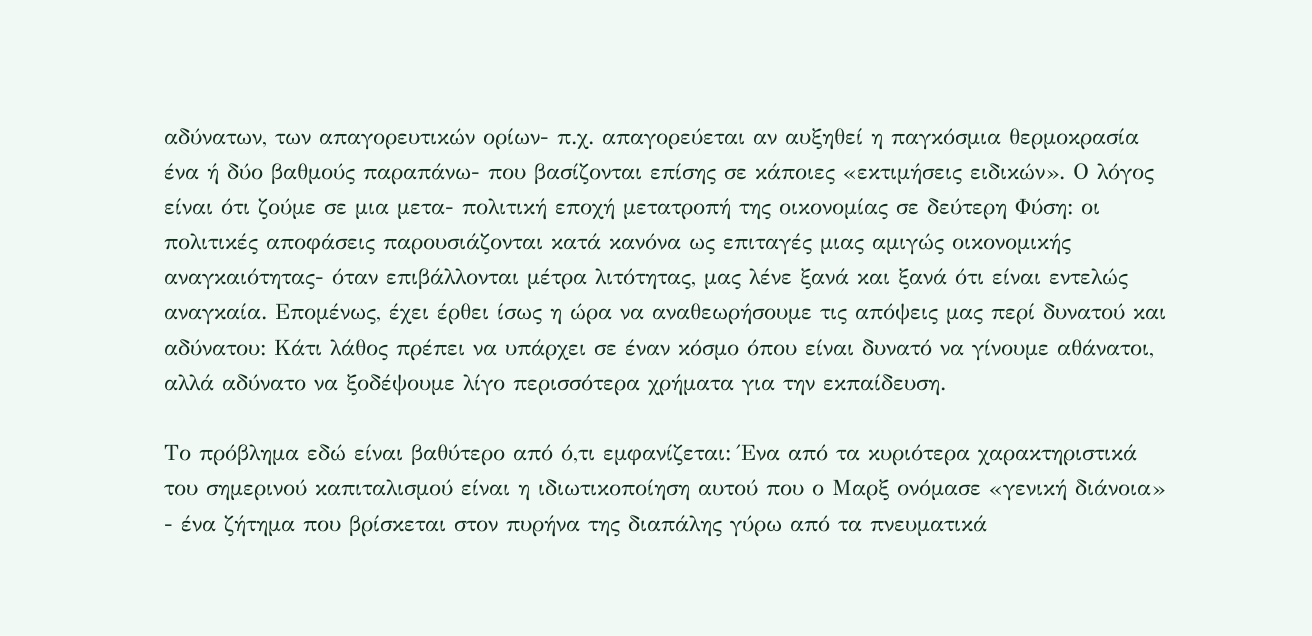αδύνατων, των απαγορευτικών ορίων- π.χ. απαγορεύεται αν αυξηθεί η παγκόσμια θερμοκρασία ένα ή δύο βαθμούς παραπάνω- που βασίζονται επίσης σε κάποιες «εκτιμήσεις ειδικών». Ο λόγος είναι ότι ζούμε σε μια μετα- πολιτική εποχή μετατροπή της οικονομίας σε δεύτερη Φύση: οι πολιτικές αποφάσεις παρουσιάζονται κατά κανόνα ως επιταγές μιας αμιγώς οικονομικής αναγκαιότητας- όταν επιβάλλονται μέτρα λιτότητας, μας λένε ξανά και ξανά ότι είναι εντελώς αναγκαία. Επομένως, έχει έρθει ίσως η ώρα να αναθεωρήσουμε τις απόψεις μας περί δυνατού και αδύνατου: Κάτι λάθος πρέπει να υπάρχει σε έναν κόσμο όπου είναι δυνατό να γίνουμε αθάνατοι, αλλά αδύνατο να ξοδέψουμε λίγο περισσότερα χρήματα για την εκπαίδευση.

Το πρόβλημα εδώ είναι βαθύτερο από ό,τι εμφανίζεται: Ένα από τα κυριότερα χαρακτηριστικά του σημερινού καπιταλισμού είναι η ιδιωτικοποίηση αυτού που ο Μαρξ ονόμασε «γενική διάνοια» - ένα ζήτημα που βρίσκεται στον πυρήνα της διαπάλης γύρω από τα πνευματικά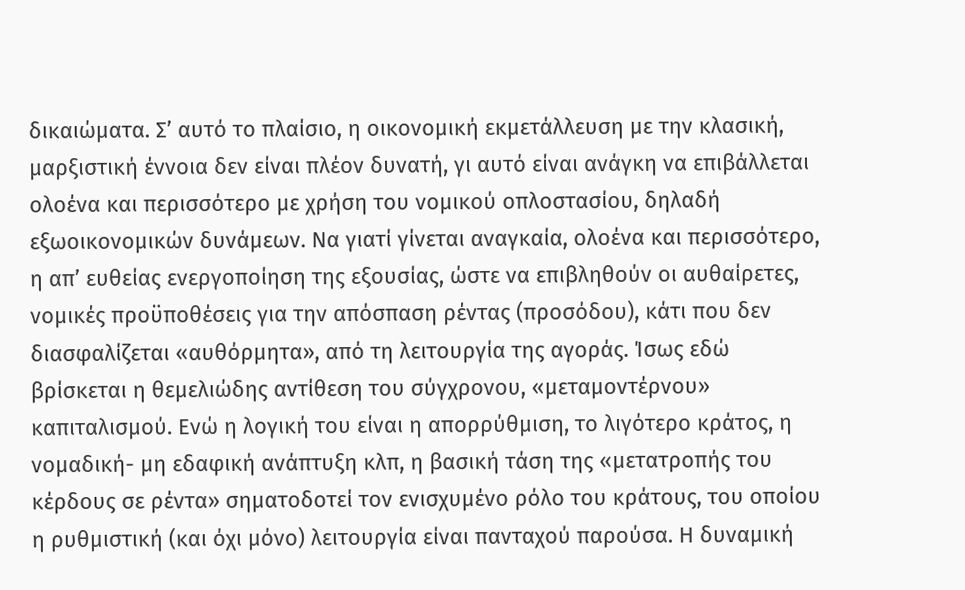δικαιώματα. Σ’ αυτό το πλαίσιο, η οικονομική εκμετάλλευση με την κλασική, μαρξιστική έννοια δεν είναι πλέον δυνατή, γι αυτό είναι ανάγκη να επιβάλλεται ολοένα και περισσότερο με χρήση του νομικού οπλοστασίου, δηλαδή εξωοικονομικών δυνάμεων. Να γιατί γίνεται αναγκαία, ολοένα και περισσότερο, η απ’ ευθείας ενεργοποίηση της εξουσίας, ώστε να επιβληθούν οι αυθαίρετες, νομικές προϋποθέσεις για την απόσπαση ρέντας (προσόδου), κάτι που δεν διασφαλίζεται «αυθόρμητα», από τη λειτουργία της αγοράς. Ίσως εδώ βρίσκεται η θεμελιώδης αντίθεση του σύγχρονου, «μεταμοντέρνου» καπιταλισμού. Ενώ η λογική του είναι η απορρύθμιση, το λιγότερο κράτος, η νομαδική- μη εδαφική ανάπτυξη κλπ, η βασική τάση της «μετατροπής του κέρδους σε ρέντα» σηματοδοτεί τον ενισχυμένο ρόλο του κράτους, του οποίου η ρυθμιστική (και όχι μόνο) λειτουργία είναι πανταχού παρούσα. Η δυναμική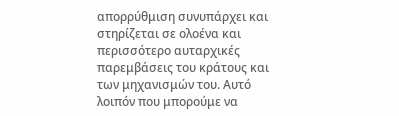απορρύθμιση συνυπάρχει και στηρίζεται σε ολοένα και περισσότερο αυταρχικές παρεμβάσεις του κράτους και των μηχανισμών του. Αυτό λοιπόν που μπορούμε να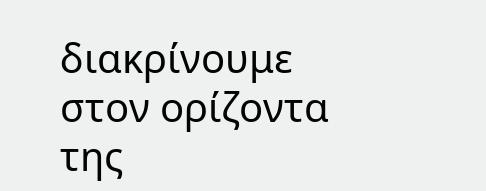διακρίνουμε στον ορίζοντα της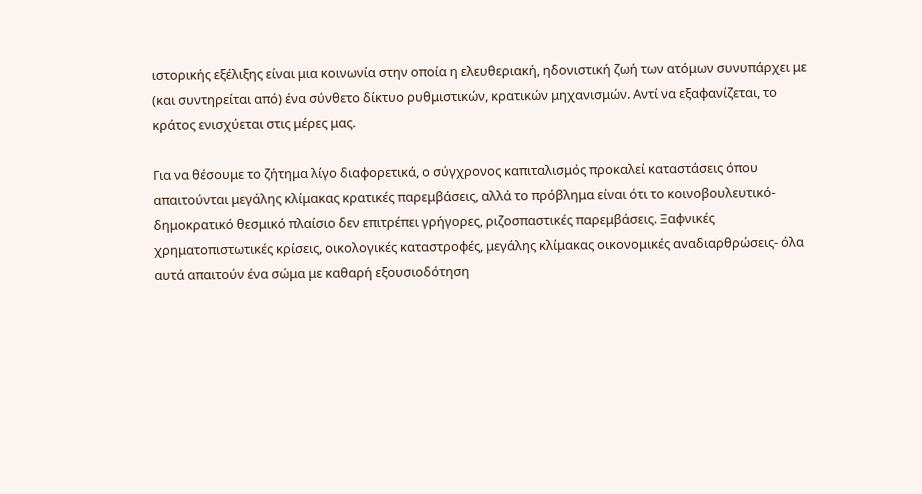ιστορικής εξέλιξης είναι μια κοινωνία στην οποία η ελευθεριακή, ηδονιστική ζωή των ατόμων συνυπάρχει με (και συντηρείται από) ένα σύνθετο δίκτυο ρυθμιστικών, κρατικών μηχανισμών. Αντί να εξαφανίζεται, το κράτος ενισχύεται στις μέρες μας.

Για να θέσουμε το ζήτημα λίγο διαφορετικά, ο σύγχρονος καπιταλισμός προκαλεί καταστάσεις όπου απαιτούνται μεγάλης κλίμακας κρατικές παρεμβάσεις, αλλά το πρόβλημα είναι ότι το κοινοβουλευτικό- δημοκρατικό θεσμικό πλαίσιο δεν επιτρέπει γρήγορες, ριζοσπαστικές παρεμβάσεις. Ξαφνικές χρηματοπιστωτικές κρίσεις, οικολογικές καταστροφές, μεγάλης κλίμακας οικονομικές αναδιαρθρώσεις- όλα αυτά απαιτούν ένα σώμα με καθαρή εξουσιοδότηση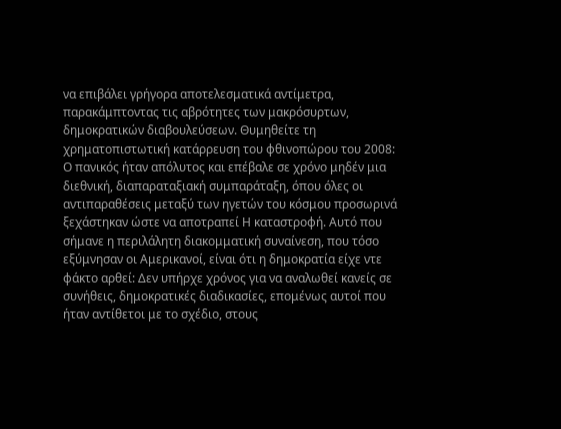να επιβάλει γρήγορα αποτελεσματικά αντίμετρα, παρακάμπτοντας τις αβρότητες των μακρόσυρτων, δημοκρατικών διαβουλεύσεων. Θυμηθείτε τη χρηματοπιστωτική κατάρρευση του φθινοπώρου του 2008: Ο πανικός ήταν απόλυτος και επέβαλε σε χρόνο μηδέν μια διεθνική, διαπαραταξιακή συμπαράταξη, όπου όλες οι αντιπαραθέσεις μεταξύ των ηγετών του κόσμου προσωρινά ξεχάστηκαν ώστε να αποτραπεί Η καταστροφή. Αυτό που σήμανε η περιλάλητη διακομματική συναίνεση, που τόσο εξύμνησαν οι Αμερικανοί, είναι ότι η δημοκρατία είχε ντε φάκτο αρθεί: Δεν υπήρχε χρόνος για να αναλωθεί κανείς σε συνήθεις, δημοκρατικές διαδικασίες, επομένως αυτοί που ήταν αντίθετοι με το σχέδιο, στους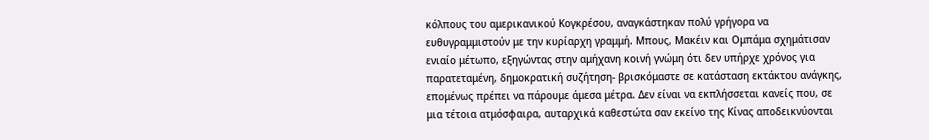κόλπους του αμερικανικού Κογκρέσου, αναγκάστηκαν πολύ γρήγορα να ευθυγραμμιστούν με την κυρίαρχη γραμμή. Μπους, Μακέιν και Ομπάμα σχημάτισαν ενιαίο μέτωπο, εξηγώντας στην αμήχανη κοινή γνώμη ότι δεν υπήρχε χρόνος για παρατεταμένη, δημοκρατική συζήτηση- βρισκόμαστε σε κατάσταση εκτάκτου ανάγκης, επομένως πρέπει να πάρουμε άμεσα μέτρα. Δεν είναι να εκπλήσσεται κανείς που, σε μια τέτοια ατμόσφαιρα, αυταρχικά καθεστώτα σαν εκείνο της Κίνας αποδεικνύονται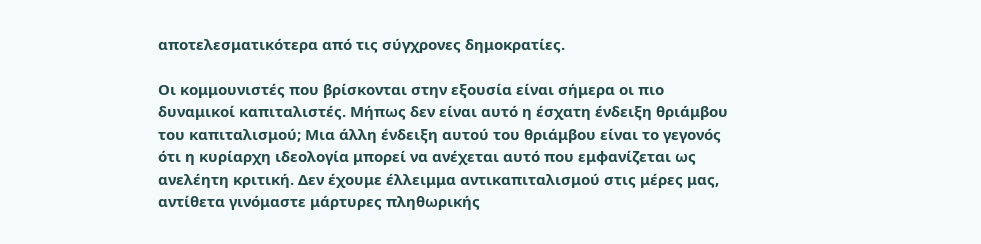αποτελεσματικότερα από τις σύγχρονες δημοκρατίες.

Οι κομμουνιστές που βρίσκονται στην εξουσία είναι σήμερα οι πιο δυναμικοί καπιταλιστές. Μήπως δεν είναι αυτό η έσχατη ένδειξη θριάμβου του καπιταλισμού; Μια άλλη ένδειξη αυτού του θριάμβου είναι το γεγονός ότι η κυρίαρχη ιδεολογία μπορεί να ανέχεται αυτό που εμφανίζεται ως ανελέητη κριτική. Δεν έχουμε έλλειμμα αντικαπιταλισμού στις μέρες μας, αντίθετα γινόμαστε μάρτυρες πληθωρικής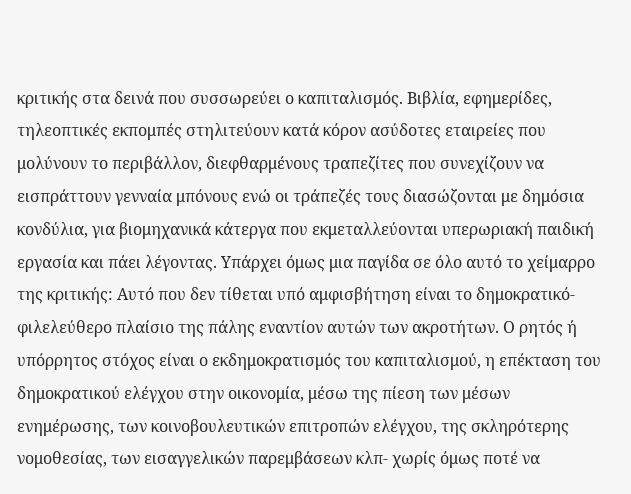κριτικής στα δεινά που συσσωρεύει ο καπιταλισμός. Βιβλία, εφημερίδες, τηλεοπτικές εκπομπές στηλιτεύουν κατά κόρον ασύδοτες εταιρείες που μολύνουν το περιβάλλον, διεφθαρμένους τραπεζίτες που συνεχίζουν να εισπράττουν γενναία μπόνους ενώ οι τράπεζές τους διασώζονται με δημόσια κονδύλια, για βιομηχανικά κάτεργα που εκμεταλλεύονται υπερωριακή παιδική εργασία και πάει λέγοντας. Υπάρχει όμως μια παγίδα σε όλο αυτό το χείμαρρο της κριτικής: Αυτό που δεν τίθεται υπό αμφισβήτηση είναι το δημοκρατικό- φιλελεύθερο πλαίσιο της πάλης εναντίον αυτών των ακροτήτων. Ο ρητός ή υπόρρητος στόχος είναι ο εκδημοκρατισμός του καπιταλισμού, η επέκταση του δημοκρατικού ελέγχου στην οικονομία, μέσω της πίεση των μέσων ενημέρωσης, των κοινοβουλευτικών επιτροπών ελέγχου, της σκληρότερης νομοθεσίας, των εισαγγελικών παρεμβάσεων κλπ- χωρίς όμως ποτέ να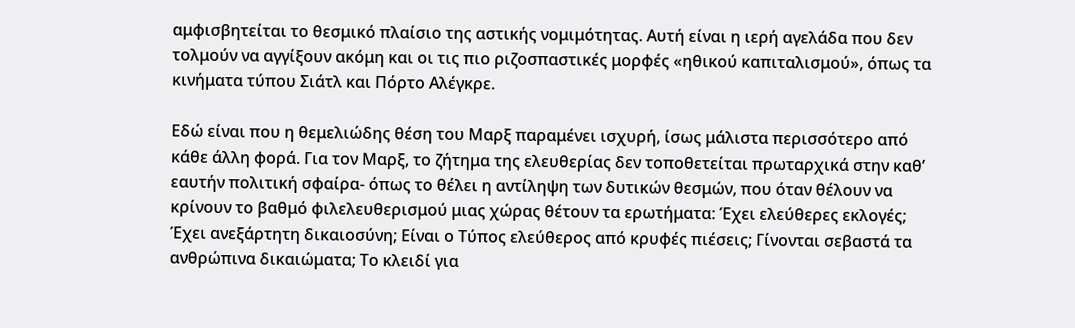αμφισβητείται το θεσμικό πλαίσιο της αστικής νομιμότητας. Αυτή είναι η ιερή αγελάδα που δεν τολμούν να αγγίξουν ακόμη και οι τις πιο ριζοσπαστικές μορφές «ηθικού καπιταλισμού», όπως τα κινήματα τύπου Σιάτλ και Πόρτο Αλέγκρε.

Εδώ είναι που η θεμελιώδης θέση του Μαρξ παραμένει ισχυρή, ίσως μάλιστα περισσότερο από κάθε άλλη φορά. Για τον Μαρξ, το ζήτημα της ελευθερίας δεν τοποθετείται πρωταρχικά στην καθ’ εαυτήν πολιτική σφαίρα- όπως το θέλει η αντίληψη των δυτικών θεσμών, που όταν θέλουν να κρίνουν το βαθμό φιλελευθερισμού μιας χώρας θέτουν τα ερωτήματα: Έχει ελεύθερες εκλογές; Έχει ανεξάρτητη δικαιοσύνη; Είναι ο Τύπος ελεύθερος από κρυφές πιέσεις; Γίνονται σεβαστά τα ανθρώπινα δικαιώματα; Το κλειδί για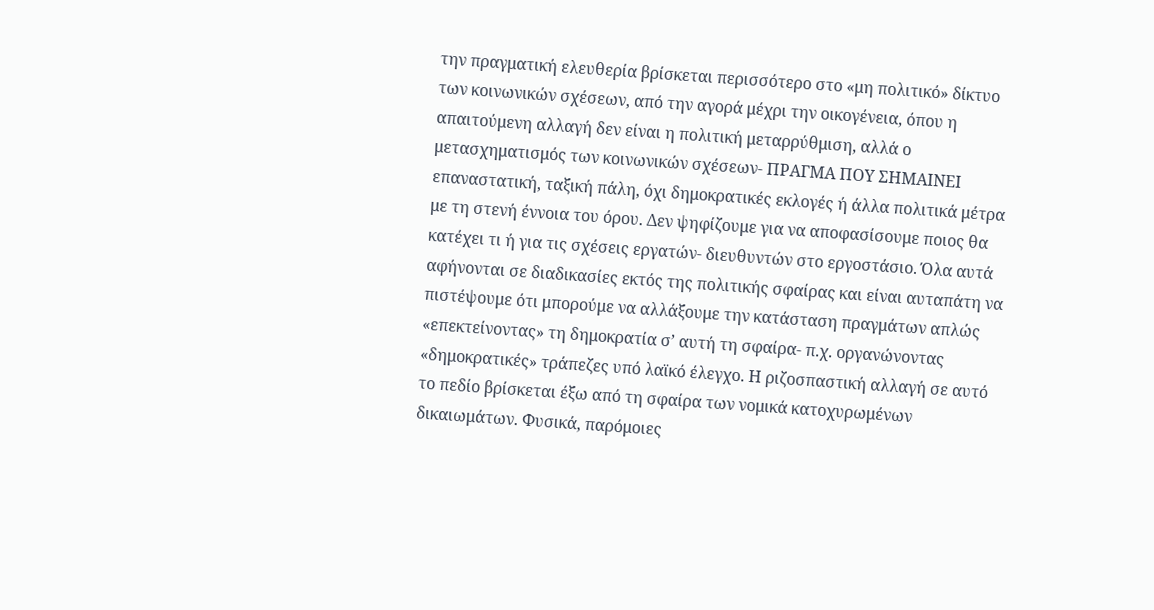την πραγματική ελευθερία βρίσκεται περισσότερο στο «μη πολιτικό» δίκτυο των κοινωνικών σχέσεων, από την αγορά μέχρι την οικογένεια, όπου η απαιτούμενη αλλαγή δεν είναι η πολιτική μεταρρύθμιση, αλλά ο μετασχηματισμός των κοινωνικών σχέσεων- ΠΡΑΓΜΑ ΠΟΥ ΣΗΜΑΙΝΕΙ επαναστατική, ταξική πάλη, όχι δημοκρατικές εκλογές ή άλλα πολιτικά μέτρα με τη στενή έννοια του όρου. Δεν ψηφίζουμε για να αποφασίσουμε ποιος θα κατέχει τι ή για τις σχέσεις εργατών- διευθυντών στο εργοστάσιο. Όλα αυτά αφήνονται σε διαδικασίες εκτός της πολιτικής σφαίρας και είναι αυταπάτη να πιστέψουμε ότι μπορούμε να αλλάξουμε την κατάσταση πραγμάτων απλώς «επεκτείνοντας» τη δημοκρατία σ’ αυτή τη σφαίρα- π.χ. οργανώνοντας «δημοκρατικές» τράπεζες υπό λαϊκό έλεγχο. Η ριζοσπαστική αλλαγή σε αυτό το πεδίο βρίσκεται έξω από τη σφαίρα των νομικά κατοχυρωμένων δικαιωμάτων. Φυσικά, παρόμοιες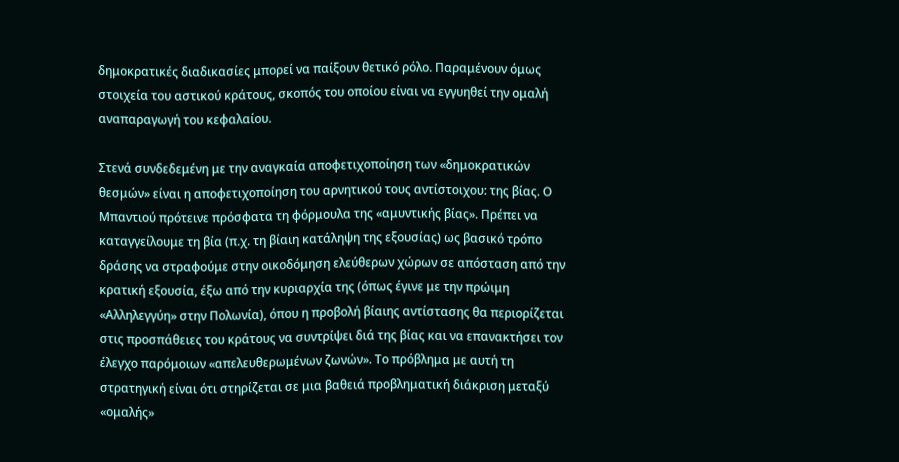δημοκρατικές διαδικασίες μπορεί να παίξουν θετικό ρόλο. Παραμένουν όμως στοιχεία του αστικού κράτους, σκοπός του οποίου είναι να εγγυηθεί την ομαλή αναπαραγωγή του κεφαλαίου.

Στενά συνδεδεμένη με την αναγκαία αποφετιχοποίηση των «δημοκρατικών θεσμών» είναι η αποφετιχοποίηση του αρνητικού τους αντίστοιχου: της βίας. Ο Μπαντιού πρότεινε πρόσφατα τη φόρμουλα της «αμυντικής βίας». Πρέπει να καταγγείλουμε τη βία (π.χ. τη βίαιη κατάληψη της εξουσίας) ως βασικό τρόπο δράσης να στραφούμε στην οικοδόμηση ελεύθερων χώρων σε απόσταση από την κρατική εξουσία, έξω από την κυριαρχία της (όπως έγινε με την πρώιμη «Αλληλεγγύη» στην Πολωνία), όπου η προβολή βίαιης αντίστασης θα περιορίζεται στις προσπάθειες του κράτους να συντρίψει διά της βίας και να επανακτήσει τον έλεγχο παρόμοιων «απελευθερωμένων ζωνών». Το πρόβλημα με αυτή τη στρατηγική είναι ότι στηρίζεται σε μια βαθειά προβληματική διάκριση μεταξύ «ομαλής»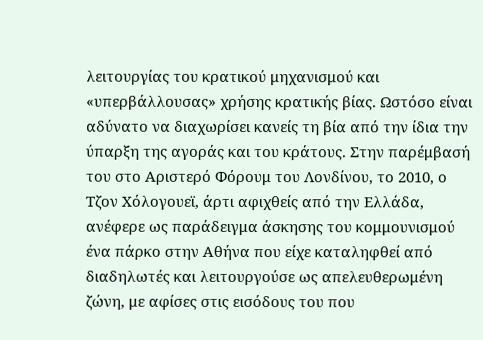λειτουργίας του κρατικού μηχανισμού και «υπερβάλλουσας» χρήσης κρατικής βίας. Ωστόσο είναι αδύνατο να διαχωρίσει κανείς τη βία από την ίδια την ύπαρξη της αγοράς και του κράτους. Στην παρέμβασή του στο Αριστερό Φόρουμ του Λονδίνου, το 2010, ο Τζον Χόλογουεϊ, άρτι αφιχθείς από την Ελλάδα, ανέφερε ως παράδειγμα άσκησης του κομμουνισμού ένα πάρκο στην Αθήνα που είχε καταληφθεί από διαδηλωτές και λειτουργούσε ως απελευθερωμένη ζώνη, με αφίσες στις εισόδους του που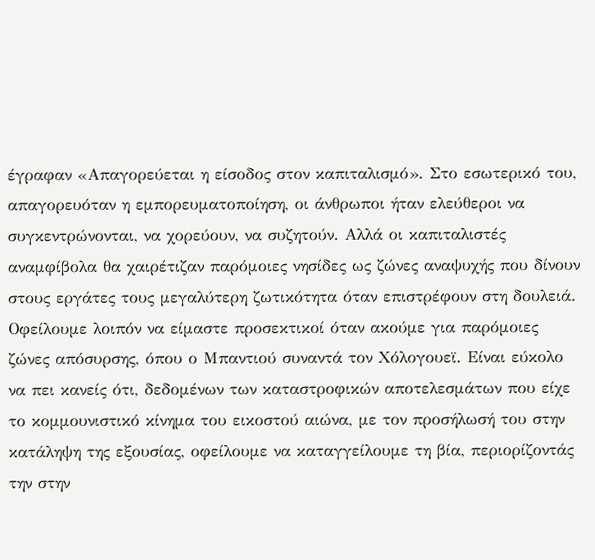έγραφαν «Απαγορεύεται η είσοδος στον καπιταλισμό». Στο εσωτερικό του, απαγορευόταν η εμπορευματοποίηση, οι άνθρωποι ήταν ελεύθεροι να συγκεντρώνονται, να χορεύουν, να συζητούν. Αλλά οι καπιταλιστές αναμφίβολα θα χαιρέτιζαν παρόμοιες νησίδες ως ζώνες αναψυχής που δίνουν στους εργάτες τους μεγαλύτερη ζωτικότητα όταν επιστρέφουν στη δουλειά. Οφείλουμε λοιπόν να είμαστε προσεκτικοί όταν ακούμε για παρόμοιες ζώνες απόσυρσης, όπου ο Μπαντιού συναντά τον Χόλογουεϊ. Είναι εύκολο να πει κανείς ότι, δεδομένων των καταστροφικών αποτελεσμάτων που είχε το κομμουνιστικό κίνημα του εικοστού αιώνα, με τον προσήλωσή του στην κατάληψη της εξουσίας, οφείλουμε να καταγγείλουμε τη βία, περιορίζοντάς την στην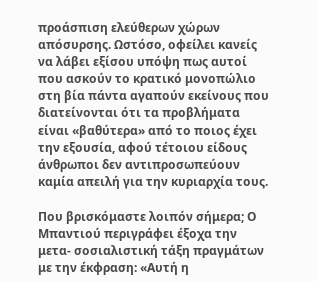προάσπιση ελεύθερων χώρων απόσυρσης. Ωστόσο, οφείλει κανείς να λάβει εξίσου υπόψη πως αυτοί που ασκούν το κρατικό μονοπώλιο στη βία πάντα αγαπούν εκείνους που διατείνονται ότι τα προβλήματα είναι «βαθύτερα» από το ποιος έχει την εξουσία, αφού τέτοιου είδους άνθρωποι δεν αντιπροσωπεύουν καμία απειλή για την κυριαρχία τους.

Που βρισκόμαστε λοιπόν σήμερα; Ο Μπαντιού περιγράφει έξοχα την μετα- σοσιαλιστική τάξη πραγμάτων με την έκφραση: «Αυτή η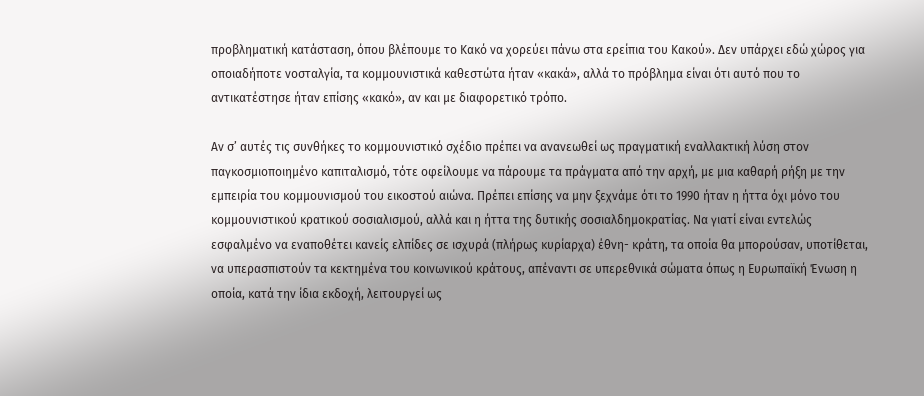προβληματική κατάσταση, όπου βλέπουμε το Κακό να χορεύει πάνω στα ερείπια του Κακού». Δεν υπάρχει εδώ χώρος για οποιαδήποτε νοσταλγία, τα κομμουνιστικά καθεστώτα ήταν «κακά», αλλά το πρόβλημα είναι ότι αυτό που το αντικατέστησε ήταν επίσης «κακό», αν και με διαφορετικό τρόπο.

Αν σ’ αυτές τις συνθήκες το κομμουνιστικό σχέδιο πρέπει να ανανεωθεί ως πραγματική εναλλακτική λύση στον παγκοσμιοποιημένο καπιταλισμό, τότε οφείλουμε να πάρουμε τα πράγματα από την αρχή, με μια καθαρή ρήξη με την εμπειρία του κομμουνισμού του εικοστού αιώνα. Πρέπει επίσης να μην ξεχνάμε ότι το 1990 ήταν η ήττα όχι μόνο του κομμουνιστικού κρατικού σοσιαλισμού, αλλά και η ήττα της δυτικής σοσιαλδημοκρατίας. Να γιατί είναι εντελώς εσφαλμένο να εναποθέτει κανείς ελπίδες σε ισχυρά (πλήρως κυρίαρχα) έθνη- κράτη, τα οποία θα μπορούσαν, υποτίθεται, να υπερασπιστούν τα κεκτημένα του κοινωνικού κράτους, απέναντι σε υπερεθνικά σώματα όπως η Ευρωπαϊκή Ένωση η οποία, κατά την ίδια εκδοχή, λειτουργεί ως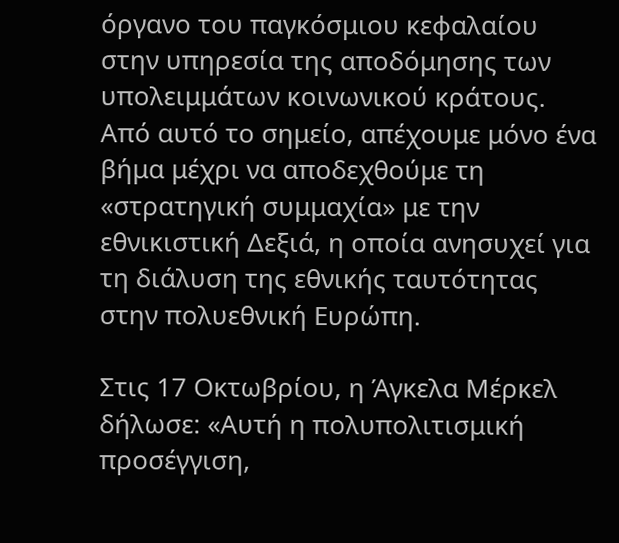όργανο του παγκόσμιου κεφαλαίου στην υπηρεσία της αποδόμησης των υπολειμμάτων κοινωνικού κράτους. Από αυτό το σημείο, απέχουμε μόνο ένα βήμα μέχρι να αποδεχθούμε τη «στρατηγική συμμαχία» με την εθνικιστική Δεξιά, η οποία ανησυχεί για τη διάλυση της εθνικής ταυτότητας στην πολυεθνική Ευρώπη.

Στις 17 Οκτωβρίου, η Άγκελα Μέρκελ δήλωσε: «Αυτή η πολυπολιτισμική προσέγγιση,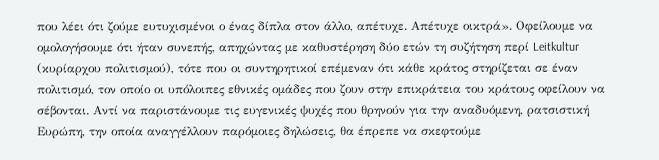που λέει ότι ζούμε ευτυχισμένοι ο ένας δίπλα στον άλλο, απέτυχε. Απέτυχε οικτρά». Οφείλουμε να ομολογήσουμε ότι ήταν συνεπής, απηχώντας με καθυστέρηση δύο ετών τη συζήτηση περί Leitkultur (κυρίαρχου πολιτισμού), τότε που οι συντηρητικοί επέμεναν ότι κάθε κράτος στηρίζεται σε έναν πολιτισμό, τον οποίο οι υπόλοιπες εθνικές ομάδες που ζουν στην επικράτεια του κράτους οφείλουν να σέβονται. Αντί να παριστάνουμε τις ευγενικές ψυχές που θρηνούν για την αναδυόμενη, ρατσιστική Ευρώπη, την οποία αναγγέλλουν παρόμοιες δηλώσεις, θα έπρεπε να σκεφτούμε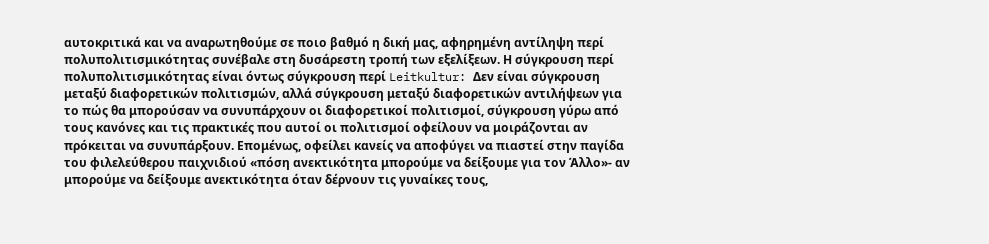αυτοκριτικά και να αναρωτηθούμε σε ποιο βαθμό η δική μας, αφηρημένη αντίληψη περί πολυπολιτισμικότητας συνέβαλε στη δυσάρεστη τροπή των εξελίξεων. Η σύγκρουση περί πολυπολιτισμικότητας είναι όντως σύγκρουση περί Leitkultur: Δεν είναι σύγκρουση μεταξύ διαφορετικών πολιτισμών, αλλά σύγκρουση μεταξύ διαφορετικών αντιλήψεων για το πώς θα μπορούσαν να συνυπάρχουν οι διαφορετικοί πολιτισμοί, σύγκρουση γύρω από τους κανόνες και τις πρακτικές που αυτοί οι πολιτισμοί οφείλουν να μοιράζονται αν πρόκειται να συνυπάρξουν. Επομένως, οφείλει κανείς να αποφύγει να πιαστεί στην παγίδα του φιλελεύθερου παιχνιδιού «πόση ανεκτικότητα μπορούμε να δείξουμε για τον Άλλο»- αν μπορούμε να δείξουμε ανεκτικότητα όταν δέρνουν τις γυναίκες τους,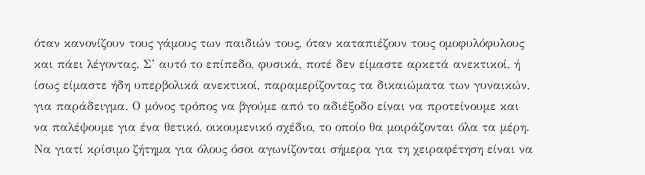όταν κανονίζουν τους γάμους των παιδιών τους, όταν καταπιέζουν τους ομοφυλόφυλους και πάει λέγοντας. Σ’ αυτό το επίπεδο, φυσικά, ποτέ δεν είμαστε αρκετά ανεκτικοί, ή ίσως είμαστε ήδη υπερβολικά ανεκτικοί, παραμερίζοντας τα δικαιώματα των γυναικών, για παράδειγμα. Ο μόνος τρόπος να βγούμε από το αδιέξοδο είναι να προτείνουμε και να παλέψουμε για ένα θετικό, οικουμενικό σχέδιο, το οποίο θα μοιράζονται όλα τα μέρη. Να γιατί κρίσιμο ζήτημα για όλους όσοι αγωνίζονται σήμερα για τη χειραφέτηση είναι να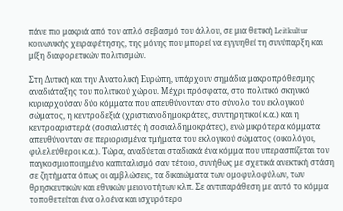πάνε πιο μακριά από τον απλό σεβασμό του άλλου, σε μια θετική Leitkultur κοινωνικής χειραφέτησης, της μόνης που μπορεί να εγγυηθεί τη συνύπαρξη και μίξη διαφορετικών πολιτισμών.

Στη Δυτική και την Ανατολική Ευρώπη, υπάρχουν σημάδια μακροπρόθεσμης αναδιάταξης του πολιτικού χώρου. Μέχρι πρόσφατα, στο πολιτικό σκηνικό κυριαρχούσαν δύο κόμματα που απευθύνονταν στο σύνολο του εκλογικού σώματος, η κεντροδεξιά (χριστιανοδημοκράτες, συντηρητικοί κ.α.) και η κεντροαριστερά (σοσιαλιστές ή σοσιαλδημοκράτες), ενώ μικρότερα κόμματα απευθύνονταν σε περιορισμένα τμήματα του εκλογικού σώματος (οικολόγοι, φιλελεύθεροι κ.α.). Τώρα, αναδύεται σταδιακά ένα κόμμα που υπερασπίζεται τον παγκοσμιοποιημένο καπιταλισμό σαν τέτοιο, συνήθως με σχετικά ανεκτική στάση σε ζητήματα όπως οι αμβλώσεις, τα δικαιώματα των ομοφυλοφύλων, των θρησκευτικών και εθνικών μειονοτήτων κλπ. Σε αντιπαράθεση με αυτό το κόμμα τοποθετείται ένα ολοένα και ισχυρότερο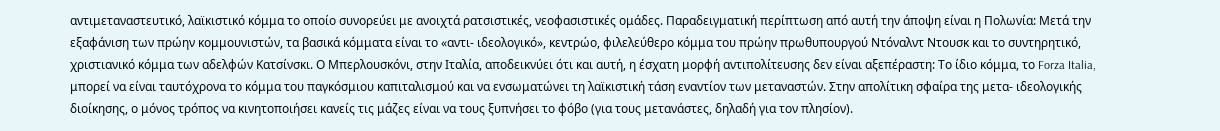αντιμεταναστευτικό, λαϊκιστικό κόμμα το οποίο συνορεύει με ανοιχτά ρατσιστικές, νεοφασιστικές ομάδες. Παραδειγματική περίπτωση από αυτή την άποψη είναι η Πολωνία: Μετά την εξαφάνιση των πρώην κομμουνιστών, τα βασικά κόμματα είναι το «αντι- ιδεολογικό», κεντρώο, φιλελεύθερο κόμμα του πρώην πρωθυπουργού Ντόναλντ Ντουσκ και το συντηρητικό, χριστιανικό κόμμα των αδελφών Κατσίνσκι. Ο Μπερλουσκόνι, στην Ιταλία, αποδεικνύει ότι και αυτή, η έσχατη μορφή αντιπολίτευσης δεν είναι αξεπέραστη: Το ίδιο κόμμα, το Forza Italia, μπορεί να είναι ταυτόχρονα το κόμμα του παγκόσμιου καπιταλισμού και να ενσωματώνει τη λαϊκιστική τάση εναντίον των μεταναστών. Στην απολίτικη σφαίρα της μετα- ιδεολογικής διοίκησης, ο μόνος τρόπος να κινητοποιήσει κανείς τις μάζες είναι να τους ξυπνήσει το φόβο (για τους μετανάστες, δηλαδή για τον πλησίον).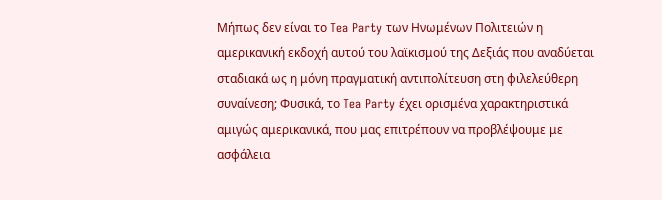Μήπως δεν είναι το Tea Party των Ηνωμένων Πολιτειών η αμερικανική εκδοχή αυτού του λαϊκισμού της Δεξιάς που αναδύεται σταδιακά ως η μόνη πραγματική αντιπολίτευση στη φιλελεύθερη συναίνεση; Φυσικά, το Tea Party έχει ορισμένα χαρακτηριστικά αμιγώς αμερικανικά, που μας επιτρέπουν να προβλέψουμε με ασφάλεια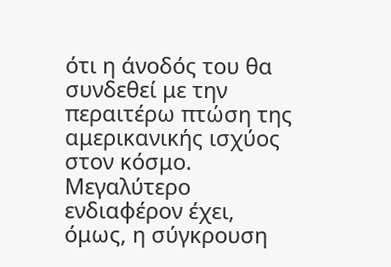ότι η άνοδός του θα συνδεθεί με την περαιτέρω πτώση της αμερικανικής ισχύος στον κόσμο. Μεγαλύτερο ενδιαφέρον έχει, όμως, η σύγκρουση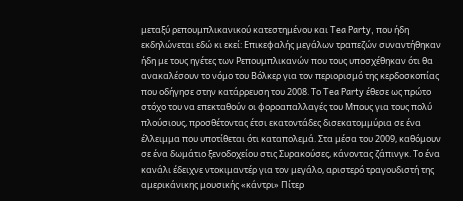μεταξύ ρεπουμπλικανικού κατεστημένου και Tea Party, που ήδη εκδηλώνεται εδώ κι εκεί: Επικεφαλής μεγάλων τραπεζών συναντήθηκαν ήδη με τους ηγέτες των Ρεπουμπλικανών που τους υποσχέθηκαν ότι θα ανακαλέσουν το νόμο του Βόλκερ για τον περιορισμό της κερδοσκοπίας που οδήγησε στην κατάρρευση του 2008. Το Tea Party έθεσε ως πρώτο στόχο του να επεκταθούν οι φοροαπαλλαγές του Μπους για τους πολύ πλούσιους, προσθέτοντας έτσι εκατοντάδες δισεκατομμύρια σε ένα έλλειμμα που υποτίθεται ότι καταπολεμά. Στα μέσα του 2009, καθόμουν σε ένα δωμάτιο ξενοδοχείου στις Συρακούσες, κάνοντας ζάπινγκ. Το ένα κανάλι έδειχνε ντοκιμαντέρ για τον μεγάλο, αριστερό τραγουδιστή της αμερικάνικης μουσικής «κάντρι» Πίτερ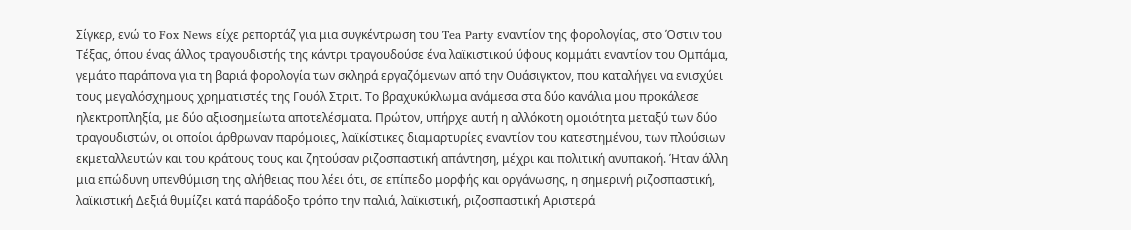Σίγκερ, ενώ το Fox News είχε ρεπορτάζ για μια συγκέντρωση του Tea Party εναντίον της φορολογίας, στο Όστιν του Τέξας, όπου ένας άλλος τραγουδιστής της κάντρι τραγουδούσε ένα λαϊκιστικού ύφους κομμάτι εναντίον του Ομπάμα, γεμάτο παράπονα για τη βαριά φορολογία των σκληρά εργαζόμενων από την Ουάσιγκτον, που καταλήγει να ενισχύει τους μεγαλόσχημους χρηματιστές της Γουόλ Στριτ. Το βραχυκύκλωμα ανάμεσα στα δύο κανάλια μου προκάλεσε ηλεκτροπληξία, με δύο αξιοσημείωτα αποτελέσματα. Πρώτον, υπήρχε αυτή η αλλόκοτη ομοιότητα μεταξύ των δύο τραγουδιστών, οι οποίοι άρθρωναν παρόμοιες, λαϊκίστικες διαμαρτυρίες εναντίον του κατεστημένου, των πλούσιων εκμεταλλευτών και του κράτους τους και ζητούσαν ριζοσπαστική απάντηση, μέχρι και πολιτική ανυπακοή. Ήταν άλλη μια επώδυνη υπενθύμιση της αλήθειας που λέει ότι, σε επίπεδο μορφής και οργάνωσης, η σημερινή ριζοσπαστική, λαϊκιστική Δεξιά θυμίζει κατά παράδοξο τρόπο την παλιά, λαϊκιστική, ριζοσπαστική Αριστερά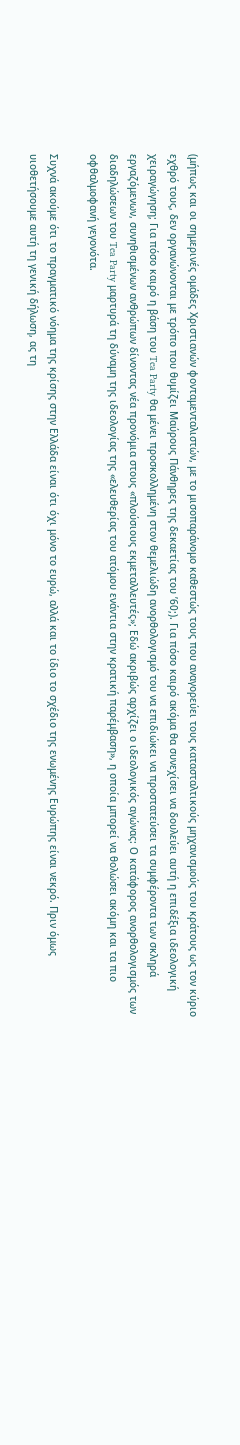(μήπως και οι σημερινές ομάδες Χριστιανών φονταμενταλιστών, με το μισοπαράνομο καθεστώς τους που αναγορεύει τους κατασταλτικούς μηχανισμούς του κράτους ως τον κύριο εχθρό τους, δεν οργανώνονται με τρόπο που θυμίζει Μαύρους Πάνθηρες της δεκαετίας του ’60;). Για πόσο καιρό ακόμα θα συνεχίσει να δουλεύει αυτή η επιδέξια ιδεολογική χειραγώγηση; Για πόσο καιρό η βάση του Tea Party θα μένει προσκολλημένη στον θεμελιώδη ανορθολογισμό του να επιδιώκει να προστατεύσει τα συμφέροντα των σκληρά εργαζόμενων, συνηθισμένων ανθρώπων δίνοντας νέα προνόμια στους «πλούσιους εκμεταλλευτές»; Εδώ ακριβώς αρχίζει ο ιδεολογικός αγώνας: Ο κατάφορος ανορθολογισμός των διαδηλώσεων του Tea Party μαρτυρά τη δύναμη της ιδεολογίας της «ελευθερίας του ατόμου ενάντια στην κρατική παρέμβαση», η οποία μπορεί να θολώσει ακόμη και τα πιο οφθαλμοφανή γεγονότα.

Συχνά ακούμε ότι το πραγματικό νόημα της κρίσης στην Ελλάδα είναι ότι όχι μόνο το ευρώ, αλλά και το ίδιο το σχέδιο της ενωμένης Ευρώπης είναι νεκρό. Πριν όμως υιοθετήσουμε αυτή τη γενική δήλωση, ας τη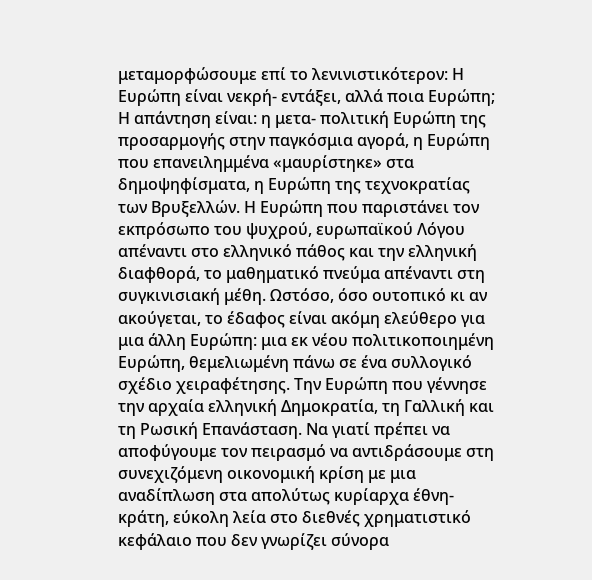μεταμορφώσουμε επί το λενινιστικότερον: Η Ευρώπη είναι νεκρή- εντάξει, αλλά ποια Ευρώπη; Η απάντηση είναι: η μετα- πολιτική Ευρώπη της προσαρμογής στην παγκόσμια αγορά, η Ευρώπη που επανειλημμένα «μαυρίστηκε» στα δημοψηφίσματα, η Ευρώπη της τεχνοκρατίας των Βρυξελλών. Η Ευρώπη που παριστάνει τον εκπρόσωπο του ψυχρού, ευρωπαϊκού Λόγου απέναντι στο ελληνικό πάθος και την ελληνική διαφθορά, το μαθηματικό πνεύμα απέναντι στη συγκινισιακή μέθη. Ωστόσο, όσο ουτοπικό κι αν ακούγεται, το έδαφος είναι ακόμη ελεύθερο για μια άλλη Ευρώπη: μια εκ νέου πολιτικοποιημένη Ευρώπη, θεμελιωμένη πάνω σε ένα συλλογικό σχέδιο χειραφέτησης. Την Ευρώπη που γέννησε την αρχαία ελληνική Δημοκρατία, τη Γαλλική και τη Ρωσική Επανάσταση. Να γιατί πρέπει να αποφύγουμε τον πειρασμό να αντιδράσουμε στη συνεχιζόμενη οικονομική κρίση με μια αναδίπλωση στα απολύτως κυρίαρχα έθνη- κράτη, εύκολη λεία στο διεθνές χρηματιστικό κεφάλαιο που δεν γνωρίζει σύνορα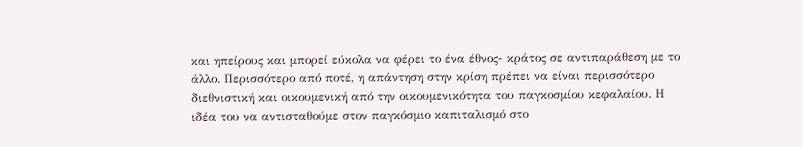και ηπείρους και μπορεί εύκολα να φέρει το ένα έθνος- κράτος σε αντιπαράθεση με το άλλο. Περισσότερο από ποτέ, η απάντηση στην κρίση πρέπει να είναι περισσότερο διεθνιστική και οικουμενική από την οικουμενικότητα του παγκοσμίου κεφαλαίου. Η ιδέα του να αντισταθούμε στον παγκόσμιο καπιταλισμό στο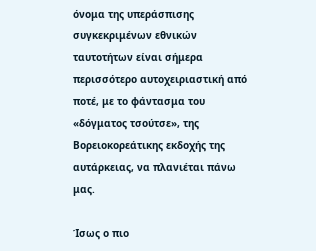όνομα της υπεράσπισης συγκεκριμένων εθνικών ταυτοτήτων είναι σήμερα περισσότερο αυτοχειριαστική από ποτέ, με το φάντασμα του «δόγματος τσούτσε», της Βορειοκορεάτικης εκδοχής της αυτάρκειας, να πλανιέται πάνω μας.

Ίσως ο πιο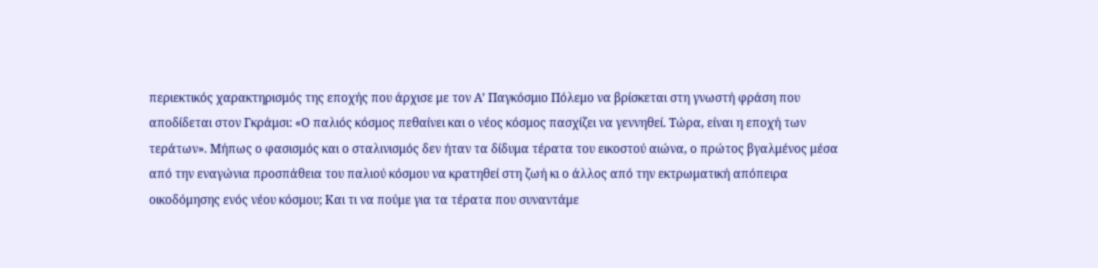περιεκτικός χαρακτηρισμός της εποχής που άρχισε με τον Α’ Παγκόσμιο Πόλεμο να βρίσκεται στη γνωστή φράση που αποδίδεται στον Γκράμσι: «Ο παλιός κόσμος πεθαίνει και ο νέος κόσμος πασχίζει να γεννηθεί. Τώρα, είναι η εποχή των τεράτων». Μήπως ο φασισμός και ο σταλινισμός δεν ήταν τα δίδυμα τέρατα του εικοστού αιώνα, ο πρώτος βγαλμένος μέσα από την εναγώνια προσπάθεια του παλιού κόσμου να κρατηθεί στη ζωή κι ο άλλος από την εκτρωματική απόπειρα οικοδόμησης ενός νέου κόσμου; Και τι να πούμε για τα τέρατα που συναντάμε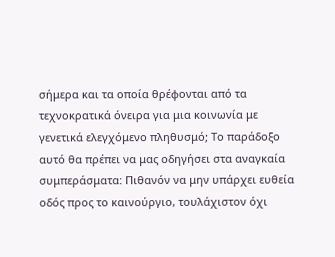σήμερα και τα οποία θρέφονται από τα τεχνοκρατικά όνειρα για μια κοινωνία με γενετικά ελεγχόμενο πληθυσμό; Το παράδοξο αυτό θα πρέπει να μας οδηγήσει στα αναγκαία συμπεράσματα: Πιθανόν να μην υπάρχει ευθεία οδός προς το καινούργιο, τουλάχιστον όχι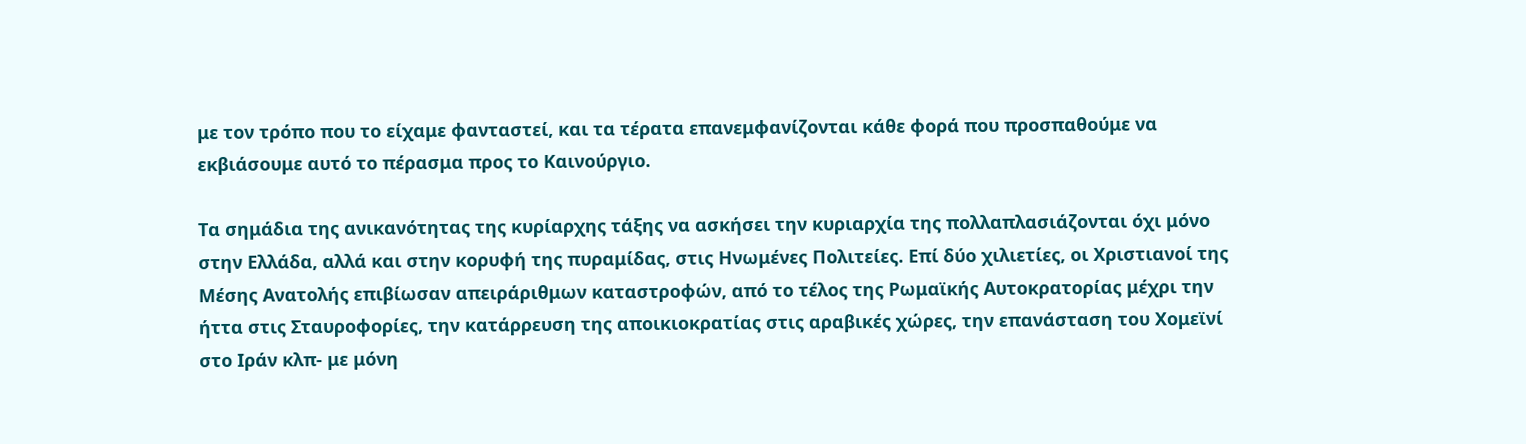με τον τρόπο που το είχαμε φανταστεί, και τα τέρατα επανεμφανίζονται κάθε φορά που προσπαθούμε να εκβιάσουμε αυτό το πέρασμα προς το Καινούργιο.

Τα σημάδια της ανικανότητας της κυρίαρχης τάξης να ασκήσει την κυριαρχία της πολλαπλασιάζονται όχι μόνο στην Ελλάδα, αλλά και στην κορυφή της πυραμίδας, στις Ηνωμένες Πολιτείες. Επί δύο χιλιετίες, οι Χριστιανοί της Μέσης Ανατολής επιβίωσαν απειράριθμων καταστροφών, από το τέλος της Ρωμαϊκής Αυτοκρατορίας μέχρι την ήττα στις Σταυροφορίες, την κατάρρευση της αποικιοκρατίας στις αραβικές χώρες, την επανάσταση του Χομεϊνί στο Ιράν κλπ- με μόνη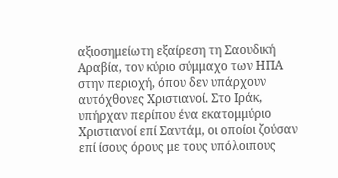αξιοσημείωτη εξαίρεση τη Σαουδική Αραβία, τον κύριο σύμμαχο των ΗΠΑ στην περιοχή, όπου δεν υπάρχουν αυτόχθονες Χριστιανοί. Στο Ιράκ, υπήρχαν περίπου ένα εκατομμύριο Χριστιανοί επί Σαντάμ, οι οποίοι ζούσαν επί ίσους όρους με τους υπόλοιπους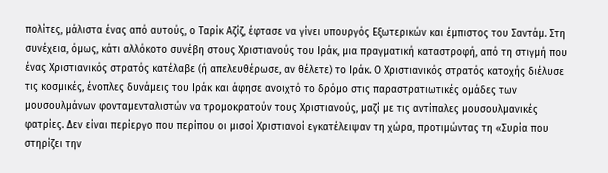πολίτες, μάλιστα ένας από αυτούς, ο Ταρίκ Αζίζ, έφτασε να γίνει υπουργός Εξωτερικών και έμπιστος του Σαντάμ. Στη συνέχεια, όμως, κάτι αλλόκοτο συνέβη στους Χριστιανούς του Ιράκ, μια πραγματική καταστροφή, από τη στιγμή που ένας Χριστιανικός στρατός κατέλαβε (ή απελευθέρωσε, αν θέλετε) το Ιράκ. Ο Χριστιανικός στρατός κατοχής διέλυσε τις κοσμικές, ένοπλες δυνάμεις του Ιράκ και άφησε ανοιχτό το δρόμο στις παραστρατιωτικές ομάδες των μουσουλμάνων φονταμενταλιστών να τρομοκρατούν τους Χριστιανούς, μαζί με τις αντίπαλες μουσουλμανικές φατρίες. Δεν είναι περίεργο που περίπου οι μισοί Χριστιανοί εγκατέλειψαν τη χώρα, προτιμώντας τη «Συρία που στηρίζει την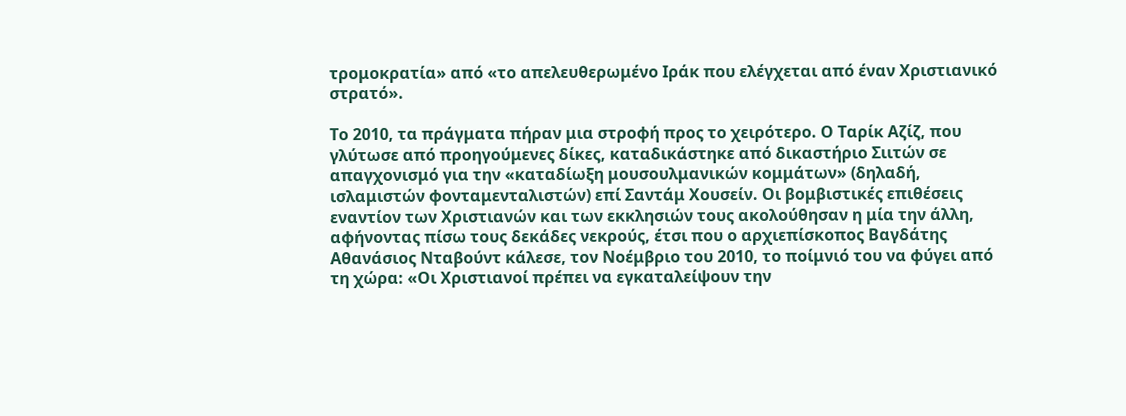τρομοκρατία» από «το απελευθερωμένο Ιράκ που ελέγχεται από έναν Χριστιανικό στρατό».

Το 2010, τα πράγματα πήραν μια στροφή προς το χειρότερο. Ο Ταρίκ Αζίζ, που γλύτωσε από προηγούμενες δίκες, καταδικάστηκε από δικαστήριο Σιιτών σε απαγχονισμό για την «καταδίωξη μουσουλμανικών κομμάτων» (δηλαδή, ισλαμιστών φονταμενταλιστών) επί Σαντάμ Χουσείν. Οι βομβιστικές επιθέσεις εναντίον των Χριστιανών και των εκκλησιών τους ακολούθησαν η μία την άλλη, αφήνοντας πίσω τους δεκάδες νεκρούς, έτσι που ο αρχιεπίσκοπος Βαγδάτης Αθανάσιος Νταβούντ κάλεσε, τον Νοέμβριο του 2010, το ποίμνιό του να φύγει από τη χώρα: «Οι Χριστιανοί πρέπει να εγκαταλείψουν την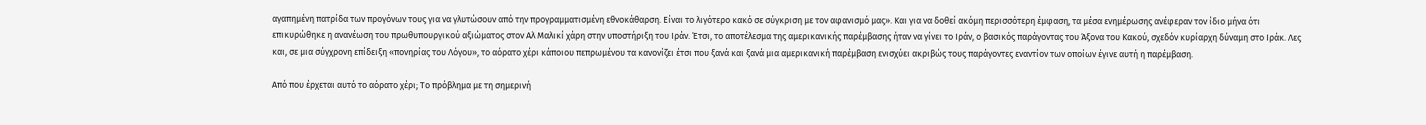αγαπημένη πατρίδα των προγόνων τους για να γλυτώσουν από την προγραμματισμένη εθνοκάθαρση. Είναι το λιγότερο κακό σε σύγκριση με τον αφανισμό μας». Και για να δοθεί ακόμη περισσότερη έμφαση, τα μέσα ενημέρωσης ανέφεραν τον ίδιο μήνα ότι επικυρώθηκε η ανανέωση του πρωθυπουργικού αξιώματος στον Αλ Μαλικί χάρη στην υποστήριξη του Ιράν. Έτσι, το αποτέλεσμα της αμερικανικής παρέμβασης ήταν να γίνει το Ιράν, ο βασικός παράγοντας του Άξονα του Κακού, σχεδόν κυρίαρχη δύναμη στο Ιράκ. Λες και, σε μια σύγχρονη επίδειξη «πονηρίας του Λόγου», το αόρατο χέρι κάποιου πεπρωμένου τα κανονίζει έτσι που ξανά και ξανά μια αμερικανική παρέμβαση ενισχύει ακριβώς τους παράγοντες εναντίον των οποίων έγινε αυτή η παρέμβαση.

Από που έρχεται αυτό το αόρατο χέρι; Το πρόβλημα με τη σημερινή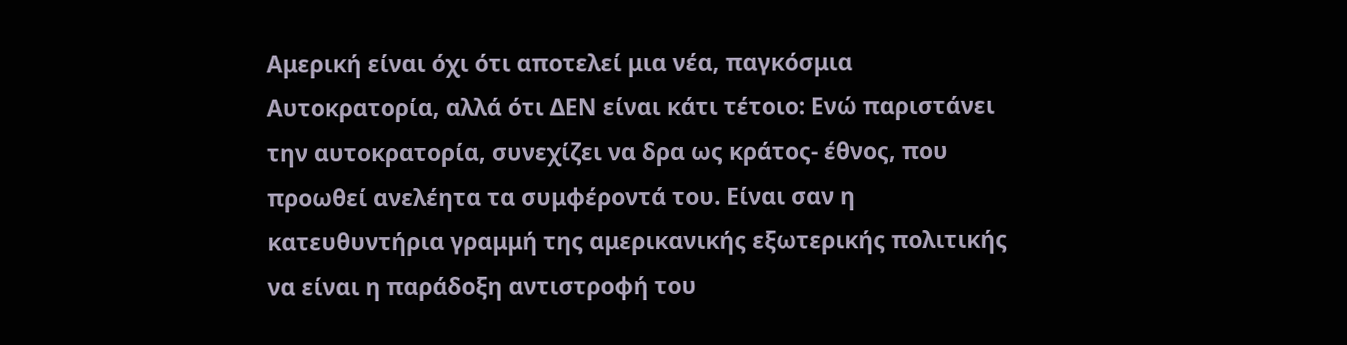Αμερική είναι όχι ότι αποτελεί μια νέα, παγκόσμια Αυτοκρατορία, αλλά ότι ΔΕΝ είναι κάτι τέτοιο: Ενώ παριστάνει την αυτοκρατορία, συνεχίζει να δρα ως κράτος- έθνος, που προωθεί ανελέητα τα συμφέροντά του. Είναι σαν η κατευθυντήρια γραμμή της αμερικανικής εξωτερικής πολιτικής να είναι η παράδοξη αντιστροφή του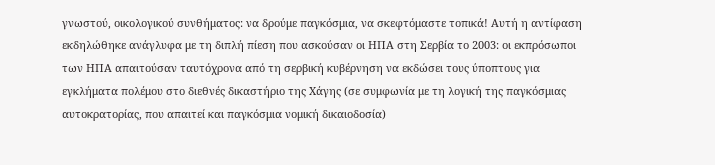γνωστού, οικολογικού συνθήματος: να δρούμε παγκόσμια, να σκεφτόμαστε τοπικά! Αυτή η αντίφαση εκδηλώθηκε ανάγλυφα με τη διπλή πίεση που ασκούσαν οι ΗΠΑ στη Σερβία το 2003: οι εκπρόσωποι των ΗΠΑ απαιτούσαν ταυτόχρονα από τη σερβική κυβέρνηση να εκδώσει τους ύποπτους για εγκλήματα πολέμου στο διεθνές δικαστήριο της Χάγης (σε συμφωνία με τη λογική της παγκόσμιας αυτοκρατορίας, που απαιτεί και παγκόσμια νομική δικαιοδοσία)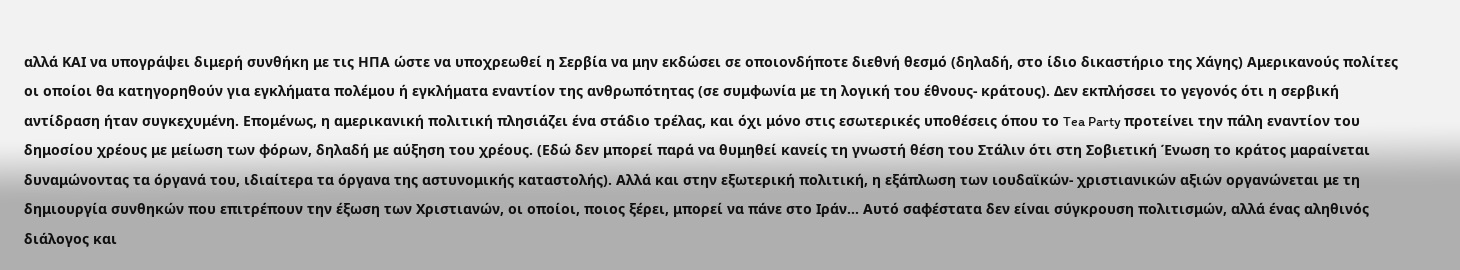αλλά ΚΑΙ να υπογράψει διμερή συνθήκη με τις ΗΠΑ ώστε να υποχρεωθεί η Σερβία να μην εκδώσει σε οποιονδήποτε διεθνή θεσμό (δηλαδή, στο ίδιο δικαστήριο της Χάγης) Αμερικανούς πολίτες οι οποίοι θα κατηγορηθούν για εγκλήματα πολέμου ή εγκλήματα εναντίον της ανθρωπότητας (σε συμφωνία με τη λογική του έθνους- κράτους). Δεν εκπλήσσει το γεγονός ότι η σερβική αντίδραση ήταν συγκεχυμένη. Επομένως, η αμερικανική πολιτική πλησιάζει ένα στάδιο τρέλας, και όχι μόνο στις εσωτερικές υποθέσεις όπου το Tea Party προτείνει την πάλη εναντίον του δημοσίου χρέους με μείωση των φόρων, δηλαδή με αύξηση του χρέους. (Εδώ δεν μπορεί παρά να θυμηθεί κανείς τη γνωστή θέση του Στάλιν ότι στη Σοβιετική Ένωση το κράτος μαραίνεται δυναμώνοντας τα όργανά του, ιδιαίτερα τα όργανα της αστυνομικής καταστολής). Αλλά και στην εξωτερική πολιτική, η εξάπλωση των ιουδαϊκών- χριστιανικών αξιών οργανώνεται με τη δημιουργία συνθηκών που επιτρέπουν την έξωση των Χριστιανών, οι οποίοι, ποιος ξέρει, μπορεί να πάνε στο Ιράν... Αυτό σαφέστατα δεν είναι σύγκρουση πολιτισμών, αλλά ένας αληθινός διάλογος και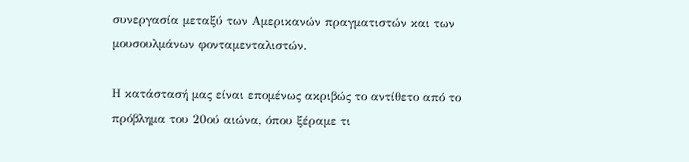συνεργασία μεταξύ των Αμερικανών πραγματιστών και των μουσουλμάνων φονταμενταλιστών.

Η κατάστασή μας είναι επομένως ακριβώς το αντίθετο από το πρόβλημα του 20ού αιώνα, όπου ξέραμε τι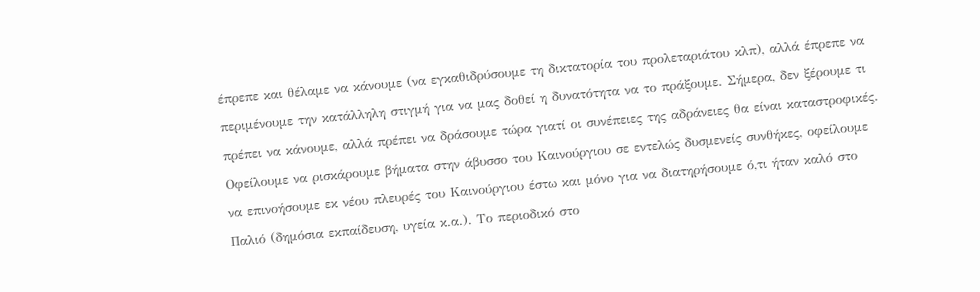έπρεπε και θέλαμε να κάνουμε (να εγκαθιδρύσουμε τη δικτατορία του προλεταριάτου κλπ), αλλά έπρεπε να περιμένουμε την κατάλληλη στιγμή για να μας δοθεί η δυνατότητα να το πράξουμε. Σήμερα, δεν ξέρουμε τι πρέπει να κάνουμε, αλλά πρέπει να δράσουμε τώρα γιατί οι συνέπειες της αδράνειες θα είναι καταστροφικές. Οφείλουμε να ρισκάρουμε βήματα στην άβυσσο του Καινούργιου σε εντελώς δυσμενείς συνθήκες, οφείλουμε να επινοήσουμε εκ νέου πλευρές του Καινούργιου έστω και μόνο για να διατηρήσουμε ό,τι ήταν καλό στο Παλιό (δημόσια εκπαίδευση, υγεία κ.α.). Το περιοδικό στο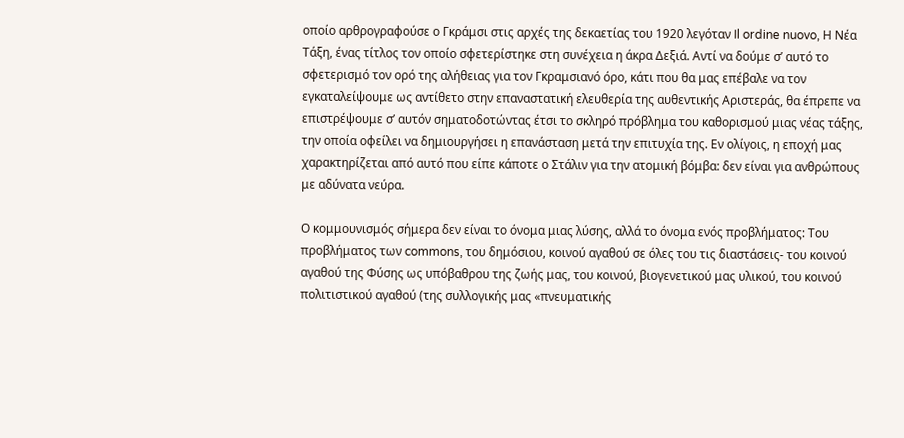οποίο αρθρογραφούσε ο Γκράμσι στις αρχές της δεκαετίας του 1920 λεγόταν Il ordine nuovo, Η Νέα Τάξη, ένας τίτλος τον οποίο σφετερίστηκε στη συνέχεια η άκρα Δεξιά. Αντί να δούμε σ’ αυτό το σφετερισμό τον ορό της αλήθειας για τον Γκραμσιανό όρο, κάτι που θα μας επέβαλε να τον εγκαταλείψουμε ως αντίθετο στην επαναστατική ελευθερία της αυθεντικής Αριστεράς, θα έπρεπε να επιστρέψουμε σ’ αυτόν σηματοδοτώντας έτσι το σκληρό πρόβλημα του καθορισμού μιας νέας τάξης, την οποία οφείλει να δημιουργήσει η επανάσταση μετά την επιτυχία της. Εν ολίγοις, η εποχή μας χαρακτηρίζεται από αυτό που είπε κάποτε ο Στάλιν για την ατομική βόμβα: δεν είναι για ανθρώπους με αδύνατα νεύρα.

Ο κομμουνισμός σήμερα δεν είναι το όνομα μιας λύσης, αλλά το όνομα ενός προβλήματος: Του προβλήματος των commons, του δημόσιου, κοινού αγαθού σε όλες του τις διαστάσεις- του κοινού αγαθού της Φύσης ως υπόβαθρου της ζωής μας, του κοινού, βιογενετικού μας υλικού, του κοινού πολιτιστικού αγαθού (της συλλογικής μας «πνευματικής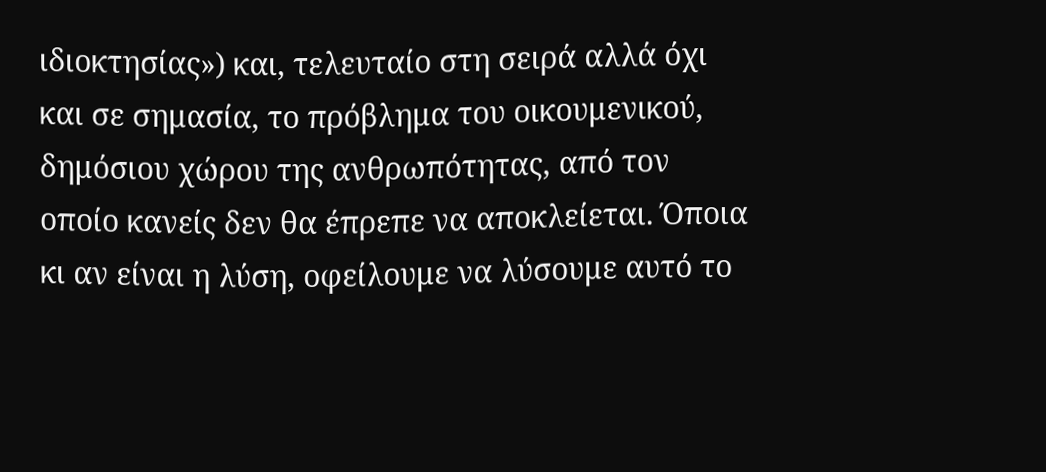ιδιοκτησίας») και, τελευταίο στη σειρά αλλά όχι και σε σημασία, το πρόβλημα του οικουμενικού, δημόσιου χώρου της ανθρωπότητας, από τον οποίο κανείς δεν θα έπρεπε να αποκλείεται. Όποια κι αν είναι η λύση, οφείλουμε να λύσουμε αυτό το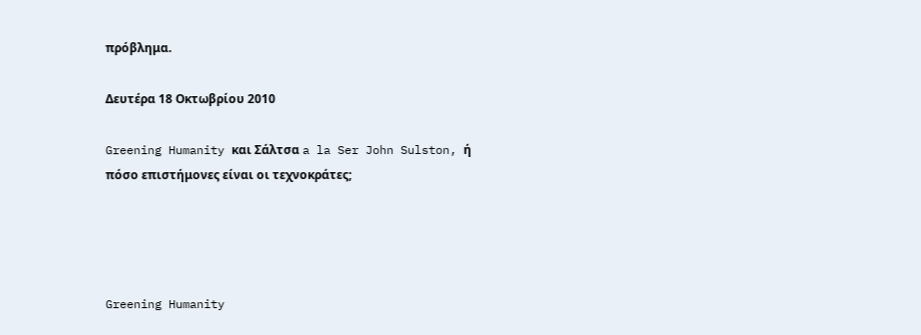πρόβλημα.

Δευτέρα 18 Οκτωβρίου 2010

Greening Humanity και Σάλτσα a la Ser John Sulston, ή πόσο επιστήμονες είναι οι τεχνοκράτες;




Greening Humanity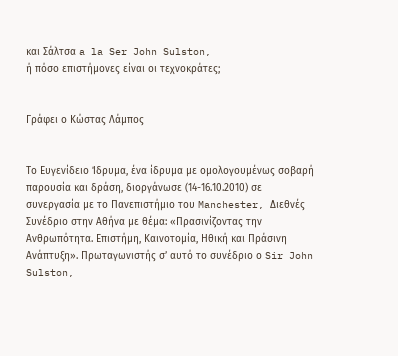και Σάλτσα a la Ser John Sulston,
ή πόσο επιστήμονες είναι οι τεχνοκράτες;


Γράφει ο Κώστας Λάμπος


Το Ευγενίδειο Ίδρυμα, ένα ίδρυμα με ομολογουμένως σοβαρή παρουσία και δράση, διοργάνωσε (14-16.10.2010) σε συνεργασία με το Πανεπιστήμιο του Manchester, Διεθνές Συνέδριο στην Αθήνα με θέμα: «Πρασινίζοντας την Ανθρωπότητα. Επιστήμη, Καινοτομία, Ηθική και Πράσινη Ανάπτυξη». Πρωταγωνιστής σ’ αυτό το συνέδριο ο Sir John Sulston,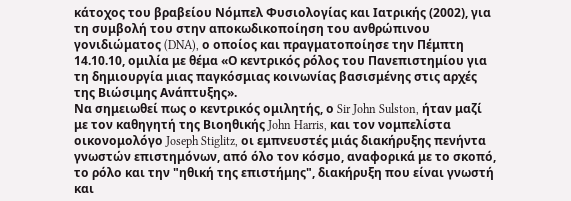κάτοχος του βραβείου Νόμπελ Φυσιολογίας και Ιατρικής (2002), για τη συμβολή του στην αποκωδικοποίηση του ανθρώπινου γονιδιώματος (DNA), ο οποίος και πραγματοποίησε την Πέμπτη 14.10.10, ομιλία με θέμα «Ο κεντρικός ρόλος του Πανεπιστημίου για τη δημιουργία μιας παγκόσμιας κοινωνίας βασισμένης στις αρχές της Βιώσιμης Ανάπτυξης».
Να σημειωθεί πως ο κεντρικός ομιλητής, ο Sir John Sulston, ήταν μαζί με τον καθηγητή της Βιοηθικής John Harris, και τον νομπελίστα οικονομολόγο Joseph Stiglitz, οι εμπνευστές μιάς διακήρυξης πενήντα γνωστών επιστημόνων, από όλο τον κόσμο, αναφορικά με το σκοπό, το ρόλο και την "ηθική της επιστήμης", διακήρυξη που είναι γνωστή και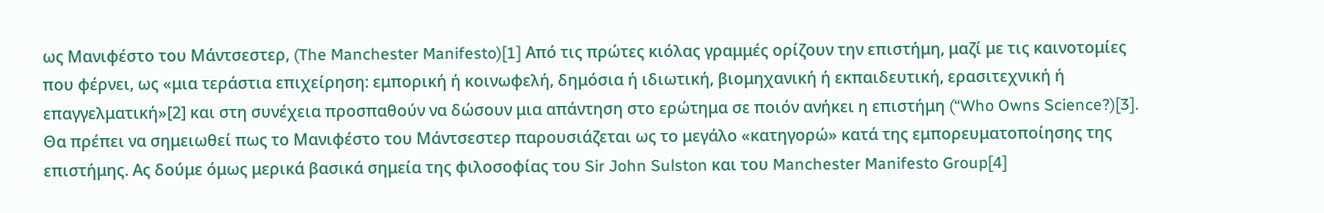ως Μανιφέστο του Μάντσεστερ, (The Manchester Manifesto)[1] Από τις πρώτες κιόλας γραμμές ορίζουν την επιστήμη, μαζί με τις καινοτομίες που φέρνει, ως «μια τεράστια επιχείρηση: εμπορική ή κοινωφελή, δημόσια ή ιδιωτική, βιομηχανική ή εκπαιδευτική, ερασιτεχνική ή επαγγελματική»[2] και στη συνέχεια προσπαθούν να δώσουν μια απάντηση στο ερώτημα σε ποιόν ανήκει η επιστήμη (“Who Owns Science?)[3]. Θα πρέπει να σημειωθεί πως το Μανιφέστο του Μάντσεστερ παρουσιάζεται ως το μεγάλο «κατηγορώ» κατά της εμπορευματοποίησης της επιστήμης. Ας δούμε όμως μερικά βασικά σημεία της φιλοσοφίας του Sir John Sulston και του Manchester Manifesto Group[4]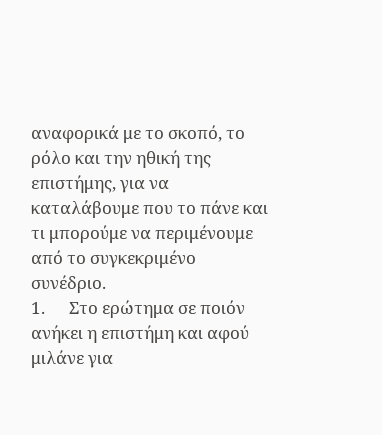αναφορικά με το σκοπό, το ρόλο και την ηθική της επιστήμης, για να καταλάβουμε που το πάνε και τι μπορούμε να περιμένουμε από το συγκεκριμένο συνέδριο.
1.      Στο ερώτημα σε ποιόν ανήκει η επιστήμη και αφού μιλάνε για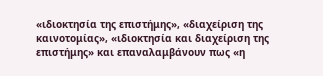«ιδιοκτησία της επιστήμης», «διαχείριση της καινοτομίας», «ιδιοκτησία και διαχείριση της επιστήμης» και επαναλαμβάνουν πως «η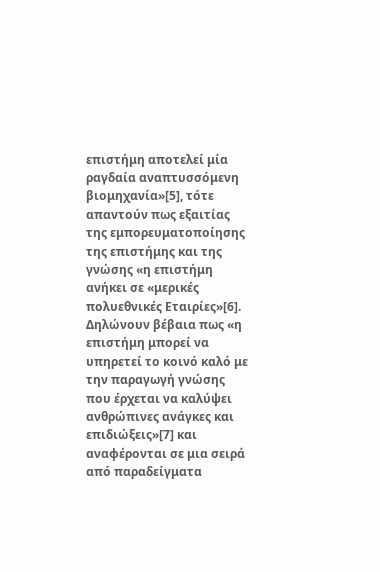επιστήμη αποτελεί μία ραγδαία αναπτυσσόμενη βιομηχανία»[5], τότε απαντούν πως εξαιτίας της εμπορευματοποίησης της επιστήμης και της γνώσης «η επιστήμη ανήκει σε «μερικές πολυεθνικές Εταιρίες»[6]. Δηλώνουν βέβαια πως «η επιστήμη μπορεί να υπηρετεί το κοινό καλό με την παραγωγή γνώσης που έρχεται να καλύψει ανθρώπινες ανάγκες και επιδιώξεις»[7] και αναφέρονται σε μια σειρά από παραδείγματα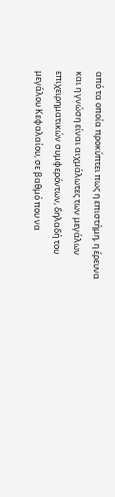από τα οποία προκύπτει πως η επιστήμη, η έρευνα και η γνώση είναι αιχμάλωτες των μεγάλων επιχειρηματικών συμφερόντων, δηλαδή του μεγάλου Κεφαλαίου, σε βαθμό που να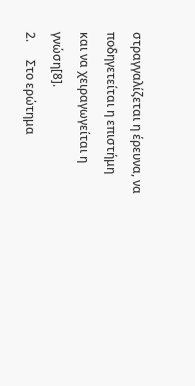στραγγαλίζεται η έρευνα, να ποδηγετείται η επιστήμη και να χειραγωγείται η γνώση[8].
2.      Στο ερώτημα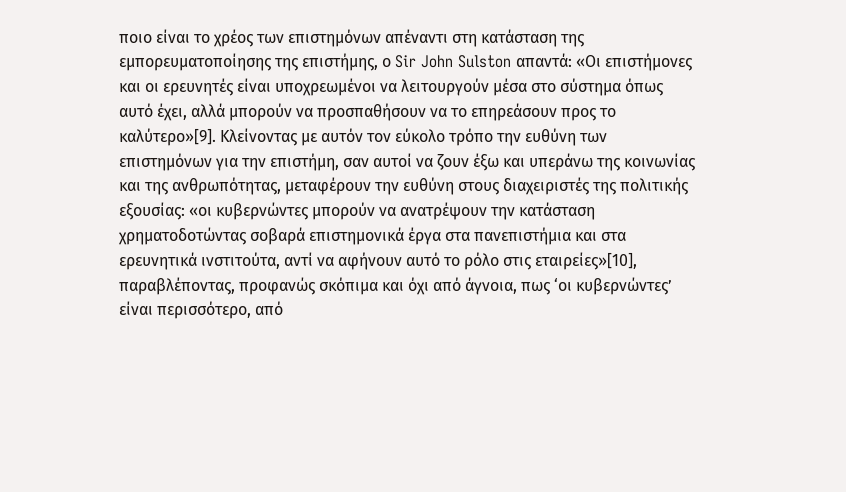ποιο είναι το χρέος των επιστημόνων απέναντι στη κατάσταση της εμπορευματοποίησης της επιστήμης, ο Sir John Sulston απαντά: «Οι επιστήμονες και οι ερευνητές είναι υποχρεωμένοι να λειτουργούν μέσα στο σύστημα όπως αυτό έχει, αλλά μπορούν να προσπαθήσουν να το επηρεάσουν προς το καλύτερο»[9]. Κλείνοντας με αυτόν τον εύκολο τρόπο την ευθύνη των επιστημόνων για την επιστήμη, σαν αυτοί να ζουν έξω και υπεράνω της κοινωνίας και της ανθρωπότητας, μεταφέρουν την ευθύνη στους διαχειριστές της πολιτικής εξουσίας: «οι κυβερνώντες μπορούν να ανατρέψουν την κατάσταση χρηματοδοτώντας σοβαρά επιστημονικά έργα στα πανεπιστήμια και στα ερευνητικά ινστιτούτα, αντί να αφήνουν αυτό το ρόλο στις εταιρείες»[10], παραβλέποντας, προφανώς σκόπιμα και όχι από άγνοια, πως ‘οι κυβερνώντες’ είναι περισσότερο, από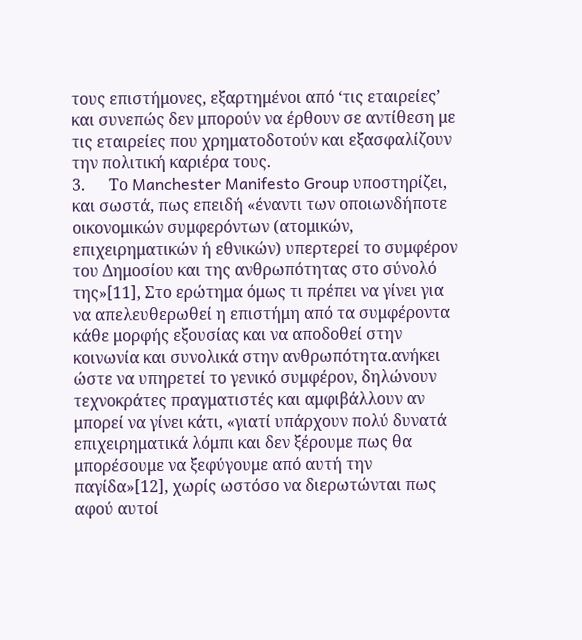τους επιστήμονες, εξαρτημένοι από ‘τις εταιρείες’ και συνεπώς δεν μπορούν να έρθουν σε αντίθεση με τις εταιρείες που χρηματοδοτούν και εξασφαλίζουν την πολιτική καριέρα τους.
3.      Το Manchester Manifesto Group υποστηρίζει, και σωστά, πως επειδή «έναντι των οποιωνδήποτε οικονομικών συμφερόντων (ατομικών, επιχειρηματικών ή εθνικών) υπερτερεί το συμφέρον του Δημοσίου και της ανθρωπότητας στο σύνολό της»[11], Στο ερώτημα όμως τι πρέπει να γίνει για να απελευθερωθεί η επιστήμη από τα συμφέροντα κάθε μορφής εξουσίας και να αποδοθεί στην κοινωνία και συνολικά στην ανθρωπότητα.ανήκει ώστε να υπηρετεί το γενικό συμφέρον, δηλώνουν τεχνοκράτες πραγματιστές και αμφιβάλλουν αν μπορεί να γίνει κάτι, «γιατί υπάρχουν πολύ δυνατά επιχειρηματικά λόμπι και δεν ξέρουμε πως θα μπορέσουμε να ξεφύγουμε από αυτή την παγίδα»[12], χωρίς ωστόσο να διερωτώνται πως αφού αυτοί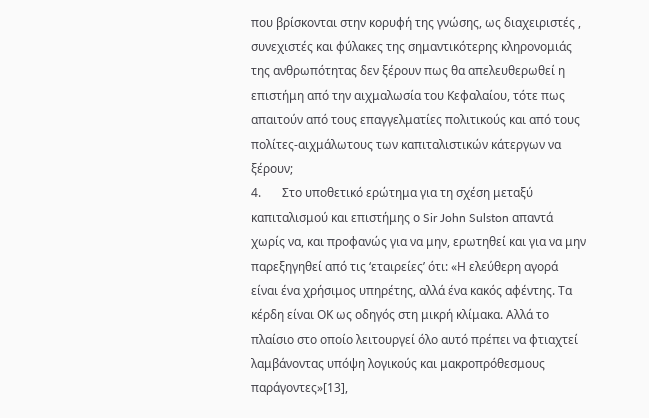που βρίσκονται στην κορυφή της γνώσης, ως διαχειριστές , συνεχιστές και φύλακες της σημαντικότερης κληρονομιάς της ανθρωπότητας δεν ξέρουν πως θα απελευθερωθεί η επιστήμη από την αιχμαλωσία του Κεφαλαίου, τότε πως απαιτούν από τους επαγγελματίες πολιτικούς και από τους πολίτες-αιχμάλωτους των καπιταλιστικών κάτεργων να ξέρουν;
4.       Στο υποθετικό ερώτημα για τη σχέση μεταξύ καπιταλισμού και επιστήμης ο Sir John Sulston απαντά χωρίς να, και προφανώς για να μην, ερωτηθεί και για να μην παρεξηγηθεί από τις ‘εταιρείες’ ότι: «Η ελεύθερη αγορά είναι ένα χρήσιμος υπηρέτης, αλλά ένα κακός αφέντης. Τα κέρδη είναι ΟΚ ως οδηγός στη μικρή κλίμακα. Αλλά το πλαίσιο στο οποίο λειτουργεί όλο αυτό πρέπει να φτιαχτεί λαμβάνοντας υπόψη λογικούς και μακροπρόθεσμους παράγοντες»[13],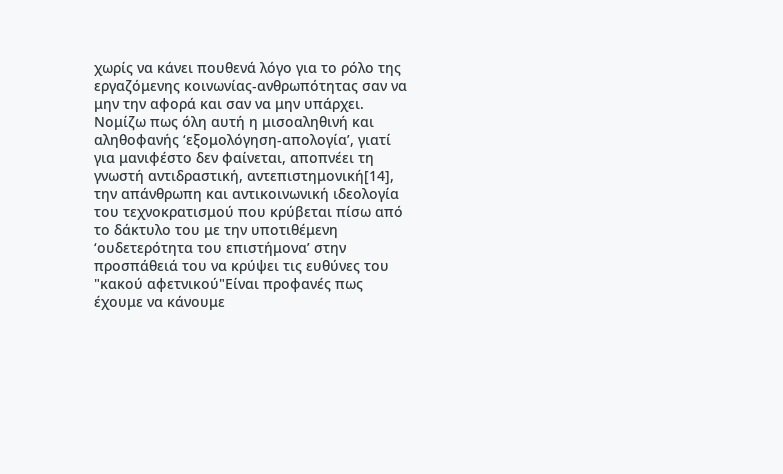χωρίς να κάνει πουθενά λόγο για το ρόλο της εργαζόμενης κοινωνίας-ανθρωπότητας σαν να μην την αφορά και σαν να μην υπάρχει.
Νομίζω πως όλη αυτή η μισοαληθινή και αληθοφανής ‘εξομολόγηση-απολογία’, γιατί για μανιφέστο δεν φαίνεται, αποπνέει τη γνωστή αντιδραστική, αντεπιστημονική[14], την απάνθρωπη και αντικοινωνική ιδεολογία του τεχνοκρατισμού που κρύβεται πίσω από το δάκτυλο του με την υποτιθέμενη ‘ουδετερότητα του επιστήμονα’ στην προσπάθειά του να κρύψει τις ευθύνες του "κακού αφετνικού"Είναι προφανές πως έχουμε να κάνουμε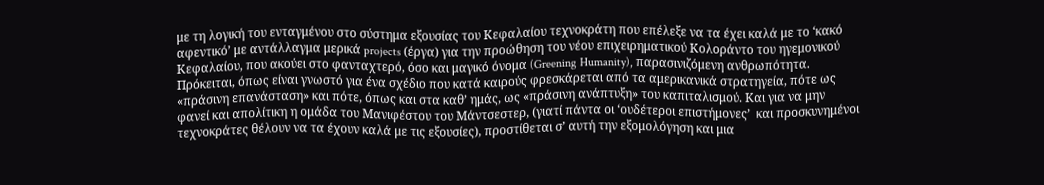με τη λογική του ενταγμένου στο σύστημα εξουσίας του Κεφαλαίου τεχνοκράτη που επέλεξε να τα έχει καλά με το ‘κακό αφεντικό’ με αντάλλαγμα μερικά projects (έργα) για την προώθηση του νέου επιχειρηματικού Κολοράντο του ηγεμονικού Κεφαλαίου, που ακούει στο φανταχτερό, όσο και μαγικό όνομα (Greening Humanity), παρασινιζόμενη ανθρωπότητα. Πρόκειται, όπως είναι γνωστό για ένα σχέδιο που κατά καιρούς φρεσκάρεται από τα αμερικανικά στρατηγεία, πότε ως «πράσινη επανάσταση» και πότε, όπως και στα καθ’ ημάς, ως «πράσινη ανάπτυξη» του καπιταλισμού. Και για να μην φανεί και απολίτικη η ομάδα του Μανιφέστου του Μάντσεστερ, (γιατί πάντα οι ‘ουδέτεροι επιστήμονες’  και προσκυνημένοι τεχνοκράτες θέλουν να τα έχουν καλά με τις εξουσίες), προστίθεται σ’ αυτή την εξομολόγηση και μια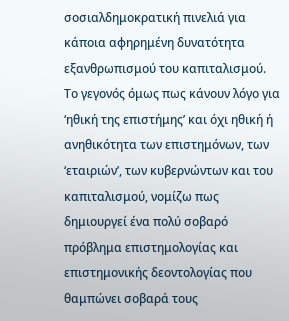σοσιαλδημοκρατική πινελιά για κάποια αφηρημένη δυνατότητα εξανθρωπισμού του καπιταλισμού. Το γεγονός όμως πως κάνουν λόγο για ‘ηθική της επιστήμης’ και όχι ηθική ή ανηθικότητα των επιστημόνων, των ‘εταιριών’, των κυβερνώντων και του καπιταλισμού, νομίζω πως δημιουργεί ένα πολύ σοβαρό πρόβλημα επιστημολογίας και επιστημονικής δεοντολογίας που θαμπώνει σοβαρά τους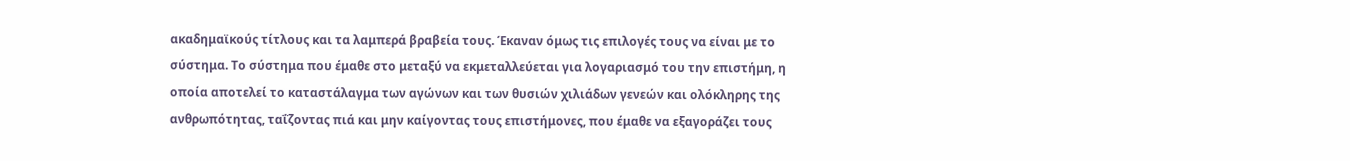ακαδημαϊκούς τίτλους και τα λαμπερά βραβεία τους. Έκαναν όμως τις επιλογές τους να είναι με το σύστημα. Το σύστημα που έμαθε στο μεταξύ να εκμεταλλεύεται για λογαριασμό του την επιστήμη, η οποία αποτελεί το καταστάλαγμα των αγώνων και των θυσιών χιλιάδων γενεών και ολόκληρης της ανθρωπότητας, ταΐζοντας πιά και μην καίγοντας τους επιστήμονες, που έμαθε να εξαγοράζει τους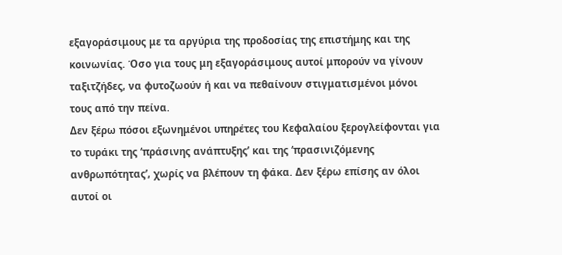εξαγοράσιμους με τα αργύρια της προδοσίας της επιστήμης και της κοινωνίας. Όσο για τους μη εξαγοράσιμους αυτοί μπορούν να γίνουν ταξιτζήδες, να φυτοζωούν ή και να πεθαίνουν στιγματισμένοι μόνοι τους από την πείνα.
Δεν ξέρω πόσοι εξωνημένοι υπηρέτες του Κεφαλαίου ξερογλείφονται για το τυράκι της ‘πράσινης ανάπτυξης’ και της ‘πρασινιζόμενης ανθρωπότητας’, χωρίς να βλέπουν τη φάκα. Δεν ξέρω επίσης αν όλοι αυτοί οι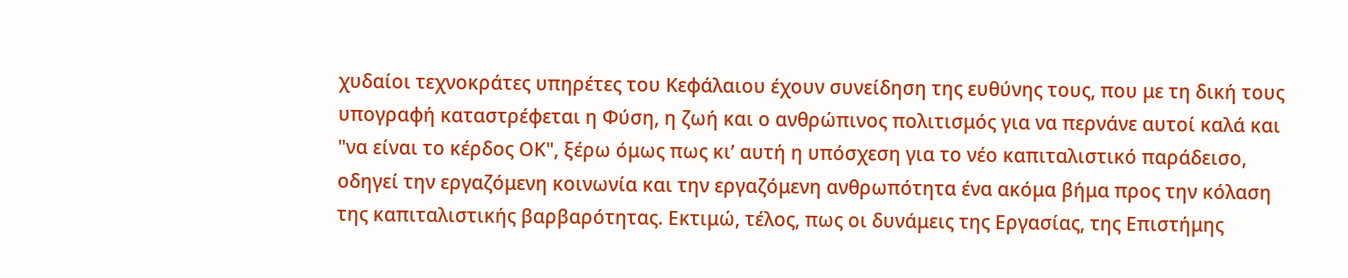χυδαίοι τεχνοκράτες υπηρέτες του Κεφάλαιου έχουν συνείδηση της ευθύνης τους, που με τη δική τους υπογραφή καταστρέφεται η Φύση, η ζωή και ο ανθρώπινος πολιτισμός για να περνάνε αυτοί καλά και  "να είναι το κέρδος ΟΚ", ξέρω όμως πως κι’ αυτή η υπόσχεση για το νέο καπιταλιστικό παράδεισο, οδηγεί την εργαζόμενη κοινωνία και την εργαζόμενη ανθρωπότητα ένα ακόμα βήμα προς την κόλαση της καπιταλιστικής βαρβαρότητας. Εκτιμώ, τέλος, πως οι δυνάμεις της Εργασίας, της Επιστήμης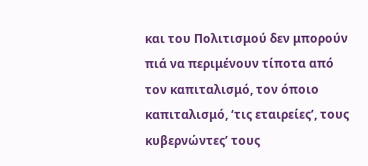και του Πολιτισμού δεν μπορούν πιά να περιμένουν τίποτα από τον καπιταλισμό, τον όποιο καπιταλισμό, ‘τις εταιρείες’, τους κυβερνώντες’ τους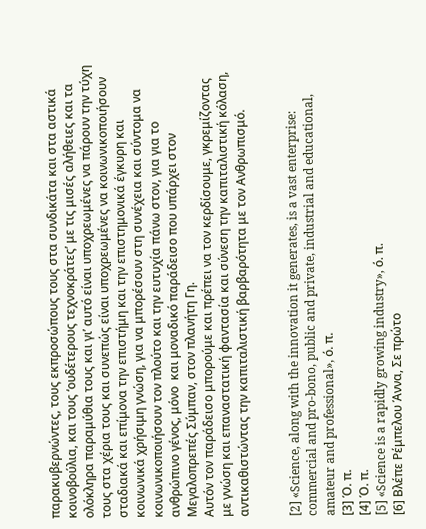παρακυβερνώντες, τους εκπροσώπους τους στα συνδικάτα και στα αστικά κοινοβούλια, και τους ‘ουδέτερους τεχνοκράτες’ με τις μισές αλήθειες και τα ολόκληρα παραμύθια τους και γι’ αυτό είναι υποχρεωμένες να πάρουν την τύχη τους στα χέρια τους και συνεπώς είναι υποχρεωμένες να κοινωνικοποιήσουν σταδιακά και επίμονα την επιστήμη και την επιστημονικά έγκυρη και κοινωνικά χρήσιμη γνώση, για να μπορέσουν στη συνέχεια και σύντομα να κοινωνικοποιήσουν τον πλούτο και την ευτυχία πάνω στον, για για το ανθρώπινο γένος, μόνο  και μοναδικό παράδεισο που υπάρχει στον Μεγαλοπρεπές Σύμπαν, στον πλανήτη Γη.
Αυτόν τον παράδεισο μπορούμε και πρέπει να τον κερδίσουμε, γκρεμίζοντας με γνώση και επαναστατική φαντασία και σύνεση την καπιταλιστική κόλαση, αντικαθιστώντας την καπιταλιστική βαρβαρότητα με τον Ανθρωπισμό.


[2] «Science, along with the innovation it generates, is a vast enterprise: commercial and pro-bono, public and private, industrial and educational, amateur and professional», ό. π.
[3] Ό. π.
[4] Ό. π.
[5] «Science is a rapidly growing industry», ό. π.
[6] Βλέπε Ρέμπελου Άννα, Σε πρώτο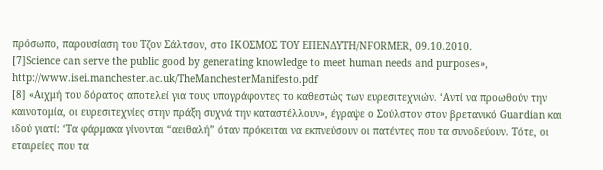πρόσωπο, παρουσίαση του Τζον Σάλτσον, στο IΚΟΣΜΟΣ ΤΟΥ ΕΠΕΝΔΥΤΗ/NFORMER, 09.10.2010.
[7]Science can serve the public good by generating knowledge to meet human needs and purposes», http://www.isei.manchester.ac.uk/TheManchesterManifesto.pdf
[8] «Αιχμή του δόρατος αποτελεί για τους υπογράφοντες το καθεστώς των ευρεσιτεχνιών. ‘Αντί να προωθούν την καινοτομία, οι ευρεσιτεχνίες στην πράξη συχνά την καταστέλλουν», έγραψε ο Σούλστον στον βρετανικό Guardian και ιδού γιατί: ‘Τα φάρμακα γίνονται “αειθαλή” όταν πρόκειται να εκπνεύσουν οι πατέντες που τα συνοδεύουν. Τότε, οι εταιρείες που τα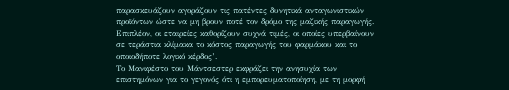παρασκευάζουν αγοράζουν τις πατέντες δυνητικά ανταγωνιστικών προϊόντων ώστε να μη βρουν ποτέ τον δρόμο της μαζικής παραγωγής. Επιπλέον, οι εταιρείες καθορίζουν συχνά τιμές, οι οποίες υπερβαίνουν σε τεράστια κλίμακα το κόστος παραγωγής του φαρμάκου και το οποιοδήποτε λογικό κέρδος’.
Το Μανιφέστο του Μάντσεστερ εκφράζει την ανησυχία των επιστημόνων για το γεγονός ότι η εμπορευματοποίηση, με τη μορφή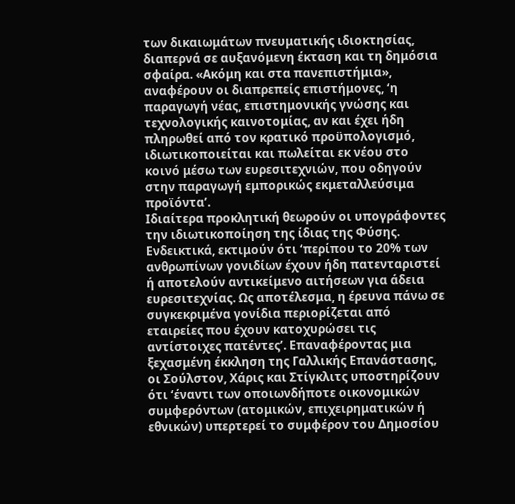των δικαιωμάτων πνευματικής ιδιοκτησίας, διαπερνά σε αυξανόμενη έκταση και τη δημόσια σφαίρα. «Ακόμη και στα πανεπιστήμια», αναφέρουν οι διαπρεπείς επιστήμονες, ‘η παραγωγή νέας, επιστημονικής γνώσης και τεχνολογικής καινοτομίας, αν και έχει ήδη πληρωθεί από τον κρατικό προϋπολογισμό, ιδιωτικοποιείται και πωλείται εκ νέου στο κοινό μέσω των ευρεσιτεχνιών, που οδηγούν στην παραγωγή εμπορικώς εκμεταλλεύσιμα προϊόντα’.
Ιδιαίτερα προκλητική θεωρούν οι υπογράφοντες την ιδιωτικοποίηση της ίδιας της Φύσης. Ενδεικτικά, εκτιμούν ότι ‘περίπου το 20% των ανθρωπίνων γονιδίων έχουν ήδη πατενταριστεί ή αποτελούν αντικείμενο αιτήσεων για άδεια ευρεσιτεχνίας. Ως αποτέλεσμα, η έρευνα πάνω σε συγκεκριμένα γονίδια περιορίζεται από εταιρείες που έχουν κατοχυρώσει τις αντίστοιχες πατέντες’. Επαναφέροντας μια ξεχασμένη έκκληση της Γαλλικής Επανάστασης, οι Σούλστον, Χάρις και Στίγκλιτς υποστηρίζουν ότι ‘έναντι των οποιωνδήποτε οικονομικών συμφερόντων (ατομικών, επιχειρηματικών ή εθνικών) υπερτερεί το συμφέρον του Δημοσίου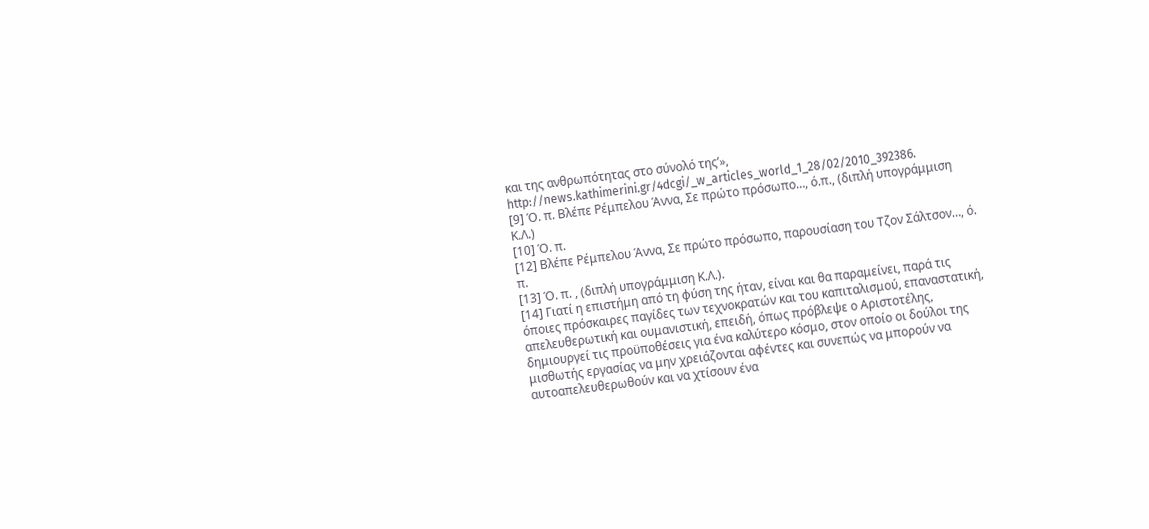και της ανθρωπότητας στο σύνολό της’», http://news.kathimerini.gr/4dcgi/_w_articles_world_1_28/02/2010_392386.
[9] Ό. π. Βλέπε Ρέμπελου Άννα, Σε πρώτο πρόσωπο…, ό.π., (διπλή υπογράμμιση Κ.Λ.)
[10] Ό. π.
[12] Βλέπε Ρέμπελου Άννα, Σε πρώτο πρόσωπο, παρουσίαση του Τζον Σάλτσον…, ό. π.
[13] Ό. π. , (διπλή υπογράμμιση Κ.Λ.).
[14] Γιατί η επιστήμη από τη φύση της ήταν, είναι και θα παραμείνει, παρά τις όποιες πρόσκαιρες παγίδες των τεχνοκρατών και του καπιταλισμού, επαναστατική, απελευθερωτική και ουμανιστική, επειδή, όπως πρόβλεψε ο Αριστοτέλης, δημιουργεί τις προϋποθέσεις για ένα καλύτερο κόσμο, στον οποίο οι δούλοι της μισθωτής εργασίας να μην χρειάζονται αφέντες και συνεπώς να μπορούν να αυτοαπελευθερωθούν και να χτίσουν ένα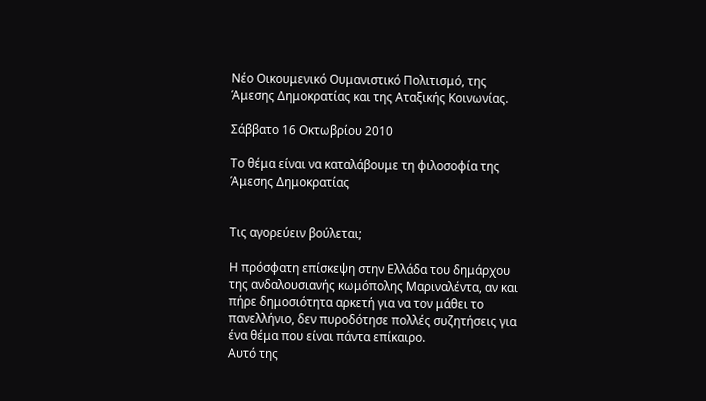Νέο Οικουμενικό Ουμανιστικό Πολιτισμό, της Άμεσης Δημοκρατίας και της Αταξικής Κοινωνίας.

Σάββατο 16 Οκτωβρίου 2010

Το θέμα είναι να καταλάβουμε τη φιλοσοφία της Άμεσης Δημοκρατίας


Τις αγορεύειν βούλεται;

Η πρόσφατη επίσκεψη στην Ελλάδα του δημάρχου της ανδαλουσιανής κωμόπολης Μαριναλέντα, αν και πήρε δημοσιότητα αρκετή για να τον μάθει το πανελλήνιο, δεν πυροδότησε πολλές συζητήσεις για ένα θέμα που είναι πάντα επίκαιρο.
Αυτό της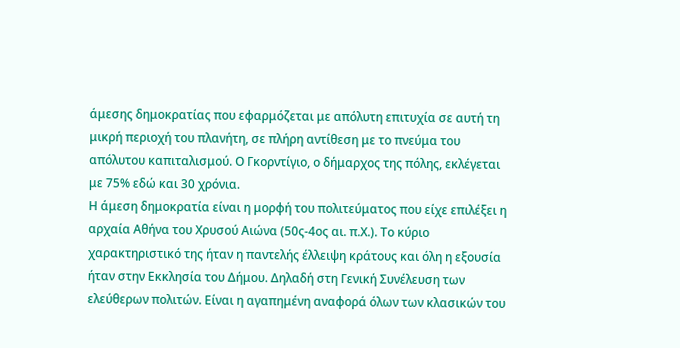άμεσης δημοκρατίας που εφαρμόζεται με απόλυτη επιτυχία σε αυτή τη μικρή περιοχή του πλανήτη, σε πλήρη αντίθεση με το πνεύμα του απόλυτου καπιταλισμού. Ο Γκορντίγιο, ο δήμαρχος της πόλης, εκλέγεται με 75% εδώ και 30 χρόνια.
Η άμεση δημοκρατία είναι η μορφή του πολιτεύματος που είχε επιλέξει η αρχαία Αθήνα του Χρυσού Αιώνα (50ς-4ος αι. π.Χ.). Το κύριο χαρακτηριστικό της ήταν η παντελής έλλειψη κράτους και όλη η εξουσία ήταν στην Εκκλησία του Δήμου. Δηλαδή στη Γενική Συνέλευση των ελεύθερων πολιτών. Είναι η αγαπημένη αναφορά όλων των κλασικών του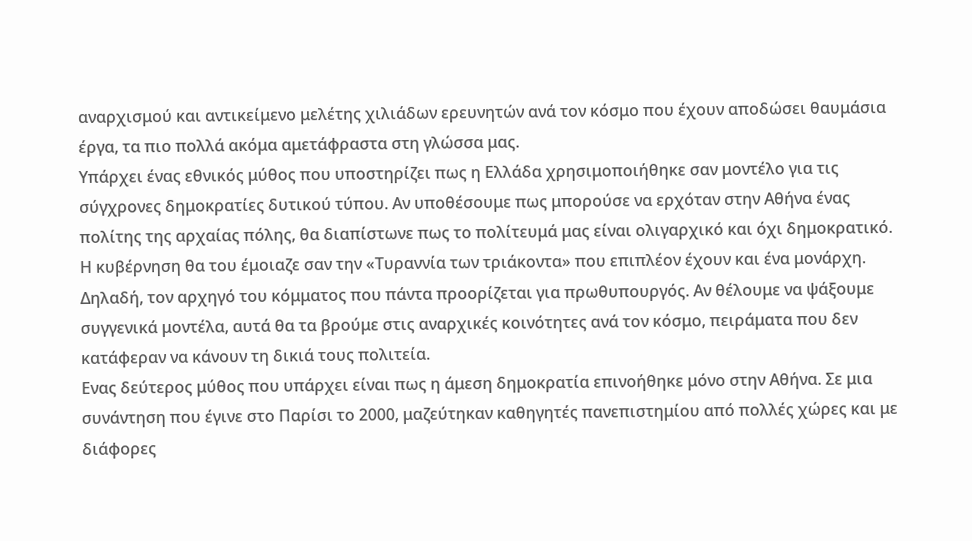αναρχισμού και αντικείμενο μελέτης χιλιάδων ερευνητών ανά τον κόσμο που έχουν αποδώσει θαυμάσια έργα, τα πιο πολλά ακόμα αμετάφραστα στη γλώσσα μας.
Υπάρχει ένας εθνικός μύθος που υποστηρίζει πως η Ελλάδα χρησιμοποιήθηκε σαν μοντέλο για τις σύγχρονες δημοκρατίες δυτικού τύπου. Αν υποθέσουμε πως μπορούσε να ερχόταν στην Αθήνα ένας πολίτης της αρχαίας πόλης, θα διαπίστωνε πως το πολίτευμά μας είναι ολιγαρχικό και όχι δημοκρατικό. Η κυβέρνηση θα του έμοιαζε σαν την «Τυραννία των τριάκοντα» που επιπλέον έχουν και ένα μονάρχη. Δηλαδή, τον αρχηγό του κόμματος που πάντα προορίζεται για πρωθυπουργός. Αν θέλουμε να ψάξουμε συγγενικά μοντέλα, αυτά θα τα βρούμε στις αναρχικές κοινότητες ανά τον κόσμο, πειράματα που δεν κατάφεραν να κάνουν τη δικιά τους πολιτεία.
Ενας δεύτερος μύθος που υπάρχει είναι πως η άμεση δημοκρατία επινοήθηκε μόνο στην Αθήνα. Σε μια συνάντηση που έγινε στο Παρίσι το 2000, μαζεύτηκαν καθηγητές πανεπιστημίου από πολλές χώρες και με διάφορες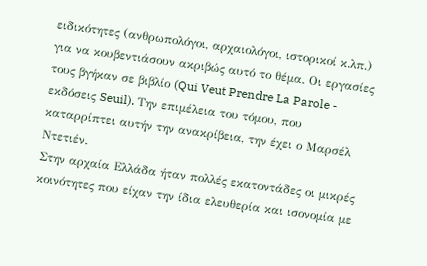ειδικότητες (ανθρωπολόγοι, αρχαιολόγοι, ιστορικοί κ.λπ.) για να κουβεντιάσουν ακριβώς αυτό το θέμα. Οι εργασίες τους βγήκαν σε βιβλίο (Qui Veut Prendre La Parole - εκδόσεις Seuil). Την επιμέλεια του τόμου, που καταρρίπτει αυτήν την ανακρίβεια, την έχει ο Μαρσέλ Ντετιέν.
Στην αρχαία Ελλάδα ήταν πολλές εκατοντάδες οι μικρές κοινότητες που είχαν την ίδια ελευθερία και ισονομία με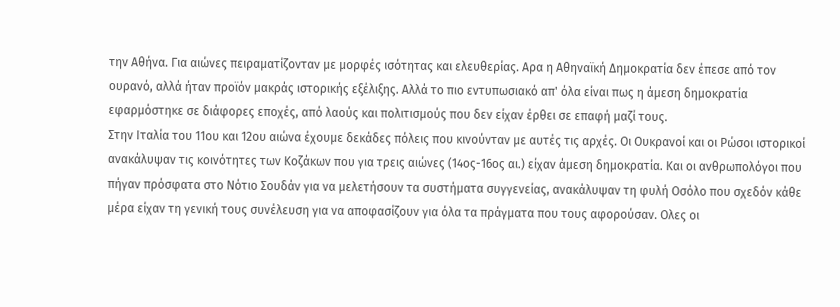την Αθήνα. Για αιώνες πειραματίζονταν με μορφές ισότητας και ελευθερίας. Αρα η Αθηναϊκή Δημοκρατία δεν έπεσε από τον ουρανό, αλλά ήταν προϊόν μακράς ιστορικής εξέλιξης. Αλλά το πιο εντυπωσιακό απ' όλα είναι πως η άμεση δημοκρατία εφαρμόστηκε σε διάφορες εποχές, από λαούς και πολιτισμούς που δεν είχαν έρθει σε επαφή μαζί τους.
Στην Ιταλία του 11ου και 12ου αιώνα έχουμε δεκάδες πόλεις που κινούνταν με αυτές τις αρχές. Οι Ουκρανοί και οι Ρώσοι ιστορικοί ανακάλυψαν τις κοινότητες των Κοζάκων που για τρεις αιώνες (14ος-16ος αι.) είχαν άμεση δημοκρατία. Και οι ανθρωπολόγοι που πήγαν πρόσφατα στο Νότιο Σουδάν για να μελετήσουν τα συστήματα συγγενείας, ανακάλυψαν τη φυλή Οσόλο που σχεδόν κάθε μέρα είχαν τη γενική τους συνέλευση για να αποφασίζουν για όλα τα πράγματα που τους αφορούσαν. Ολες οι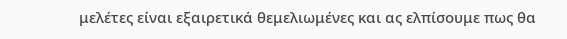μελέτες είναι εξαιρετικά θεμελιωμένες και ας ελπίσουμε πως θα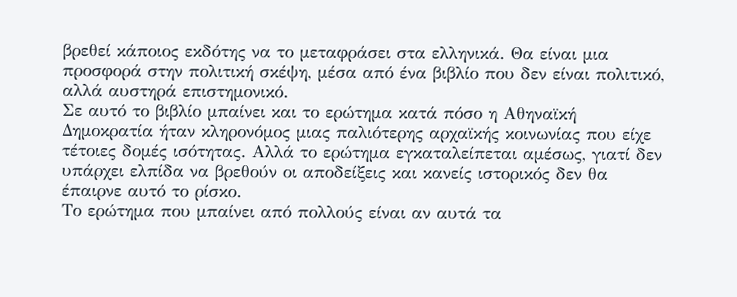βρεθεί κάποιος εκδότης να το μεταφράσει στα ελληνικά. Θα είναι μια προσφορά στην πολιτική σκέψη, μέσα από ένα βιβλίο που δεν είναι πολιτικό, αλλά αυστηρά επιστημονικό.
Σε αυτό το βιβλίο μπαίνει και το ερώτημα κατά πόσο η Αθηναϊκή Δημοκρατία ήταν κληρονόμος μιας παλιότερης αρχαϊκής κοινωνίας που είχε τέτοιες δομές ισότητας. Αλλά το ερώτημα εγκαταλείπεται αμέσως, γιατί δεν υπάρχει ελπίδα να βρεθούν οι αποδείξεις και κανείς ιστορικός δεν θα έπαιρνε αυτό το ρίσκο.
Το ερώτημα που μπαίνει από πολλούς είναι αν αυτά τα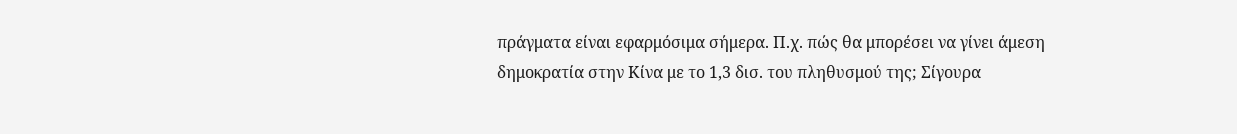πράγματα είναι εφαρμόσιμα σήμερα. Π.χ. πώς θα μπορέσει να γίνει άμεση δημοκρατία στην Κίνα με το 1,3 δισ. του πληθυσμού της; Σίγουρα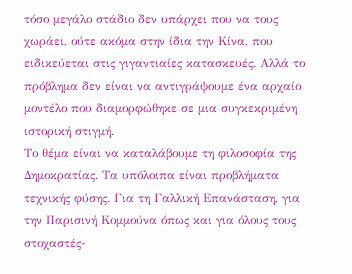τόσο μεγάλο στάδιο δεν υπάρχει που να τους χωράει, ούτε ακόμα στην ίδια την Κίνα, που ειδικεύεται στις γιγαντιαίες κατασκευές. Αλλά το πρόβλημα δεν είναι να αντιγράψουμε ένα αρχαίο μοντέλο που διαμορφώθηκε σε μια συγκεκριμένη ιστορική στιγμή.
Το θέμα είναι να καταλάβουμε τη φιλοσοφία της Δημοκρατίας. Τα υπόλοιπα είναι προβλήματα τεχνικής φύσης. Για τη Γαλλική Επανάσταση, για την Παρισινή Κομμούνα όπως και για όλους τους στοχαστές-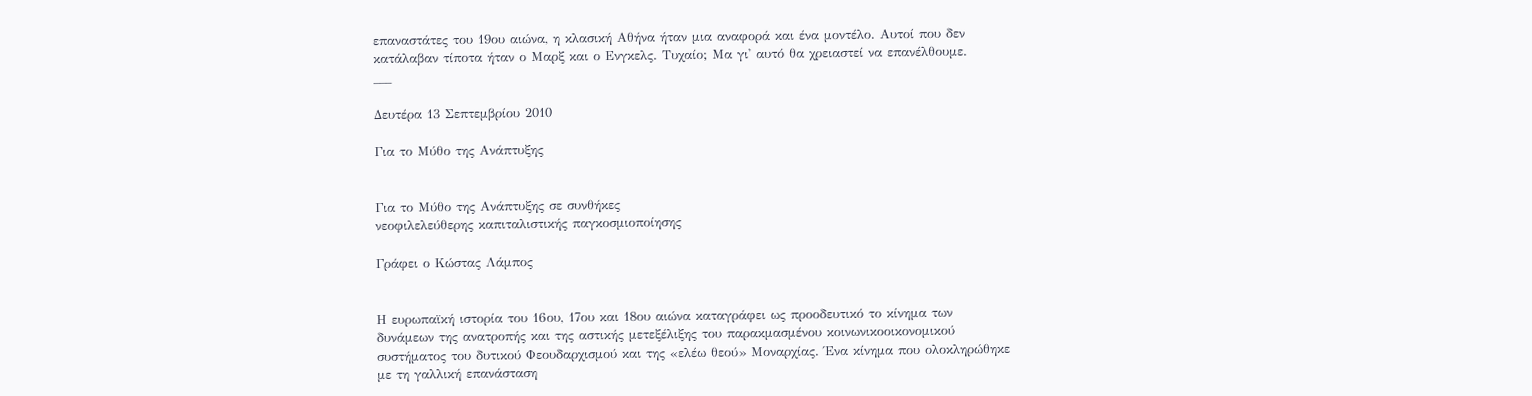επαναστάτες του 19ου αιώνα, η κλασική Αθήνα ήταν μια αναφορά και ένα μοντέλο. Αυτοί που δεν κατάλαβαν τίποτα ήταν ο Μαρξ και ο Ενγκελς. Τυχαίο; Μα γι' αυτό θα χρειαστεί να επανέλθουμε.
___

Δευτέρα 13 Σεπτεμβρίου 2010

Για το Μύθο της Ανάπτυξης


Για το Μύθο της Ανάπτυξης σε συνθήκες
νεοφιλελεύθερης καπιταλιστικής παγκοσμιοποίησης

Γράφει ο Κώστας Λάμπος


Η ευρωπαϊκή ιστορία του 16ου, 17ου και 18ου αιώνα καταγράφει ως προοδευτικό το κίνημα των δυνάμεων της ανατροπής και της αστικής μετεξέλιξης του παρακμασμένου κοινωνικοοικονομικού συστήματος του δυτικού Φεουδαρχισμού και της «ελέω θεού» Μοναρχίας. Ένα κίνημα που ολοκληρώθηκε με τη γαλλική επανάσταση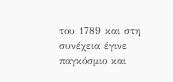του 1789 και στη συνέχεια έγινε παγκόσμιο και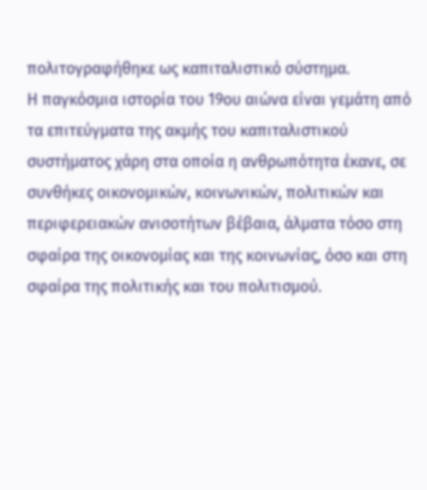πολιτογραφήθηκε ως καπιταλιστικό σύστημα.
Η παγκόσμια ιστορία του 19ου αιώνα είναι γεμάτη από τα επιτεύγματα της ακμής του καπιταλιστικού συστήματος χάρη στα οποία η ανθρωπότητα έκανε, σε συνθήκες οικονομικών, κοινωνικών, πολιτικών και περιφερειακών ανισοτήτων βέβαια, άλματα τόσο στη σφαίρα της οικονομίας και της κοινωνίας, όσο και στη σφαίρα της πολιτικής και του πολιτισμού.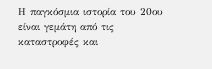Η παγκόσμια ιστορία του 20ου είναι γεμάτη από τις καταστροφές και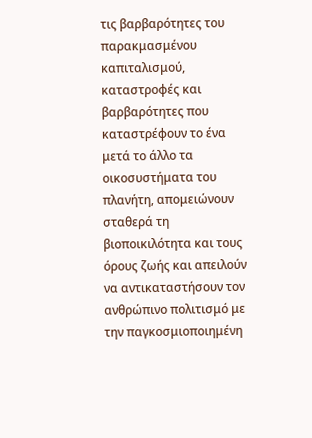τις βαρβαρότητες του παρακμασμένου καπιταλισμού, καταστροφές και βαρβαρότητες που καταστρέφουν το ένα μετά το άλλο τα οικοσυστήματα του πλανήτη, απομειώνουν σταθερά τη βιοποικιλότητα και τους όρους ζωής και απειλούν να αντικαταστήσουν τον ανθρώπινο πολιτισμό με την παγκοσμιοποιημένη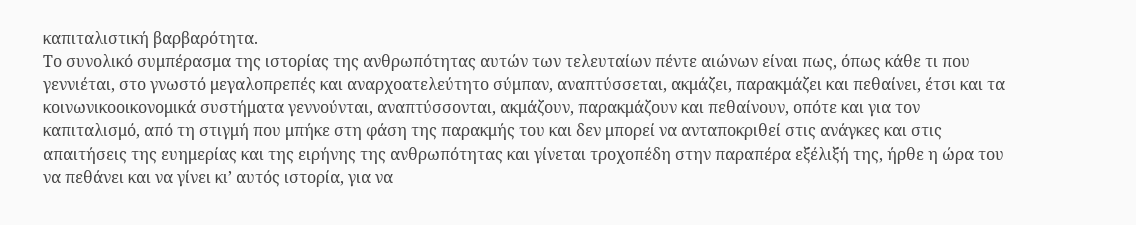καπιταλιστική βαρβαρότητα.
Το συνολικό συμπέρασμα της ιστορίας της ανθρωπότητας αυτών των τελευταίων πέντε αιώνων είναι πως, όπως κάθε τι που γεννιέται, στο γνωστό μεγαλοπρεπές και αναρχοατελεύτητο σύμπαν, αναπτύσσεται, ακμάζει, παρακμάζει και πεθαίνει, έτσι και τα κοινωνικοοικονομικά συστήματα γεννούνται, αναπτύσσονται, ακμάζουν, παρακμάζουν και πεθαίνουν, οπότε και για τον καπιταλισμό, από τη στιγμή που μπήκε στη φάση της παρακμής του και δεν μπορεί να ανταποκριθεί στις ανάγκες και στις απαιτήσεις της ευημερίας και της ειρήνης της ανθρωπότητας και γίνεται τροχοπέδη στην παραπέρα εξέλιξή της, ήρθε η ώρα του να πεθάνει και να γίνει κι’ αυτός ιστορία, για να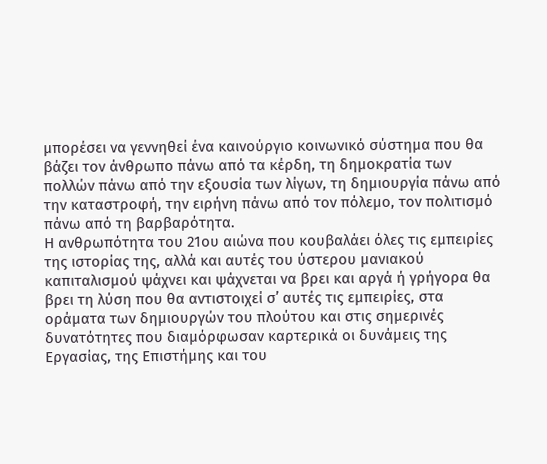μπορέσει να γεννηθεί ένα καινούργιο κοινωνικό σύστημα που θα βάζει τον άνθρωπο πάνω από τα κέρδη, τη δημοκρατία των πολλών πάνω από την εξουσία των λίγων, τη δημιουργία πάνω από την καταστροφή, την ειρήνη πάνω από τον πόλεμο, τον πολιτισμό πάνω από τη βαρβαρότητα.
Η ανθρωπότητα του 21ου αιώνα που κουβαλάει όλες τις εμπειρίες της ιστορίας της, αλλά και αυτές του ύστερου μανιακού καπιταλισμού ψάχνει και ψάχνεται να βρει και αργά ή γρήγορα θα βρει τη λύση που θα αντιστοιχεί σ’ αυτές τις εμπειρίες, στα οράματα των δημιουργών του πλούτου και στις σημερινές δυνατότητες που διαμόρφωσαν καρτερικά οι δυνάμεις της Εργασίας, της Επιστήμης και του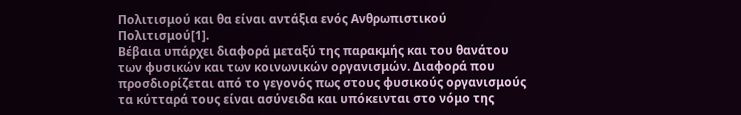Πολιτισμού και θα είναι αντάξια ενός Ανθρωπιστικού Πολιτισμού[1].
Βέβαια υπάρχει διαφορά μεταξύ της παρακμής και του θανάτου των φυσικών και των κοινωνικών οργανισμών. Διαφορά που προσδιορίζεται από το γεγονός πως στους φυσικούς οργανισμούς τα κύτταρά τους είναι ασύνειδα και υπόκεινται στο νόμο της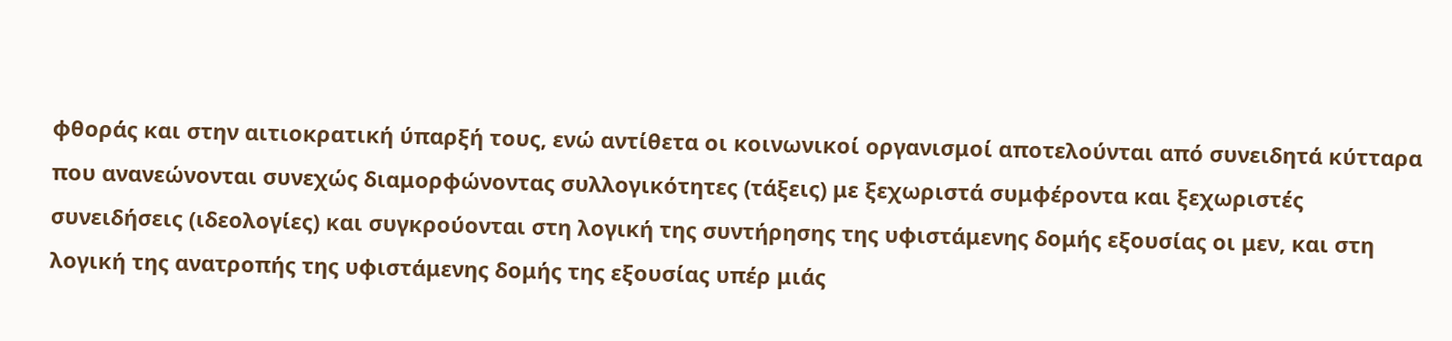φθοράς και στην αιτιοκρατική ύπαρξή τους, ενώ αντίθετα οι κοινωνικοί οργανισμοί αποτελούνται από συνειδητά κύτταρα που ανανεώνονται συνεχώς διαμορφώνοντας συλλογικότητες (τάξεις) με ξεχωριστά συμφέροντα και ξεχωριστές συνειδήσεις (ιδεολογίες) και συγκρούονται στη λογική της συντήρησης της υφιστάμενης δομής εξουσίας οι μεν, και στη λογική της ανατροπής της υφιστάμενης δομής της εξουσίας υπέρ μιάς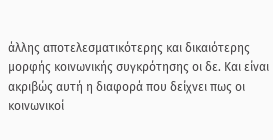άλλης αποτελεσματικότερης και δικαιότερης μορφής κοινωνικής συγκρότησης οι δε. Και είναι ακριβώς αυτή η διαφορά που δείχνει πως οι κοινωνικοί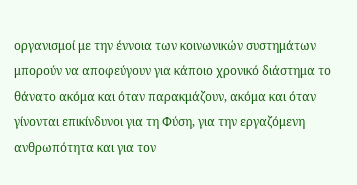οργανισμοί με την έννοια των κοινωνικών συστημάτων μπορούν να αποφεύγουν για κάποιο χρονικό διάστημα το θάνατο ακόμα και όταν παρακμάζουν, ακόμα και όταν γίνονται επικίνδυνοι για τη Φύση, για την εργαζόμενη ανθρωπότητα και για τον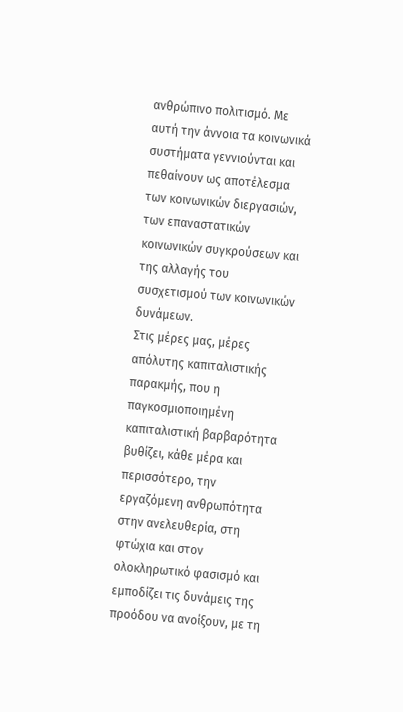ανθρώπινο πολιτισμό. Με αυτή την άννοια τα κοινωνικά συστήματα γεννιούνται και πεθαίνουν ως αποτέλεσμα των κοινωνικών διεργασιών, των επαναστατικών κοινωνικών συγκρούσεων και της αλλαγής του συσχετισμού των κοινωνικών δυνάμεων.
Στις μέρες μας, μέρες απόλυτης καπιταλιστικής παρακμής, που η παγκοσμιοποιημένη καπιταλιστική βαρβαρότητα βυθίζει, κάθε μέρα και περισσότερο, την εργαζόμενη ανθρωπότητα στην ανελευθερία, στη φτώχια και στον ολοκληρωτικό φασισμό και εμποδίζει τις δυνάμεις της προόδου να ανοίξουν, με τη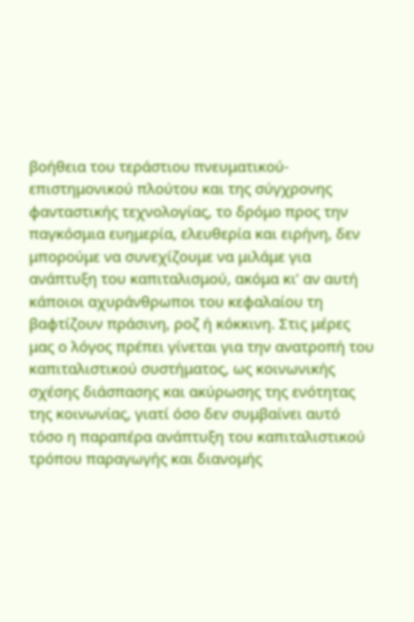βοήθεια του τεράστιου πνευματικού-επιστημονικού πλούτου και της σύγχρονης φανταστικής τεχνολογίας, το δρόμο προς την παγκόσμια ευημερία, ελευθερία και ειρήνη, δεν μπορούμε να συνεχίζουμε να μιλάμε για ανάπτυξη του καπιταλισμού, ακόμα κι’ αν αυτή κάποιοι αχυράνθρωποι του κεφαλαίου τη βαφτίζουν πράσινη, ροζ ή κόκκινη. Στις μέρες μας ο λόγος πρέπει γίνεται για την ανατροπή του καπιταλιστικού συστήματος, ως κοινωνικής σχέσης διάσπασης και ακύρωσης της ενότητας της κοινωνίας, γιατί όσο δεν συμβαίνει αυτό τόσο η παραπέρα ανάπτυξη του καπιταλιστικού τρόπου παραγωγής και διανομής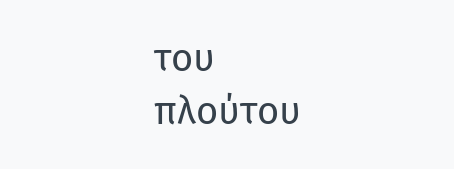του πλούτου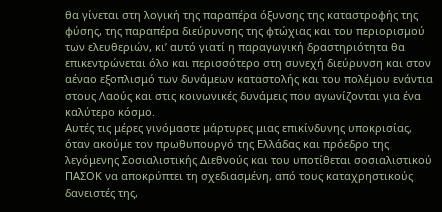θα γίνεται στη λογική της παραπέρα όξυνσης της καταστροφής της φύσης, της παραπέρα διεύρυνσης της φτώχιας και του περιορισμού των ελευθεριών, κι’ αυτό γιατί η παραγωγική δραστηριότητα θα επικεντρώνεται όλο και περισσότερο στη συνεχή διεύρυνση και στον αέναο εξοπλισμό των δυνάμεων καταστολής και του πολέμου ενάντια στους Λαούς και στις κοινωνικές δυνάμεις που αγωνίζονται για ένα καλύτερο κόσμο.
Αυτές τις μέρες γινόμαστε μάρτυρες μιας επικίνδυνης υποκρισίας, όταν ακούμε τον πρωθυπουργό της Ελλάδας και πρόεδρο της λεγόμενης Σοσιαλιστικής Διεθνούς και του υποτίθεται σοσιαλιστικού ΠΑΣΟΚ να αποκρύπτει τη σχεδιασμένη, από τους καταχρηστικούς δανειστές της,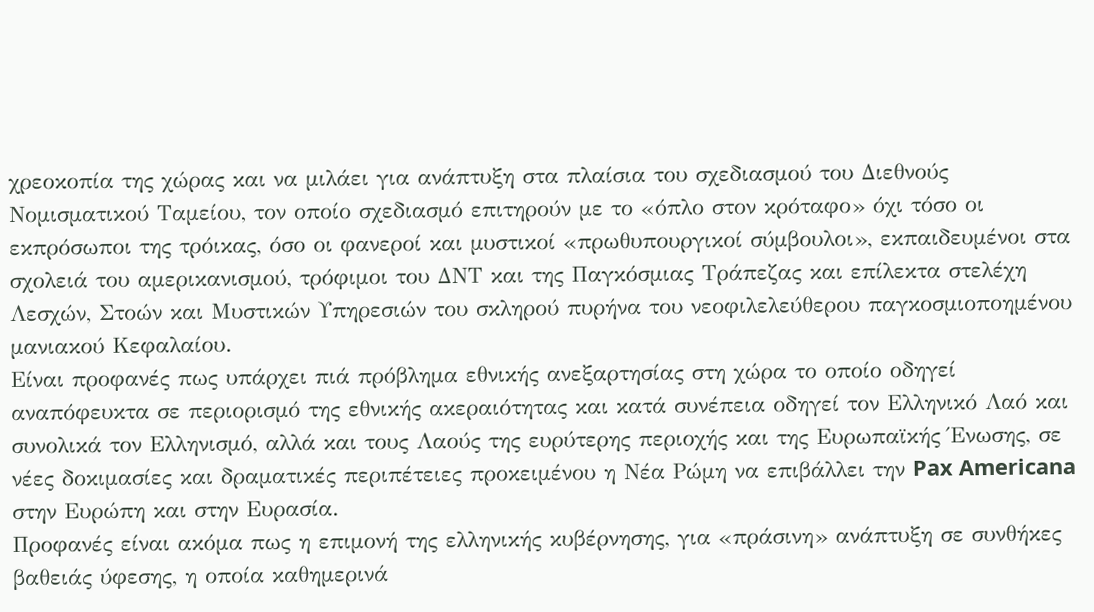χρεοκοπία της χώρας και να μιλάει για ανάπτυξη στα πλαίσια του σχεδιασμού του Διεθνούς Νομισματικού Ταμείου, τον οποίο σχεδιασμό επιτηρούν με το «όπλο στον κρόταφο» όχι τόσο οι εκπρόσωποι της τρόικας, όσο οι φανεροί και μυστικοί «πρωθυπουργικοί σύμβουλοι», εκπαιδευμένοι στα σχολειά του αμερικανισμού, τρόφιμοι του ΔΝΤ και της Παγκόσμιας Τράπεζας και επίλεκτα στελέχη Λεσχών, Στοών και Μυστικών Υπηρεσιών του σκληρού πυρήνα του νεοφιλελεύθερου παγκοσμιοποημένου μανιακού Κεφαλαίου.
Είναι προφανές πως υπάρχει πιά πρόβλημα εθνικής ανεξαρτησίας στη χώρα το οποίο οδηγεί αναπόφευκτα σε περιορισμό της εθνικής ακεραιότητας και κατά συνέπεια οδηγεί τον Ελληνικό Λαό και συνολικά τον Ελληνισμό, αλλά και τους Λαούς της ευρύτερης περιοχής και της Ευρωπαϊκής Ένωσης, σε νέες δοκιμασίες και δραματικές περιπέτειες προκειμένου η Νέα Ρώμη να επιβάλλει την Pax Americana στην Ευρώπη και στην Ευρασία.
Προφανές είναι ακόμα πως η επιμονή της ελληνικής κυβέρνησης, για «πράσινη» ανάπτυξη σε συνθήκες βαθειάς ύφεσης, η οποία καθημερινά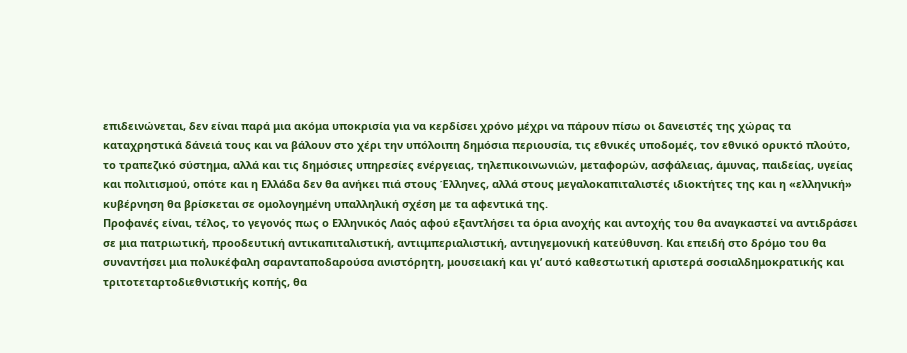επιδεινώνεται, δεν είναι παρά μια ακόμα υποκρισία για να κερδίσει χρόνο μέχρι να πάρουν πίσω οι δανειστές της χώρας τα καταχρηστικά δάνειά τους και να βάλουν στο χέρι την υπόλοιπη δημόσια περιουσία, τις εθνικές υποδομές, τον εθνικό ορυκτό πλούτο, το τραπεζικό σύστημα, αλλά και τις δημόσιες υπηρεσίες ενέργειας, τηλεπικοινωνιών, μεταφορών, ασφάλειας, άμυνας, παιδείας, υγείας και πολιτισμού, οπότε και η Ελλάδα δεν θα ανήκει πιά στους Έλληνες, αλλά στους μεγαλοκαπιταλιστές ιδιοκτήτες της και η «ελληνική» κυβέρνηση θα βρίσκεται σε ομολογημένη υπαλληλική σχέση με τα αφεντικά της.
Προφανές είναι, τέλος, το γεγονός πως ο Ελληνικός Λαός αφού εξαντλήσει τα όρια ανοχής και αντοχής του θα αναγκαστεί να αντιδράσει σε μια πατριωτική, προοδευτική αντικαπιταλιστική, αντιιμπεριαλιστική, αντιηγεμονική κατεύθυνση. Και επειδή στο δρόμο του θα συναντήσει μια πολυκέφαλη σαρανταποδαρούσα ανιστόρητη, μουσειακή και γι’ αυτό καθεστωτική αριστερά σοσιαλδημοκρατικής και τριτοτεταρτοδιεθνιστικής κοπής, θα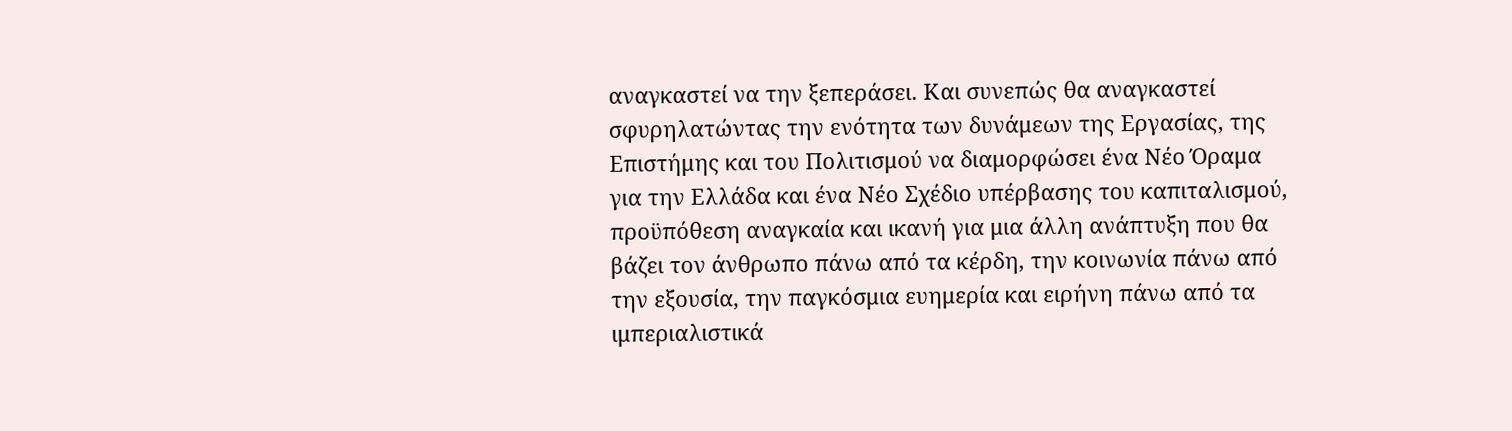αναγκαστεί να την ξεπεράσει. Και συνεπώς θα αναγκαστεί σφυρηλατώντας την ενότητα των δυνάμεων της Εργασίας, της Επιστήμης και του Πολιτισμού να διαμορφώσει ένα Νέο Όραμα για την Ελλάδα και ένα Νέο Σχέδιο υπέρβασης του καπιταλισμού, προϋπόθεση αναγκαία και ικανή για μια άλλη ανάπτυξη που θα βάζει τον άνθρωπο πάνω από τα κέρδη, την κοινωνία πάνω από την εξουσία, την παγκόσμια ευημερία και ειρήνη πάνω από τα ιμπεριαλιστικά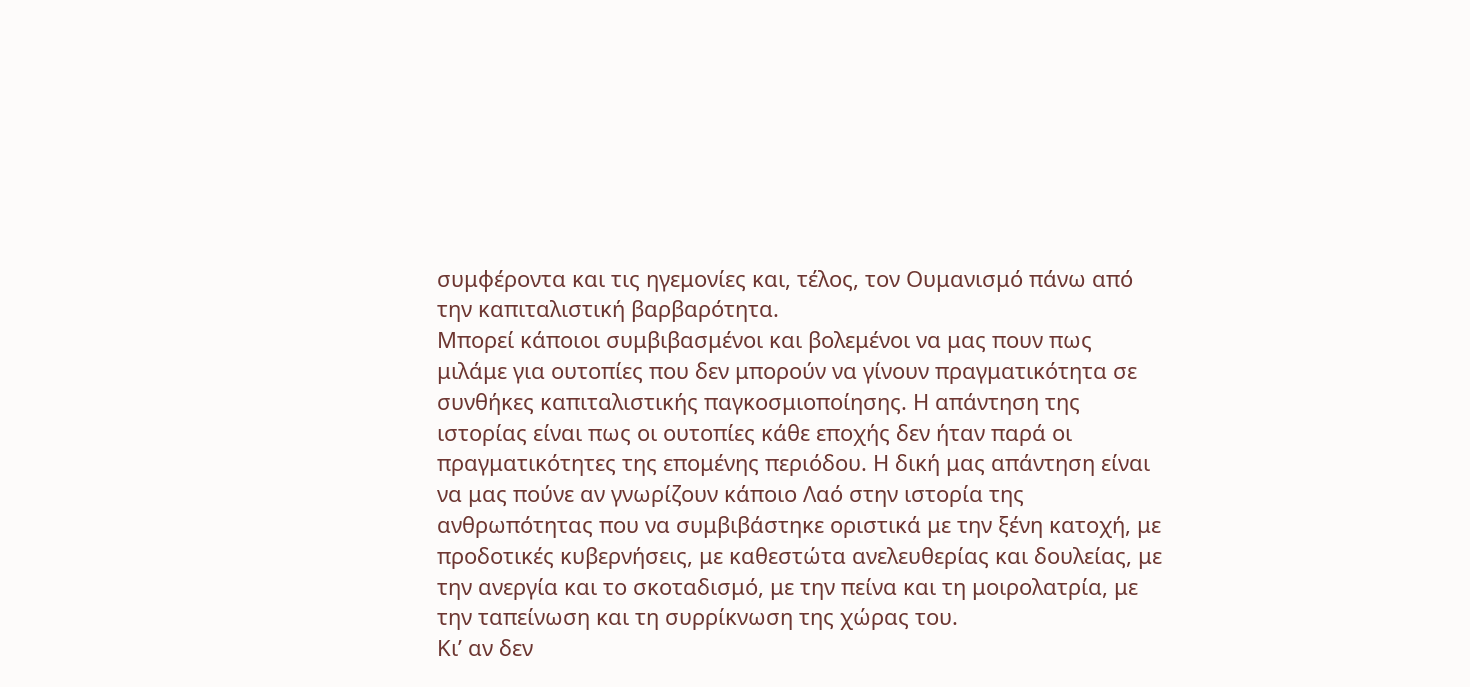συμφέροντα και τις ηγεμονίες και, τέλος, τον Ουμανισμό πάνω από την καπιταλιστική βαρβαρότητα.
Μπορεί κάποιοι συμβιβασμένοι και βολεμένοι να μας πουν πως μιλάμε για ουτοπίες που δεν μπορούν να γίνουν πραγματικότητα σε συνθήκες καπιταλιστικής παγκοσμιοποίησης. Η απάντηση της ιστορίας είναι πως οι ουτοπίες κάθε εποχής δεν ήταν παρά οι πραγματικότητες της επομένης περιόδου. Η δική μας απάντηση είναι να μας πούνε αν γνωρίζουν κάποιο Λαό στην ιστορία της ανθρωπότητας που να συμβιβάστηκε οριστικά με την ξένη κατοχή, με προδοτικές κυβερνήσεις, με καθεστώτα ανελευθερίας και δουλείας, με την ανεργία και το σκοταδισμό, με την πείνα και τη μοιρολατρία, με την ταπείνωση και τη συρρίκνωση της χώρας του.
Κι’ αν δεν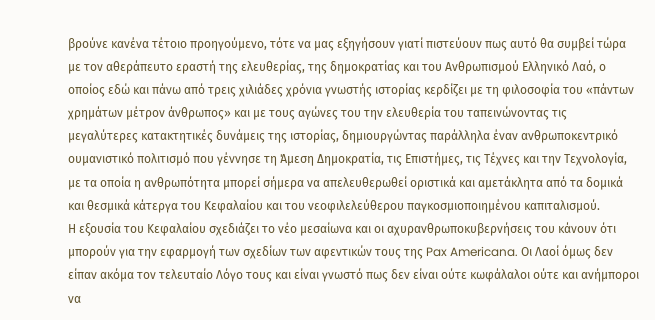βρούνε κανένα τέτοιο προηγούμενο, τότε να μας εξηγήσουν γιατί πιστεύουν πως αυτό θα συμβεί τώρα με τον αθεράπευτο εραστή της ελευθερίας, της δημοκρατίας και του Ανθρωπισμού Ελληνικό Λαό, ο οποίος εδώ και πάνω από τρεις χιλιάδες χρόνια γνωστής ιστορίας κερδίζει με τη φιλοσοφία του «πάντων χρημάτων μέτρον άνθρωπος» και με τους αγώνες του την ελευθερία του ταπεινώνοντας τις μεγαλύτερες κατακτητικές δυνάμεις της ιστορίας, δημιουργώντας παράλληλα έναν ανθρωποκεντρικό ουμανιστικό πολιτισμό που γέννησε τη Άμεση Δημοκρατία, τις Επιστήμες, τις Τέχνες και την Τεχνολογία, με τα οποία η ανθρωπότητα μπορεί σήμερα να απελευθερωθεί οριστικά και αμετάκλητα από τα δομικά και θεσμικά κάτεργα του Κεφαλαίου και του νεοφιλελεύθερου παγκοσμιοποιημένου καπιταλισμού.
Η εξουσία του Κεφαλαίου σχεδιάζει το νέο μεσαίωνα και οι αχυρανθρωποκυβερνήσεις του κάνουν ότι μπορούν για την εφαρμογή των σχεδίων των αφεντικών τους της Pax Americana. Οι Λαοί όμως δεν είπαν ακόμα τον τελευταίο Λόγο τους και είναι γνωστό πως δεν είναι ούτε κωφάλαλοι ούτε και ανήμποροι να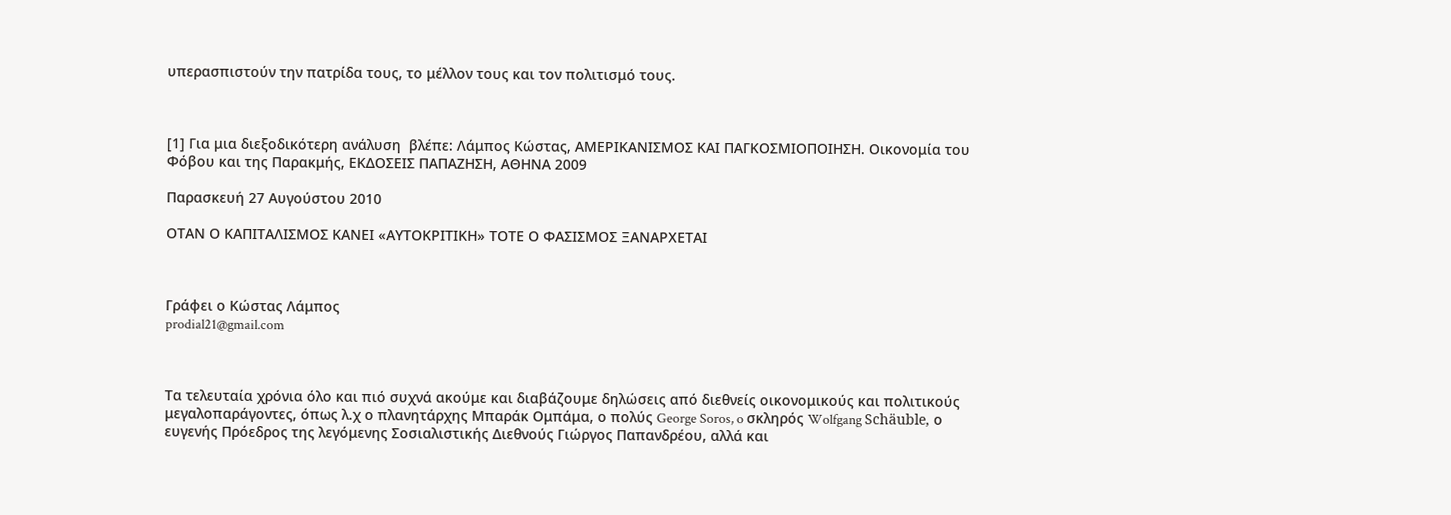υπερασπιστούν την πατρίδα τους, το μέλλον τους και τον πολιτισμό τους.



[1] Για μια διεξοδικότερη ανάλυση  βλέπε: Λάμπος Κώστας, ΑΜΕΡΙΚΑΝΙΣΜΟΣ ΚΑΙ ΠΑΓΚΟΣΜΙΟΠΟΙΗΣΗ. Οικονομία του Φόβου και της Παρακμής, ΕΚΔΟΣΕΙΣ ΠΑΠΑΖΗΣΗ, ΑΘΗΝΑ 2009

Παρασκευή 27 Αυγούστου 2010

ΟΤΑΝ Ο ΚΑΠΙΤΑΛΙΣΜΟΣ ΚΑΝΕΙ «ΑΥΤΟΚΡΙΤΙΚΗ» ΤΟΤΕ Ο ΦΑΣΙΣΜΟΣ ΞΑΝΑΡΧΕΤΑΙ



Γράφει ο Κώστας Λάμπος
prodial21@gmail.com



Τα τελευταία χρόνια όλο και πιό συχνά ακούμε και διαβάζουμε δηλώσεις από διεθνείς οικονομικούς και πολιτικούς μεγαλοπαράγοντες, όπως λ.χ ο πλανητάρχης Μπαράκ Ομπάμα, ο πολύς George Soros, o σκληρός Wolfgang Schäuble, ο ευγενής Πρόεδρος της λεγόμενης Σοσιαλιστικής Διεθνούς Γιώργος Παπανδρέου, αλλά και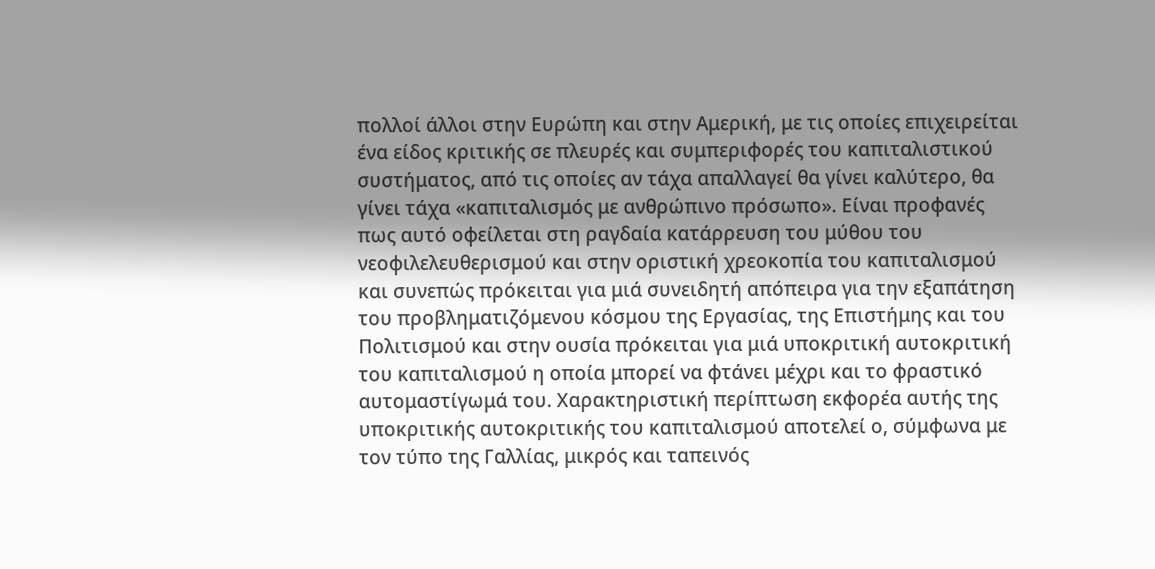πολλοί άλλοι στην Ευρώπη και στην Αμερική, με τις οποίες επιχειρείται ένα είδος κριτικής σε πλευρές και συμπεριφορές του καπιταλιστικού συστήματος, από τις οποίες αν τάχα απαλλαγεί θα γίνει καλύτερο, θα γίνει τάχα «καπιταλισμός με ανθρώπινο πρόσωπο». Είναι προφανές πως αυτό οφείλεται στη ραγδαία κατάρρευση του μύθου του νεοφιλελευθερισμού και στην οριστική χρεοκοπία του καπιταλισμού και συνεπώς πρόκειται για μιά συνειδητή απόπειρα για την εξαπάτηση του προβληματιζόμενου κόσμου της Εργασίας, της Επιστήμης και του Πολιτισμού και στην ουσία πρόκειται για μιά υποκριτική αυτοκριτική του καπιταλισμού η οποία μπορεί να φτάνει μέχρι και το φραστικό αυτομαστίγωμά του. Χαρακτηριστική περίπτωση εκφορέα αυτής της υποκριτικής αυτοκριτικής του καπιταλισμού αποτελεί ο, σύμφωνα με τον τύπο της Γαλλίας, μικρός και ταπεινός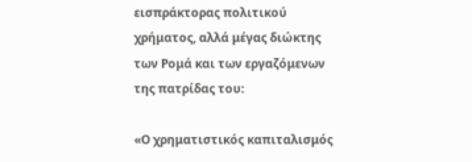εισπράκτορας πολιτικού χρήματος, αλλά μέγας διώκτης των Ρομά και των εργαζόμενων της πατρίδας του:

«Ο χρηματιστικός καπιταλισμός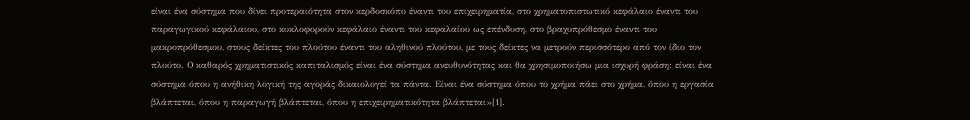είναι ένα σύστημα που δίνει προτεραιότητα στον κερδοσκόπο έναντι του επιχειρηματία, στο χρηματοπιστωτικό κεφάλαιο έναντι του παραγωγικού κεφάλαιου, στο κυκλοφορούν κεφάλαιο έναντι του κεφαλαίου ως επένδυση, στο βραχυπρόθεσμο έναντι του μακροπρόθεσμου, στους δείκτες του πλούτου έναντι του αληθινού πλούτου, με τους δείκτες να μετρούν περισσότερο από τον ίδιο τον πλούτο. Ο καθαρός χρηματιστικός καπιταλισμός είναι ένα σύστημα ανευθυνότητας και θα χρησιμοποιήσω μια ισχυρή φράση: είναι ένα σύστημα όπου η ανήθικη λογική της αγοράς δικαιολογεί τα πάντα. Είναι ένα σύστημα όπου το χρήμα πάει στο χρήμα, όπου η εργασία βλάπτεται, όπου η παραγωγή βλάπτεται, όπου η επιχειρηματικότητα βλάπτεται»[1].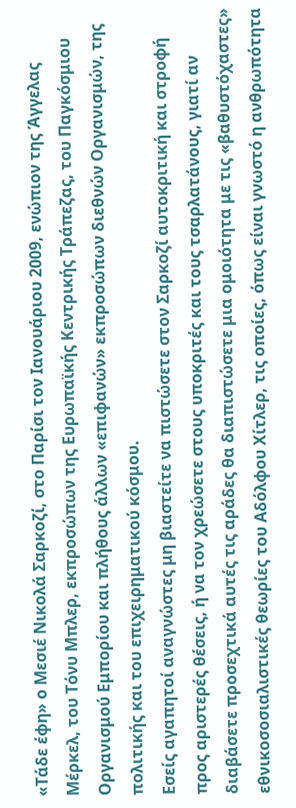«Τάδε έφη» ο Μεσιέ Νικολά Σαρκοζί, στο Παρίσι τον Ιανουάριου 2009, ενώπιον της Άγγελας Μέρκελ, του Τόνυ Μπλερ, εκπροσώπων της Ευρωπαϊκής Κεντρικής Τράπεζας, του Παγκόσμιου Οργανισμού Εμπορίου και πλήθους άλλων «επιφανών» εκπροσώπων διεθνών Οργανισμών, της πολιτικής και του επιχειρηματικού κόσμου.
Εσείς αγαπητοί αναγνώστες μη βιαστείτε να πιστώσετε στον Σαρκοζί αυτοκριτική και στροφή προς αριστερές θέσεις, ή να τον χρεώσετε στους υποκριτές και τους τσαρλατάνους, γιατί αν διαβάσετε προσεχτικά αυτές τις αράδες θα διαπιστώσετε μια ομοιότητα με τις «βαθυστόχαστες» εθνικοσοσιαλιστικές θεωρίες του Αδόλφου Χίτλερ, τις οποίες, όπως είναι γνωστό η ανθρωπότητα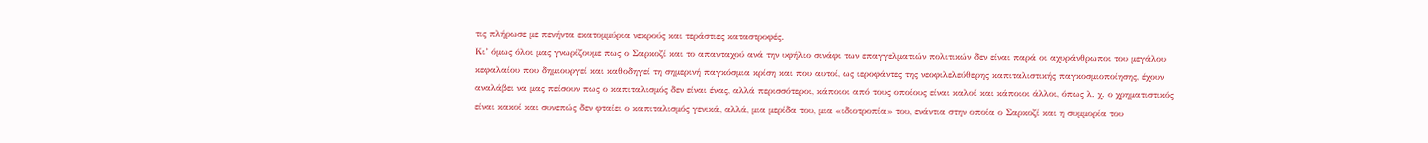τις πλήρωσε με πενήντα εκατομμύρια νεκρούς και τεράστιες καταστροφές.
Κι’ όμως όλοι μας γνωρίζουμε πως ο Σαρκοζί και το απανταχού ανά την υφήλιο σινάφι των επαγγελματιών πολιτικών δεν είναι παρά οι αχυράνθρωποι του μεγάλου κεφαλαίου που δημιουργεί και καθοδηγεί τη σημερινή παγκόσμια κρίση και που αυτοί, ως ιεροφάντες της νεοφιλελεύθερης καπιταλιστικής παγκοσμιοποίησης, έχουν αναλάβει να μας πείσουν πως ο καπιταλισμός δεν είναι ένας, αλλά περισσότεροι, κάποιοι από τους οποίους είναι καλοί και κάποιοι άλλοι, όπως λ. χ. ο χρηματιστικός είναι κακοί και συνεπώς δεν φταίει ο καπιταλισμός γενικά, αλλά, μια μερίδα του, μια «ιδιοτροπία» του, ενάντια στην οποία ο Σαρκοζί και η συμμορία του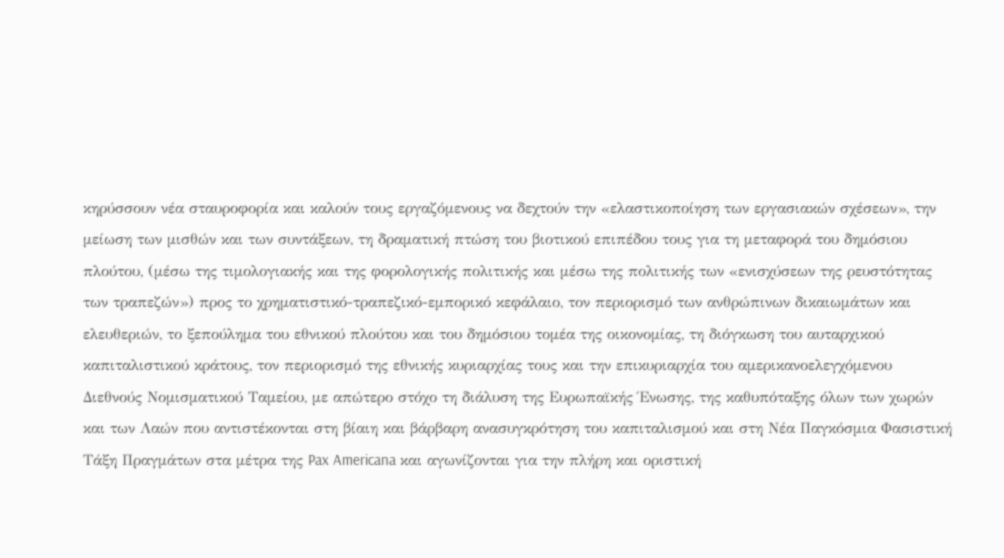κηρύσσουν νέα σταυροφορία και καλούν τους εργαζόμενους να δεχτούν την «ελαστικοποίηση των εργασιακών σχέσεων», την μείωση των μισθών και των συντάξεων, τη δραματική πτώση του βιοτικού επιπέδου τους για τη μεταφορά του δημόσιου πλούτου, (μέσω της τιμολογιακής και της φορολογικής πολιτικής και μέσω της πολιτικής των «ενισχύσεων της ρευστότητας των τραπεζών») προς το χρηματιστικό-τραπεζικό-εμπορικό κεφάλαιο, τον περιορισμό των ανθρώπινων δικαιωμάτων και ελευθεριών, το ξεπούλημα του εθνικού πλούτου και του δημόσιου τομέα της οικονομίας, τη διόγκωση του αυταρχικού καπιταλιστικού κράτους, τον περιορισμό της εθνικής κυριαρχίας τους και την επικυριαρχία του αμερικανοελεγχόμενου Διεθνούς Νομισματικού Ταμείου, με απώτερο στόχο τη διάλυση της Ευρωπαϊκής Ένωσης, της καθυπόταξης όλων των χωρών και των Λαών που αντιστέκονται στη βίαιη και βάρβαρη ανασυγκρότηση του καπιταλισμού και στη Νέα Παγκόσμια Φασιστική Τάξη Πραγμάτων στα μέτρα της Pax Americana και αγωνίζονται για την πλήρη και οριστική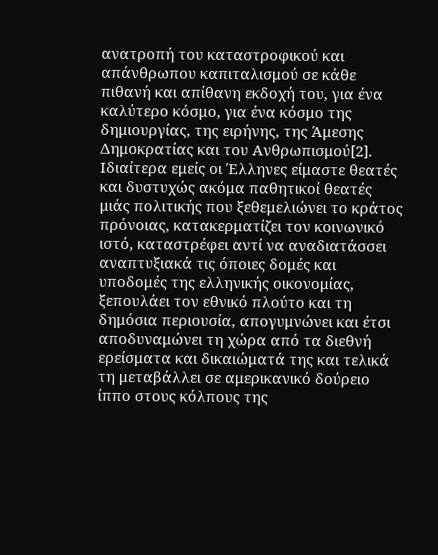ανατροπή του καταστροφικού και απάνθρωπου καπιταλισμού σε κάθε πιθανή και απίθανη εκδοχή του, για ένα καλύτερο κόσμο, για ένα κόσμο της δημιουργίας, της ειρήνης, της Άμεσης Δημοκρατίας και του Ανθρωπισμού[2].
Ιδιαίτερα εμείς οι Έλληνες είμαστε θεατές και δυστυχώς ακόμα παθητικοί θεατές μιάς πολιτικής που ξεθεμελιώνει το κράτος πρόνοιας, κατακερματίζει τον κοινωνικό ιστό, καταστρέφει αντί να αναδιατάσσει αναπτυξιακά τις όποιες δομές και υποδομές της ελληνικής οικονομίας, ξεπουλάει τον εθνικό πλούτο και τη δημόσια περιουσία, απογυμνώνει και έτσι αποδυναμώνει τη χώρα από τα διεθνή ερείσματα και δικαιώματά της και τελικά τη μεταβάλλει σε αμερικανικό δούρειο ίππο στους κόλπους της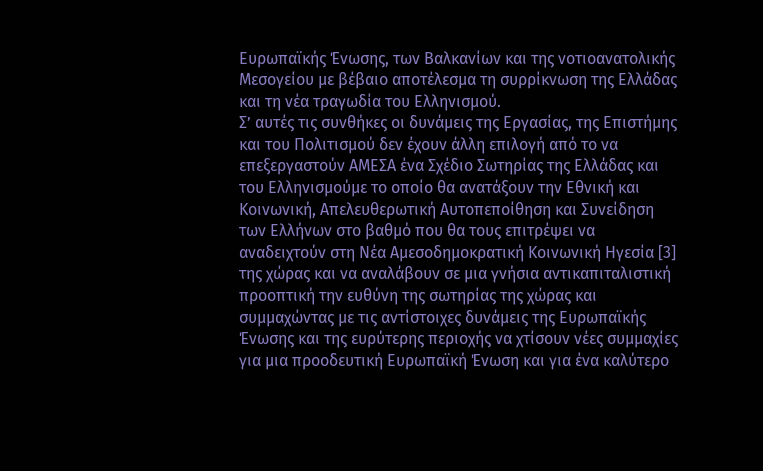Ευρωπαϊκής Ένωσης, των Βαλκανίων και της νοτιοανατολικής Μεσογείου με βέβαιο αποτέλεσμα τη συρρίκνωση της Ελλάδας και τη νέα τραγωδία του Ελληνισμού.
Σ’ αυτές τις συνθήκες οι δυνάμεις της Εργασίας, της Επιστήμης και του Πολιτισμού δεν έχουν άλλη επιλογή από το να επεξεργαστούν ΑΜΕΣΑ ένα Σχέδιο Σωτηρίας της Ελλάδας και του Ελληνισμούμε το οποίο θα ανατάξουν την Εθνική και Κοινωνική, Απελευθερωτική Αυτοπεποίθηση και Συνείδηση των Ελλήνων στο βαθμό που θα τους επιτρέψει να αναδειχτούν στη Νέα Αμεσοδημοκρατική Κοινωνική Ηγεσία [3] της χώρας και να αναλάβουν σε μια γνήσια αντικαπιταλιστική προοπτική την ευθύνη της σωτηρίας της χώρας και συμμαχώντας με τις αντίστοιχες δυνάμεις της Ευρωπαϊκής Ένωσης και της ευρύτερης περιοχής να χτίσουν νέες συμμαχίες για μια προοδευτική Ευρωπαϊκή Ένωση και για ένα καλύτερο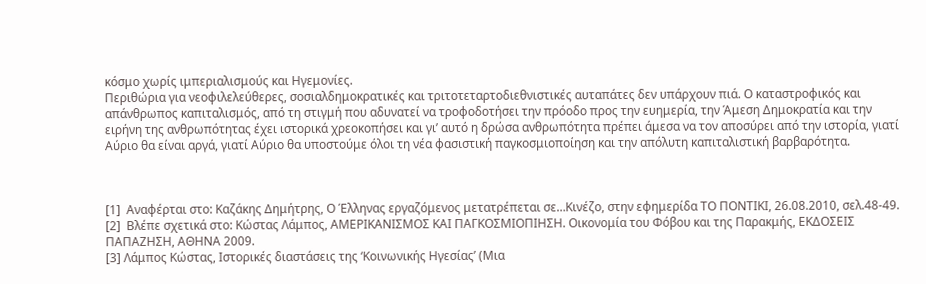κόσμο χωρίς ιμπεριαλισμούς και Ηγεμονίες.
Περιθώρια για νεοφιλελεύθερες, σοσιαλδημοκρατικές και τριτοτεταρτοδιεθνιστικές αυταπάτες δεν υπάρχουν πιά. Ο καταστροφικός και απάνθρωπος καπιταλισμός, από τη στιγμή που αδυνατεί να τροφοδοτήσει την πρόοδο προς την ευημερία, την Άμεση Δημοκρατία και την ειρήνη της ανθρωπότητας έχει ιστορικά χρεοκοπήσει και γι’ αυτό η δρώσα ανθρωπότητα πρέπει άμεσα να τον αποσύρει από την ιστορία, γιατί Αύριο θα είναι αργά, γιατί Αύριο θα υποστούμε όλοι τη νέα φασιστική παγκοσμιοποίηση και την απόλυτη καπιταλιστική βαρβαρότητα.



[1]  Αναφέρται στο: Καζάκης Δημήτρης, Ο Έλληνας εργαζόμενος μετατρέπεται σε…Κινέζο, στην εφημερίδα ΤΟ ΠΟΝΤΙΚΙ, 26.08.2010, σελ.48-49.
[2]  Βλέπε σχετικά στο: Κώστας Λάμπος, ΑΜΕΡΙΚΑΝΙΣΜΟΣ ΚΑΙ ΠΑΓΚΟΣΜΙΟΠΙΗΣΗ. Οικονομία του Φόβου και της Παρακμής, ΕΚΔΟΣΕΙΣ ΠΑΠΑΖΗΣΗ, ΑΘΗΝΑ 2009.
[3] Λάμπος Κώστας, Ιστορικές διαστάσεις της ‘Κοινωνικής Ηγεσίας’ (Μια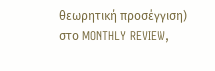θεωρητική προσέγγιση) στο MONTHLY REVIEW,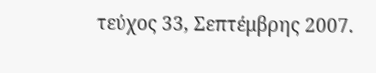τεύχος 33, Σεπτέμβρης 2007.